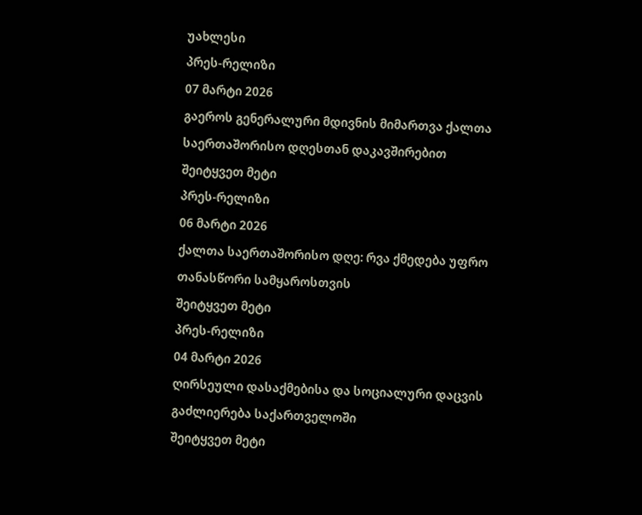უახლესი
პრეს-რელიზი
07 მარტი 2026
გაეროს გენერალური მდივნის მიმართვა ქალთა საერთაშორისო დღესთან დაკავშირებით
შეიტყვეთ მეტი
პრეს-რელიზი
06 მარტი 2026
ქალთა საერთაშორისო დღე: რვა ქმედება უფრო თანასწორი სამყაროსთვის
შეიტყვეთ მეტი
პრეს-რელიზი
04 მარტი 2026
ღირსეული დასაქმებისა და სოციალური დაცვის გაძლიერება საქართველოში
შეიტყვეთ მეტი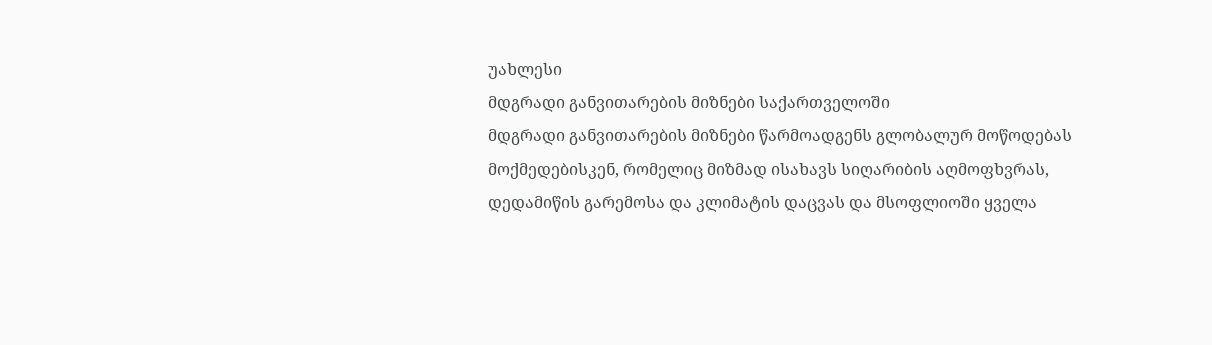უახლესი
მდგრადი განვითარების მიზნები საქართველოში
მდგრადი განვითარების მიზნები წარმოადგენს გლობალურ მოწოდებას მოქმედებისკენ, რომელიც მიზმად ისახავს სიღარიბის აღმოფხვრას, დედამიწის გარემოსა და კლიმატის დაცვას და მსოფლიოში ყველა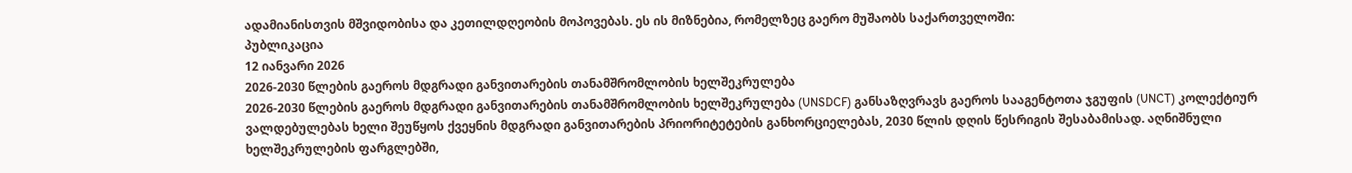ადამიანისთვის მშვიდობისა და კეთილდღეობის მოპოვებას. ეს ის მიზნებია, რომელზეც გაერო მუშაობს საქართველოში:
პუბლიკაცია
12 იანვარი 2026
2026-2030 წლების გაეროს მდგრადი განვითარების თანამშრომლობის ხელშეკრულება
2026-2030 წლების გაეროს მდგრადი განვითარების თანამშრომლობის ხელშეკრულება (UNSDCF) განსაზღვრავს გაეროს სააგენტოთა ჯგუფის (UNCT) კოლექტიურ ვალდებულებას ხელი შეუწყოს ქვეყნის მდგრადი განვითარების პრიორიტეტების განხორციელებას, 2030 წლის დღის წესრიგის შესაბამისად. აღნიშნული ხელშეკრულების ფარგლებში,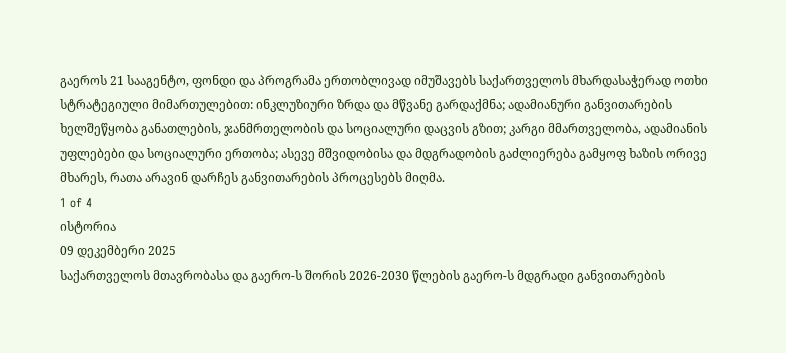გაეროს 21 სააგენტო, ფონდი და პროგრამა ერთობლივად იმუშავებს საქართველოს მხარდასაჭერად ოთხი სტრატეგიული მიმართულებით: ინკლუზიური ზრდა და მწვანე გარდაქმნა; ადამიანური განვითარების ხელშეწყობა განათლების, ჯანმრთელობის და სოციალური დაცვის გზით; კარგი მმართველობა, ადამიანის უფლებები და სოციალური ერთობა; ასევე მშვიდობისა და მდგრადობის გაძლიერება გამყოფ ხაზის ორივე მხარეს, რათა არავინ დარჩეს განვითარების პროცესებს მიღმა.
1 of 4
ისტორია
09 დეკემბერი 2025
საქართველოს მთავრობასა და გაერო-ს შორის 2026-2030 წლების გაერო-ს მდგრადი განვითარების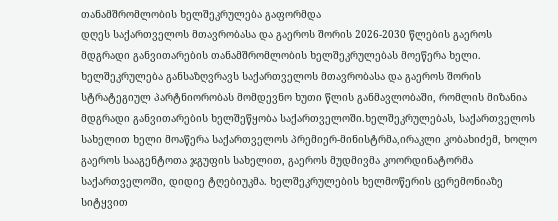თანამშრომლობის ხელშეკრულება გაფორმდა
დღეს საქართველოს მთავრობასა და გაეროს შორის 2026-2030 წლების გაეროს მდგრადი განვითარების თანამშრომლობის ხელშეკრულებას მოეწერა ხელი. ხელშეკრულება განსაზღვრავს საქართველოს მთავრობასა და გაეროს შორის სტრატეგიულ პარტნიორობას მომდევნო ხუთი წლის განმავლობაში, რომლის მიზანია მდგრადი განვითარების ხელშეწყობა საქართველოში.ხელშეკრულებას, საქართველოს სახელით ხელი მოაწერა საქართველოს პრემიერ-მინისტრმა,ირაკლი კობახიძემ, ხოლო გაეროს სააგენტოთა ჯგუფის სახელით, გაეროს მუდმივმა კოორდინატორმა საქართველოში, დიდიე ტღებიუკმა. ხელშეკრულების ხელმოწერის ცერემონიაზე სიტყვით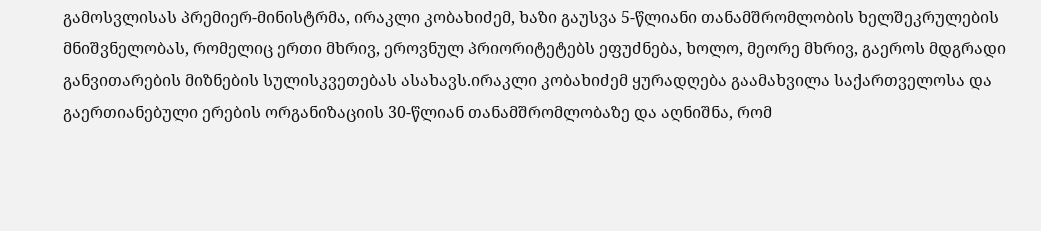გამოსვლისას პრემიერ-მინისტრმა, ირაკლი კობახიძემ, ხაზი გაუსვა 5-წლიანი თანამშრომლობის ხელშეკრულების მნიშვნელობას, რომელიც ერთი მხრივ, ეროვნულ პრიორიტეტებს ეფუძნება, ხოლო, მეორე მხრივ, გაეროს მდგრადი განვითარების მიზნების სულისკვეთებას ასახავს.ირაკლი კობახიძემ ყურადღება გაამახვილა საქართველოსა და გაერთიანებული ერების ორგანიზაციის 30-წლიან თანამშრომლობაზე და აღნიშნა, რომ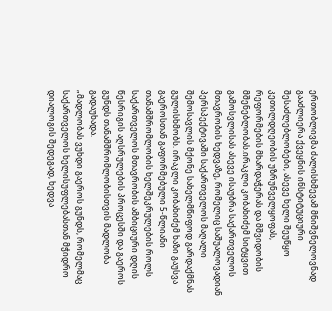ერთობლივმა ძალისხმევამ მნიშვნელოვნად გააძლიერა ქვეყნის ინსტიტუციური შესაძლებლობები, ასევე ხელი შეუწყო კეთილდღეობის უზრუნველყოფას, რეფორმების მხარდაჭერას და მშვიდობის მშენებლობას.ირაკლი კობახიძემ სიტყვით გამოსვლისას ასევე ისაუბრა საქართველოს მთავრობის ხედვაზე, რომელიც საშუალოვადიან პერსპექტივაში საქართველოს მაღალი შემოსავლის მქონე სახელმწიფოდ გარდაქმნას გულისხმობს. ირაკლი კობახიძემ ხაზი გაუსვა გაეროსთან გაფორმებული 5-წლიანი თანამშრომლობის ხელშეკრულების როლს საქართველოს მთავრობის ამბიციური დღის წესრიგის აღსრულების პროცესში და გაეროს გუნდს თანამშრომლობისთვის მადლობა გადაუხადა.
„მადლობას ვუხდი გაეროს გუნდს, რომელმაც საქართველოს ხელისუფლებასთან მჭიდრო დიალოგის შედეგად, ხედვა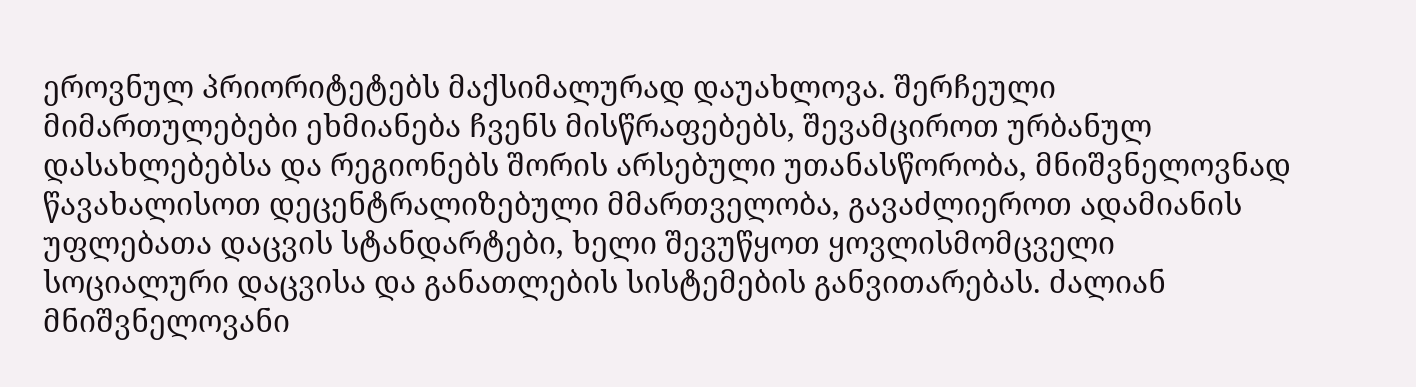ეროვნულ პრიორიტეტებს მაქსიმალურად დაუახლოვა. შერჩეული მიმართულებები ეხმიანება ჩვენს მისწრაფებებს, შევამციროთ ურბანულ დასახლებებსა და რეგიონებს შორის არსებული უთანასწორობა, მნიშვნელოვნად წავახალისოთ დეცენტრალიზებული მმართველობა, გავაძლიეროთ ადამიანის უფლებათა დაცვის სტანდარტები, ხელი შევუწყოთ ყოვლისმომცველი სოციალური დაცვისა და განათლების სისტემების განვითარებას. ძალიან მნიშვნელოვანი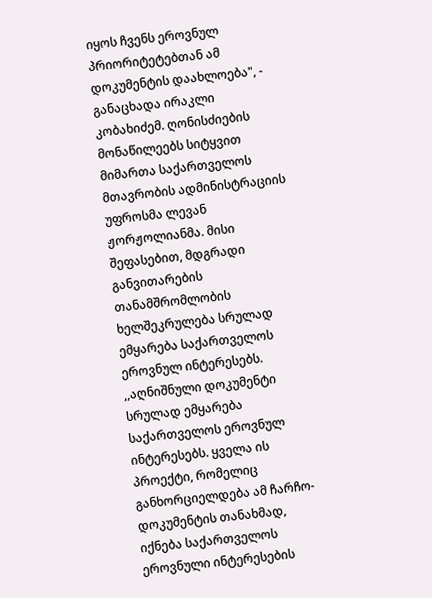იყოს ჩვენს ეროვნულ პრიორიტეტებთან ამ დოკუმენტის დაახლოება", - განაცხადა ირაკლი კობახიძემ. ღონისძიების მონაწილეებს სიტყვით მიმართა საქართველოს მთავრობის ადმინისტრაციის უფროსმა ლევან ჟორჟოლიანმა. მისი შეფასებით, მდგრადი განვითარების თანამშრომლობის ხელშეკრულება სრულად ემყარება საქართველოს ეროვნულ ინტერესებს. ,,აღნიშნული დოკუმენტი სრულად ემყარება საქართველოს ეროვნულ ინტერესებს. ყველა ის პროექტი, რომელიც განხორციელდება ამ ჩარჩო-დოკუმენტის თანახმად, იქნება საქართველოს ეროვნული ინტერესების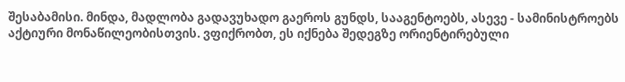შესაბამისი. მინდა, მადლობა გადავუხადო გაეროს გუნდს, სააგენტოებს, ასევე - სამინისტროებს აქტიური მონაწილეობისთვის. ვფიქრობთ, ეს იქნება შედეგზე ორიენტირებული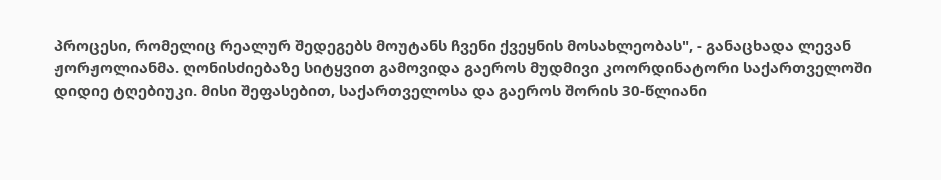პროცესი, რომელიც რეალურ შედეგებს მოუტანს ჩვენი ქვეყნის მოსახლეობას", - განაცხადა ლევან ჟორჟოლიანმა. ღონისძიებაზე სიტყვით გამოვიდა გაეროს მუდმივი კოორდინატორი საქართველოში დიდიე ტღებიუკი. მისი შეფასებით, საქართველოსა და გაეროს შორის 30-წლიანი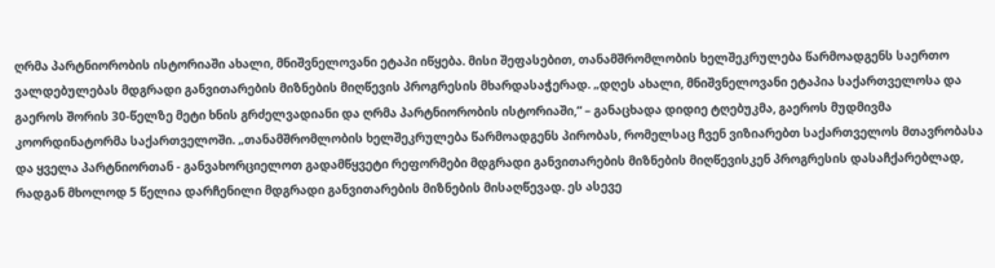ღრმა პარტნიორობის ისტორიაში ახალი, მნიშვნელოვანი ეტაპი იწყება. მისი შეფასებით, თანამშრომლობის ხელშეკრულება წარმოადგენს საერთო ვალდებულებას მდგრადი განვითარების მიზნების მიღწევის პროგრესის მხარდასაჭერად. „დღეს ახალი, მნიშვნელოვანი ეტაპია საქართველოსა და გაეროს შორის 30-წელზე მეტი ხნის გრძელვადიანი და ღრმა პარტნიორობის ისტორიაში,“ – განაცხადა დიდიე ტღებუკმა, გაეროს მუდმივმა კოორდინატორმა საქართველოში. „თანამშრომლობის ხელშეკრულება წარმოადგენს პირობას, რომელსაც ჩვენ ვიზიარებთ საქართველოს მთავრობასა და ყველა პარტნიორთან - განვახორციელოთ გადამწყვეტი რეფორმები მდგრადი განვითარების მიზნების მიღწევისკენ პროგრესის დასაჩქარებლად, რადგან მხოლოდ 5 წელია დარჩენილი მდგრადი განვითარების მიზნების მისაღწევად. ეს ასევე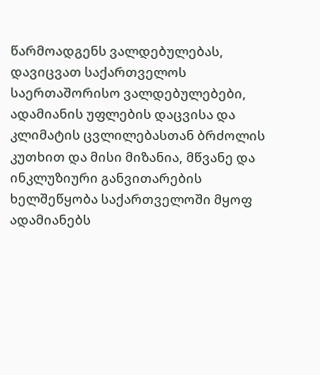წარმოადგენს ვალდებულებას, დავიცვათ საქართველოს საერთაშორისო ვალდებულებები, ადამიანის უფლების დაცვისა და კლიმატის ცვლილებასთან ბრძოლის კუთხით და მისი მიზანია, მწვანე და ინკლუზიური განვითარების ხელშეწყობა საქართველოში მყოფ ადამიანებს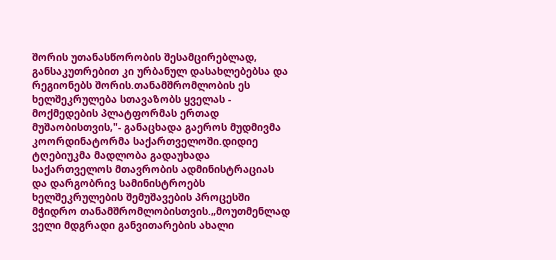შორის უთანასწორობის შესამცირებლად, განსაკუთრებით კი ურბანულ დასახლებებსა და რეგიონებს შორის.თანამშრომლობის ეს ხელშეკრულება სთავაზობს ყველას - მოქმედების პლატფორმას ერთად მუშაობისთვის,"- განაცხადა გაეროს მუდმივმა კოორდინატორმა საქართველოში.დიდიე ტღებიუკმა მადლობა გადაუხადა საქართველოს მთავრობის ადმინისტრაციას და დარგობრივ სამინისტროებს ხელშეკრულების შემუშავების პროცესში მჭიდრო თანამშრომლობისთვის.„მოუთმენლად ველი მდგრადი განვითარების ახალი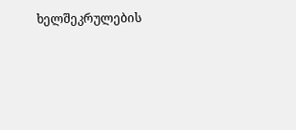ხელშეკრულების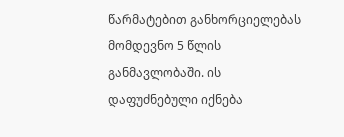წარმატებით განხორციელებას მომდევნო 5 წლის განმავლობაში. ის დაფუძნებული იქნება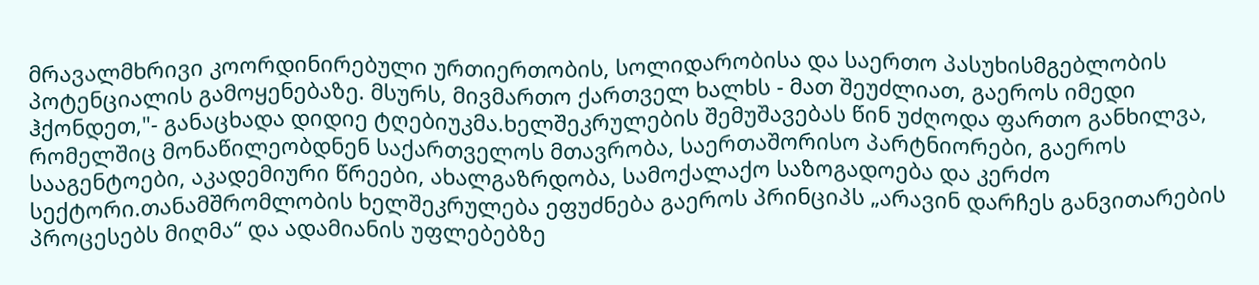მრავალმხრივი კოორდინირებული ურთიერთობის, სოლიდარობისა და საერთო პასუხისმგებლობის პოტენციალის გამოყენებაზე. მსურს, მივმართო ქართველ ხალხს - მათ შეუძლიათ, გაეროს იმედი ჰქონდეთ,"- განაცხადა დიდიე ტღებიუკმა.ხელშეკრულების შემუშავებას წინ უძღოდა ფართო განხილვა, რომელშიც მონაწილეობდნენ საქართველოს მთავრობა, საერთაშორისო პარტნიორები, გაეროს სააგენტოები, აკადემიური წრეები, ახალგაზრდობა, სამოქალაქო საზოგადოება და კერძო სექტორი.თანამშრომლობის ხელშეკრულება ეფუძნება გაეროს პრინციპს „არავინ დარჩეს განვითარების პროცესებს მიღმა“ და ადამიანის უფლებებზე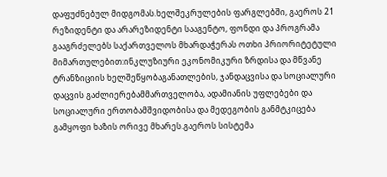დაფუძნებულ მიდგომას.ხელშეკრულების ფარგლებში, გაეროს 21 რეზიდენტი და არარეზიდენტი სააგენტო, ფონდი და პროგრამა გააგრძელებს საქართველოს მხარდაჭერას ოთხი პრიორიტეტული მიმართულებით:ინკლუზიური ეკონომიკური ზრდისა და მწვანე ტრანზიციის ხელშეწყობაგანათლების, ჯანდაცვისა და სოციალური დაცვის გაძლიერებამმართველობა, ადამიანის უფლებები და სოციალური ერთობამშვიდობისა და მედეგობის განმტკიცება გამყოფი ხაზის ორივე მხარეს.გაეროს სისტემა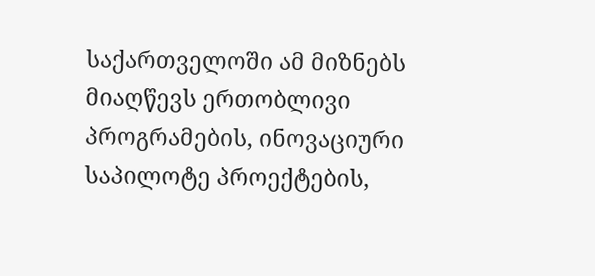საქართველოში ამ მიზნებს მიაღწევს ერთობლივი პროგრამების, ინოვაციური საპილოტე პროექტების,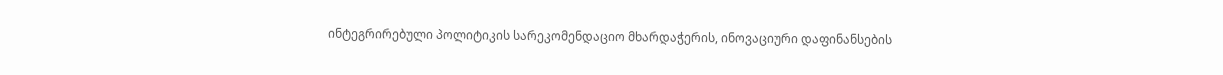ინტეგრირებული პოლიტიკის სარეკომენდაციო მხარდაჭერის, ინოვაციური დაფინანსების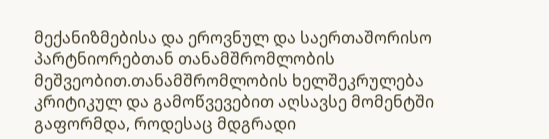მექანიზმებისა და ეროვნულ და საერთაშორისო პარტნიორებთან თანამშრომლობის მეშვეობით.თანამშრომლობის ხელშეკრულება კრიტიკულ და გამოწვევებით აღსავსე მომენტში გაფორმდა, როდესაც მდგრადი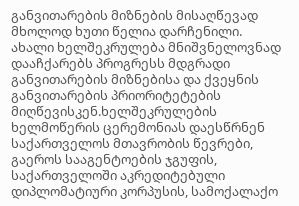განვითარების მიზნების მისაღწევად მხოლოდ ხუთი წელია დარჩენილი. ახალი ხელშეკრულება მნიშვნელოვნად დააჩქარებს პროგრესს მდგრადი განვითარების მიზნებისა და ქვეყნის განვითარების პრიორიტეტების მიღწევისკენ.ხელშეკრულების ხელმოწერის ცერემონიას დაესწრნენ საქართველოს მთავრობის წევრები, გაეროს სააგენტოების ჯგუფის, საქართველოში აკრედიტებული დიპლომატიური კორპუსის, სამოქალაქო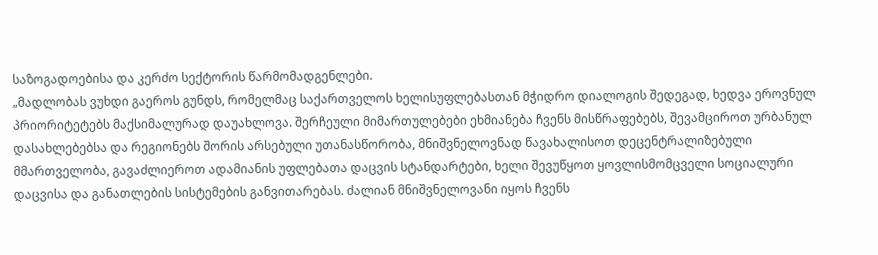საზოგადოებისა და კერძო სექტორის წარმომადგენლები.
„მადლობას ვუხდი გაეროს გუნდს, რომელმაც საქართველოს ხელისუფლებასთან მჭიდრო დიალოგის შედეგად, ხედვა ეროვნულ პრიორიტეტებს მაქსიმალურად დაუახლოვა. შერჩეული მიმართულებები ეხმიანება ჩვენს მისწრაფებებს, შევამციროთ ურბანულ დასახლებებსა და რეგიონებს შორის არსებული უთანასწორობა, მნიშვნელოვნად წავახალისოთ დეცენტრალიზებული მმართველობა, გავაძლიეროთ ადამიანის უფლებათა დაცვის სტანდარტები, ხელი შევუწყოთ ყოვლისმომცველი სოციალური დაცვისა და განათლების სისტემების განვითარებას. ძალიან მნიშვნელოვანი იყოს ჩვენს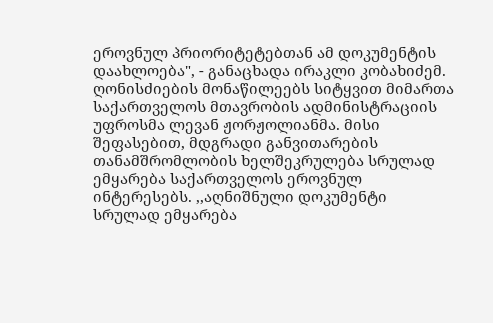ეროვნულ პრიორიტეტებთან ამ დოკუმენტის დაახლოება", - განაცხადა ირაკლი კობახიძემ. ღონისძიების მონაწილეებს სიტყვით მიმართა საქართველოს მთავრობის ადმინისტრაციის უფროსმა ლევან ჟორჟოლიანმა. მისი შეფასებით, მდგრადი განვითარების თანამშრომლობის ხელშეკრულება სრულად ემყარება საქართველოს ეროვნულ ინტერესებს. ,,აღნიშნული დოკუმენტი სრულად ემყარება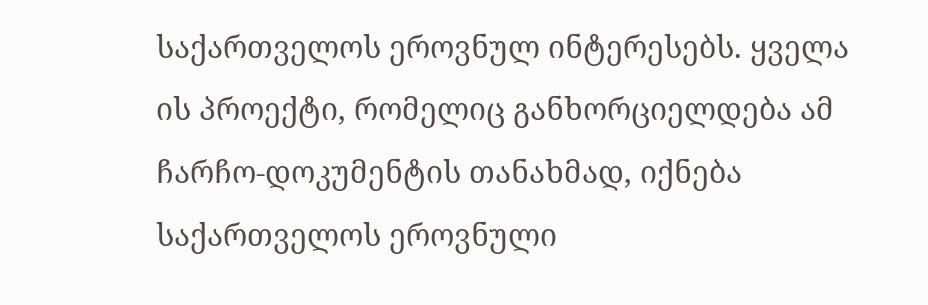საქართველოს ეროვნულ ინტერესებს. ყველა ის პროექტი, რომელიც განხორციელდება ამ ჩარჩო-დოკუმენტის თანახმად, იქნება საქართველოს ეროვნული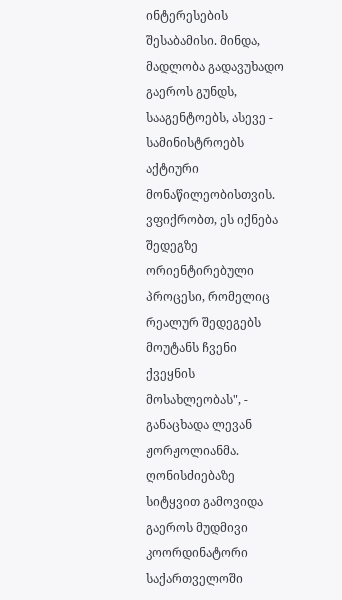ინტერესების შესაბამისი. მინდა, მადლობა გადავუხადო გაეროს გუნდს, სააგენტოებს, ასევე - სამინისტროებს აქტიური მონაწილეობისთვის. ვფიქრობთ, ეს იქნება შედეგზე ორიენტირებული პროცესი, რომელიც რეალურ შედეგებს მოუტანს ჩვენი ქვეყნის მოსახლეობას", - განაცხადა ლევან ჟორჟოლიანმა. ღონისძიებაზე სიტყვით გამოვიდა გაეროს მუდმივი კოორდინატორი საქართველოში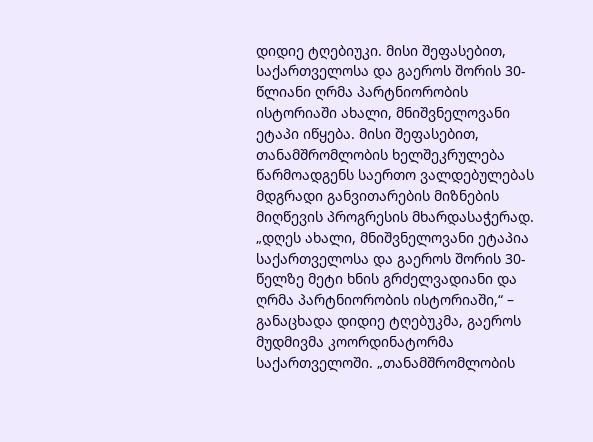დიდიე ტღებიუკი. მისი შეფასებით, საქართველოსა და გაეროს შორის 30-წლიანი ღრმა პარტნიორობის ისტორიაში ახალი, მნიშვნელოვანი ეტაპი იწყება. მისი შეფასებით, თანამშრომლობის ხელშეკრულება წარმოადგენს საერთო ვალდებულებას მდგრადი განვითარების მიზნების მიღწევის პროგრესის მხარდასაჭერად. „დღეს ახალი, მნიშვნელოვანი ეტაპია საქართველოსა და გაეროს შორის 30-წელზე მეტი ხნის გრძელვადიანი და ღრმა პარტნიორობის ისტორიაში,“ – განაცხადა დიდიე ტღებუკმა, გაეროს მუდმივმა კოორდინატორმა საქართველოში. „თანამშრომლობის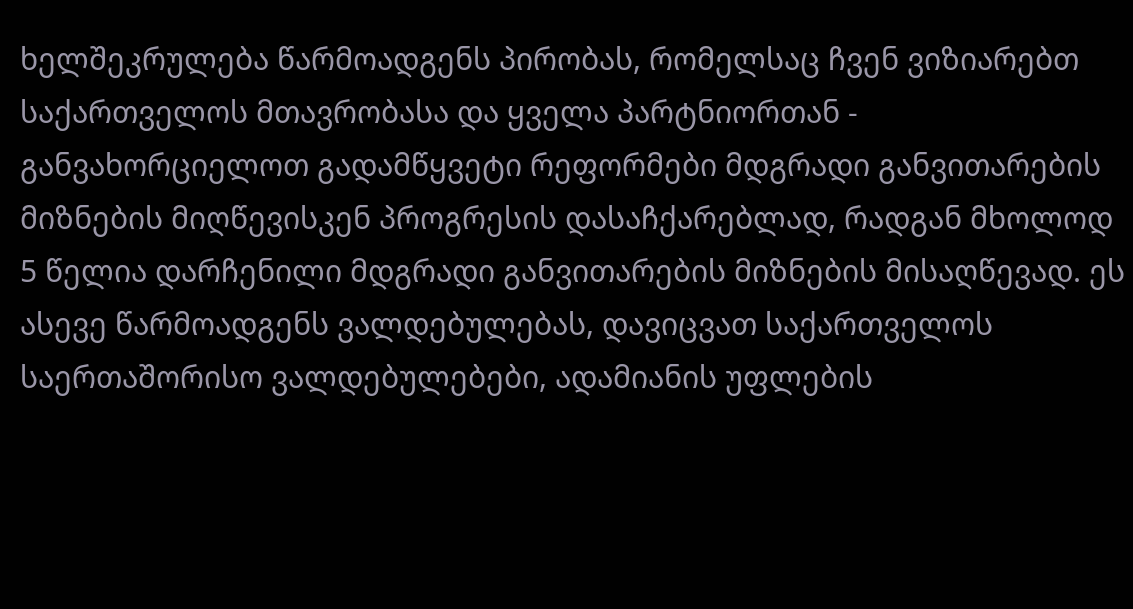ხელშეკრულება წარმოადგენს პირობას, რომელსაც ჩვენ ვიზიარებთ საქართველოს მთავრობასა და ყველა პარტნიორთან - განვახორციელოთ გადამწყვეტი რეფორმები მდგრადი განვითარების მიზნების მიღწევისკენ პროგრესის დასაჩქარებლად, რადგან მხოლოდ 5 წელია დარჩენილი მდგრადი განვითარების მიზნების მისაღწევად. ეს ასევე წარმოადგენს ვალდებულებას, დავიცვათ საქართველოს საერთაშორისო ვალდებულებები, ადამიანის უფლების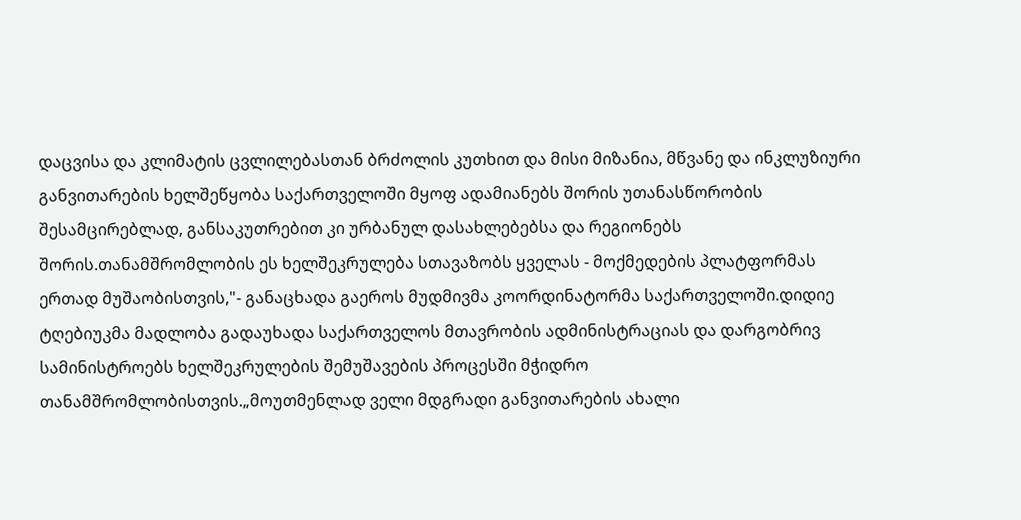დაცვისა და კლიმატის ცვლილებასთან ბრძოლის კუთხით და მისი მიზანია, მწვანე და ინკლუზიური განვითარების ხელშეწყობა საქართველოში მყოფ ადამიანებს შორის უთანასწორობის შესამცირებლად, განსაკუთრებით კი ურბანულ დასახლებებსა და რეგიონებს შორის.თანამშრომლობის ეს ხელშეკრულება სთავაზობს ყველას - მოქმედების პლატფორმას ერთად მუშაობისთვის,"- განაცხადა გაეროს მუდმივმა კოორდინატორმა საქართველოში.დიდიე ტღებიუკმა მადლობა გადაუხადა საქართველოს მთავრობის ადმინისტრაციას და დარგობრივ სამინისტროებს ხელშეკრულების შემუშავების პროცესში მჭიდრო თანამშრომლობისთვის.„მოუთმენლად ველი მდგრადი განვითარების ახალი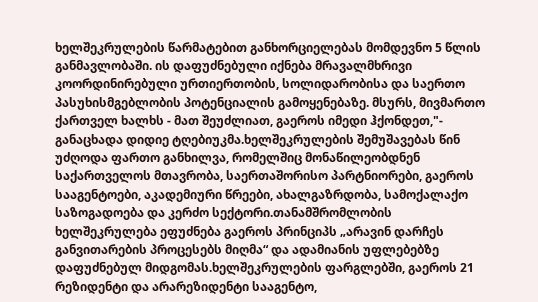ხელშეკრულების წარმატებით განხორციელებას მომდევნო 5 წლის განმავლობაში. ის დაფუძნებული იქნება მრავალმხრივი კოორდინირებული ურთიერთობის, სოლიდარობისა და საერთო პასუხისმგებლობის პოტენციალის გამოყენებაზე. მსურს, მივმართო ქართველ ხალხს - მათ შეუძლიათ, გაეროს იმედი ჰქონდეთ,"- განაცხადა დიდიე ტღებიუკმა.ხელშეკრულების შემუშავებას წინ უძღოდა ფართო განხილვა, რომელშიც მონაწილეობდნენ საქართველოს მთავრობა, საერთაშორისო პარტნიორები, გაეროს სააგენტოები, აკადემიური წრეები, ახალგაზრდობა, სამოქალაქო საზოგადოება და კერძო სექტორი.თანამშრომლობის ხელშეკრულება ეფუძნება გაეროს პრინციპს „არავინ დარჩეს განვითარების პროცესებს მიღმა“ და ადამიანის უფლებებზე დაფუძნებულ მიდგომას.ხელშეკრულების ფარგლებში, გაეროს 21 რეზიდენტი და არარეზიდენტი სააგენტო,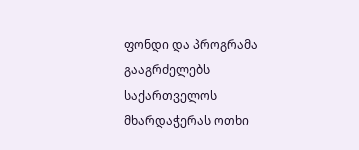ფონდი და პროგრამა გააგრძელებს საქართველოს მხარდაჭერას ოთხი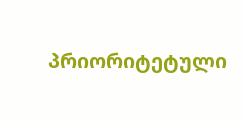პრიორიტეტული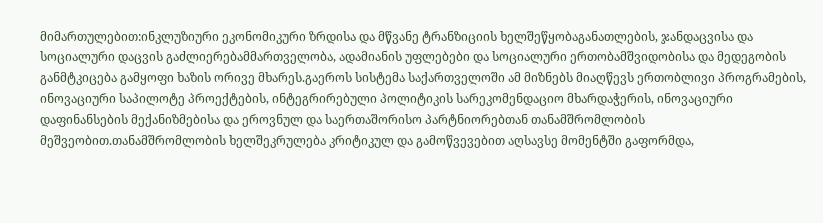მიმართულებით:ინკლუზიური ეკონომიკური ზრდისა და მწვანე ტრანზიციის ხელშეწყობაგანათლების, ჯანდაცვისა და სოციალური დაცვის გაძლიერებამმართველობა, ადამიანის უფლებები და სოციალური ერთობამშვიდობისა და მედეგობის განმტკიცება გამყოფი ხაზის ორივე მხარეს.გაეროს სისტემა საქართველოში ამ მიზნებს მიაღწევს ერთობლივი პროგრამების, ინოვაციური საპილოტე პროექტების, ინტეგრირებული პოლიტიკის სარეკომენდაციო მხარდაჭერის, ინოვაციური დაფინანსების მექანიზმებისა და ეროვნულ და საერთაშორისო პარტნიორებთან თანამშრომლობის მეშვეობით.თანამშრომლობის ხელშეკრულება კრიტიკულ და გამოწვევებით აღსავსე მომენტში გაფორმდა,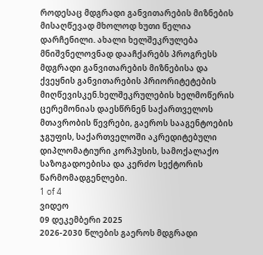როდესაც მდგრადი განვითარების მიზნების მისაღწევად მხოლოდ ხუთი წელია დარჩენილი. ახალი ხელშეკრულება მნიშვნელოვნად დააჩქარებს პროგრესს მდგრადი განვითარების მიზნებისა და ქვეყნის განვითარების პრიორიტეტების მიღწევისკენ.ხელშეკრულების ხელმოწერის ცერემონიას დაესწრნენ საქართველოს მთავრობის წევრები, გაეროს სააგენტოების ჯგუფის, საქართველოში აკრედიტებული დიპლომატიური კორპუსის, სამოქალაქო საზოგადოებისა და კერძო სექტორის წარმომადგენლები.
1 of 4
ვიდეო
09 დეკემბერი 2025
2026-2030 წლების გაეროს მდგრადი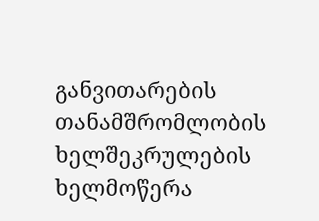განვითარების თანამშრომლობის ხელშეკრულების ხელმოწერა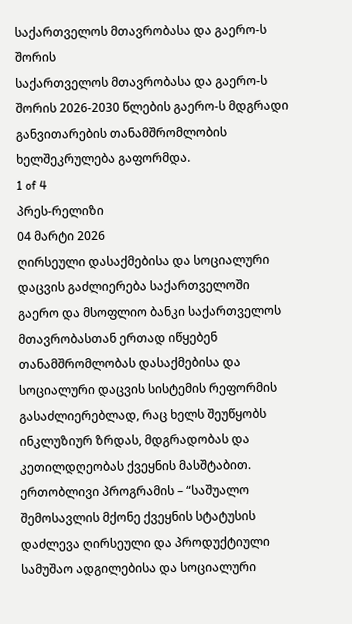საქართველოს მთავრობასა და გაერო-ს შორის
საქართველოს მთავრობასა და გაერო-ს შორის 2026-2030 წლების გაერო-ს მდგრადი განვითარების თანამშრომლობის ხელშეკრულება გაფორმდა.
1 of 4
პრეს-რელიზი
04 მარტი 2026
ღირსეული დასაქმებისა და სოციალური დაცვის გაძლიერება საქართველოში
გაერო და მსოფლიო ბანკი საქართველოს მთავრობასთან ერთად იწყებენ თანამშრომლობას დასაქმებისა და სოციალური დაცვის სისტემის რეფორმის გასაძლიერებლად, რაც ხელს შეუწყობს ინკლუზიურ ზრდას, მდგრადობას და კეთილდღეობას ქვეყნის მასშტაბით. ერთობლივი პროგრამის – “საშუალო შემოსავლის მქონე ქვეყნის სტატუსის დაძლევა ღირსეული და პროდუქტიული სამუშაო ადგილებისა და სოციალური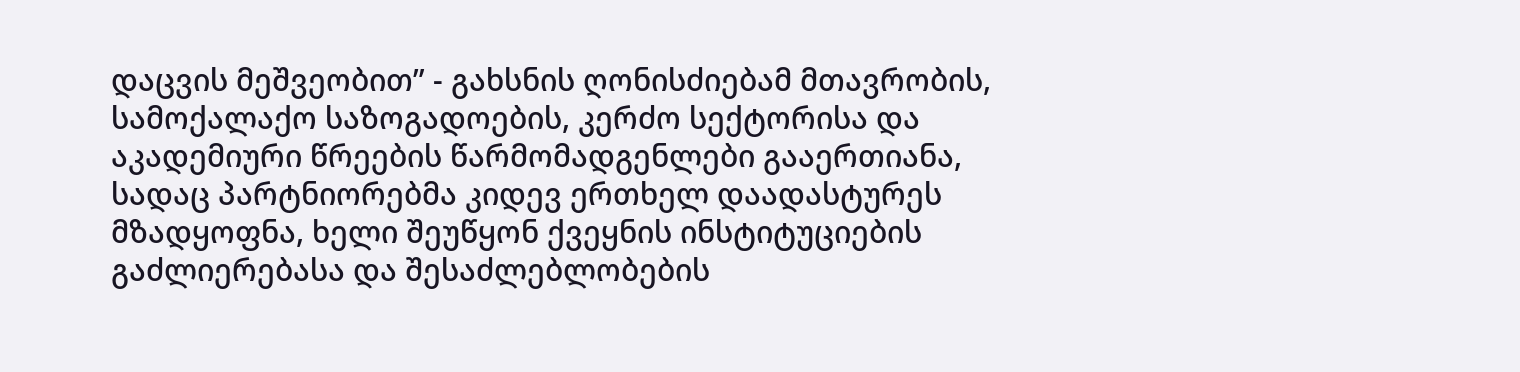დაცვის მეშვეობით” - გახსნის ღონისძიებამ მთავრობის, სამოქალაქო საზოგადოების, კერძო სექტორისა და აკადემიური წრეების წარმომადგენლები გააერთიანა, სადაც პარტნიორებმა კიდევ ერთხელ დაადასტურეს მზადყოფნა, ხელი შეუწყონ ქვეყნის ინსტიტუციების გაძლიერებასა და შესაძლებლობების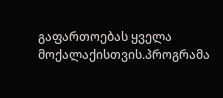გაფართოებას ყველა მოქალაქისთვის.პროგრამა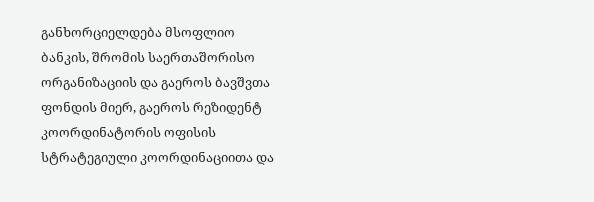განხორციელდება მსოფლიო ბანკის, შრომის საერთაშორისო ორგანიზაციის და გაეროს ბავშვთა ფონდის მიერ, გაეროს რეზიდენტ კოორდინატორის ოფისის სტრატეგიული კოორდინაციითა და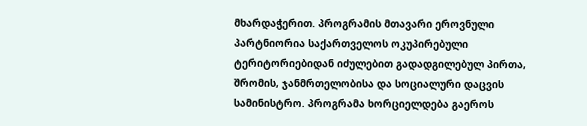მხარდაჭერით. პროგრამის მთავარი ეროვნული პარტნიორია საქართველოს ოკუპირებული ტერიტორიებიდან იძულებით გადადგილებულ პირთა, შრომის, ჯანმრთელობისა და სოციალური დაცვის სამინისტრო. პროგრამა ხორციელდება გაეროს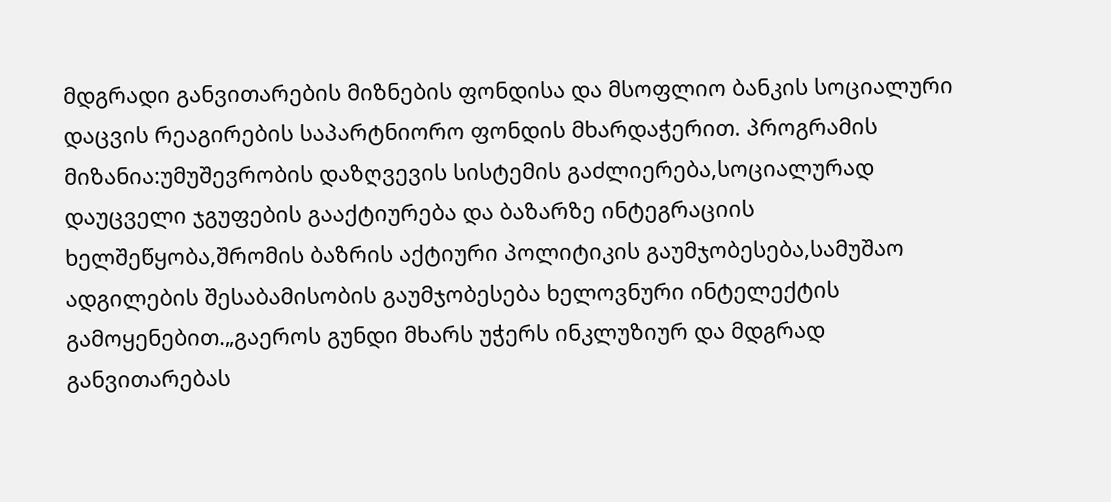მდგრადი განვითარების მიზნების ფონდისა და მსოფლიო ბანკის სოციალური დაცვის რეაგირების საპარტნიორო ფონდის მხარდაჭერით. პროგრამის მიზანია:უმუშევრობის დაზღვევის სისტემის გაძლიერება,სოციალურად დაუცველი ჯგუფების გააქტიურება და ბაზარზე ინტეგრაციის ხელშეწყობა,შრომის ბაზრის აქტიური პოლიტიკის გაუმჯობესება,სამუშაო ადგილების შესაბამისობის გაუმჯობესება ხელოვნური ინტელექტის გამოყენებით.„გაეროს გუნდი მხარს უჭერს ინკლუზიურ და მდგრად განვითარებას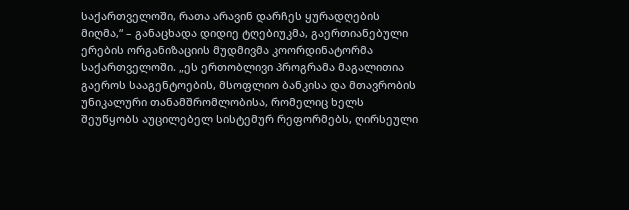საქართველოში, რათა არავინ დარჩეს ყურადღების მიღმა,“ – განაცხადა დიდიე ტღებიუკმა, გაერთიანებული ერების ორგანიზაციის მუდმივმა კოორდინატორმა საქართველოში. „ეს ერთობლივი პროგრამა მაგალითია გაეროს სააგენტოების, მსოფლიო ბანკისა და მთავრობის უნიკალური თანამშრომლობისა, რომელიც ხელს შეუწყობს აუცილებელ სისტემურ რეფორმებს, ღირსეული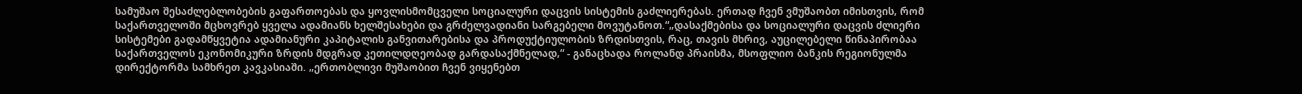სამუშაო შესაძლებლობების გაფართოებას და ყოვლისმომცველი სოციალური დაცვის სისტემის გაძლიერებას. ერთად ჩვენ ვმუშაობთ იმისთვის, რომ საქართველოში მცხოვრებ ყველა ადამიანს ხელშესახები და გრძელვადიანი სარგებელი მოვუტანოთ.“„დასაქმებისა და სოციალური დაცვის ძლიერი სისტემები გადამწყვეტია ადამიანური კაპიტალის განვითარებისა და პროდუქტიულობის ზრდისთვის, რაც, თავის მხრივ, აუცილებელი წინაპირობაა საქართველოს ეკონომიკური ზრდის მდგრად კეთილდღეობად გარდასაქმნელად,“ - განაცხადა როლანდ პრაისმა, მსოფლიო ბანკის რეგიონულმა დირექტორმა სამხრეთ კავკასიაში. „ერთობლივი მუშაობით ჩვენ ვიყენებთ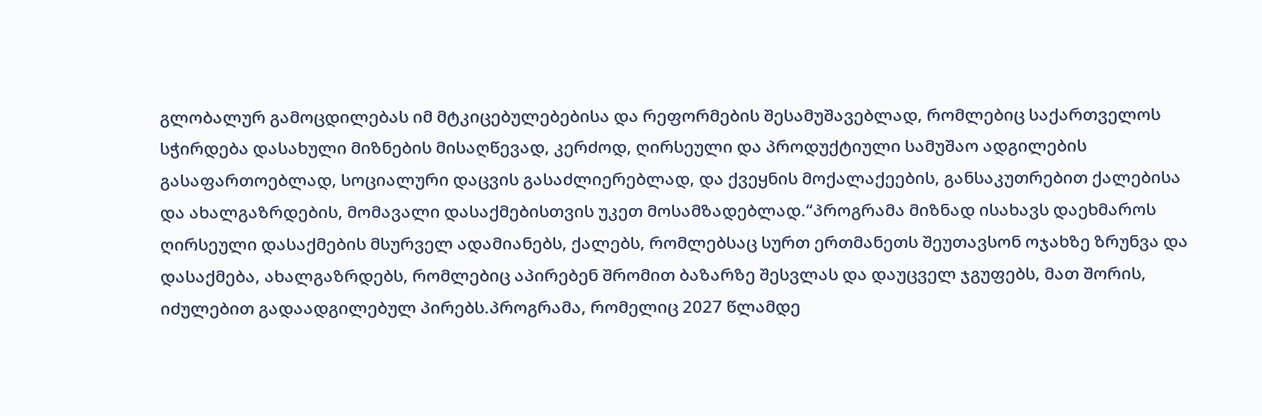გლობალურ გამოცდილებას იმ მტკიცებულებებისა და რეფორმების შესამუშავებლად, რომლებიც საქართველოს სჭირდება დასახული მიზნების მისაღწევად, კერძოდ, ღირსეული და პროდუქტიული სამუშაო ადგილების გასაფართოებლად, სოციალური დაცვის გასაძლიერებლად, და ქვეყნის მოქალაქეების, განსაკუთრებით ქალებისა და ახალგაზრდების, მომავალი დასაქმებისთვის უკეთ მოსამზადებლად.“პროგრამა მიზნად ისახავს დაეხმაროს ღირსეული დასაქმების მსურველ ადამიანებს, ქალებს, რომლებსაც სურთ ერთმანეთს შეუთავსონ ოჯახზე ზრუნვა და დასაქმება, ახალგაზრდებს, რომლებიც აპირებენ შრომით ბაზარზე შესვლას და დაუცველ ჯგუფებს, მათ შორის, იძულებით გადაადგილებულ პირებს.პროგრამა, რომელიც 2027 წლამდე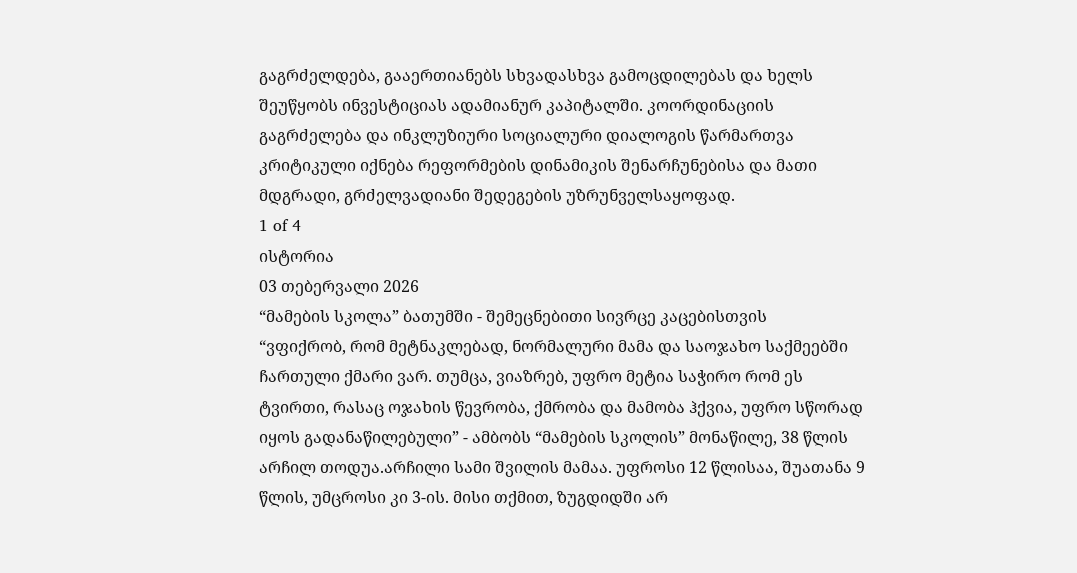გაგრძელდება, გააერთიანებს სხვადასხვა გამოცდილებას და ხელს შეუწყობს ინვესტიციას ადამიანურ კაპიტალში. კოორდინაციის გაგრძელება და ინკლუზიური სოციალური დიალოგის წარმართვა კრიტიკული იქნება რეფორმების დინამიკის შენარჩუნებისა და მათი მდგრადი, გრძელვადიანი შედეგების უზრუნველსაყოფად.
1 of 4
ისტორია
03 თებერვალი 2026
“მამების სკოლა” ბათუმში - შემეცნებითი სივრცე კაცებისთვის
“ვფიქრობ, რომ მეტნაკლებად, ნორმალური მამა და საოჯახო საქმეებში ჩართული ქმარი ვარ. თუმცა, ვიაზრებ, უფრო მეტია საჭირო რომ ეს ტვირთი, რასაც ოჯახის წევრობა, ქმრობა და მამობა ჰქვია, უფრო სწორად იყოს გადანაწილებული” - ამბობს “მამების სკოლის” მონაწილე, 38 წლის არჩილ თოდუა.არჩილი სამი შვილის მამაა. უფროსი 12 წლისაა, შუათანა 9 წლის, უმცროსი კი 3-ის. მისი თქმით, ზუგდიდში არ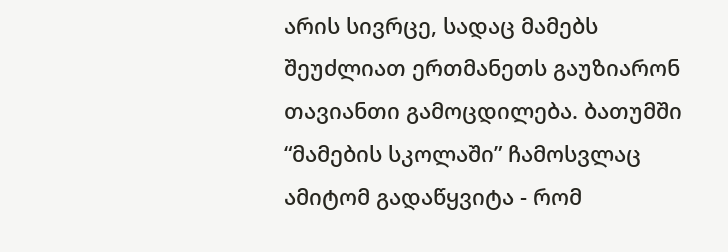არის სივრცე, სადაც მამებს შეუძლიათ ერთმანეთს გაუზიარონ თავიანთი გამოცდილება. ბათუმში “მამების სკოლაში” ჩამოსვლაც ამიტომ გადაწყვიტა - რომ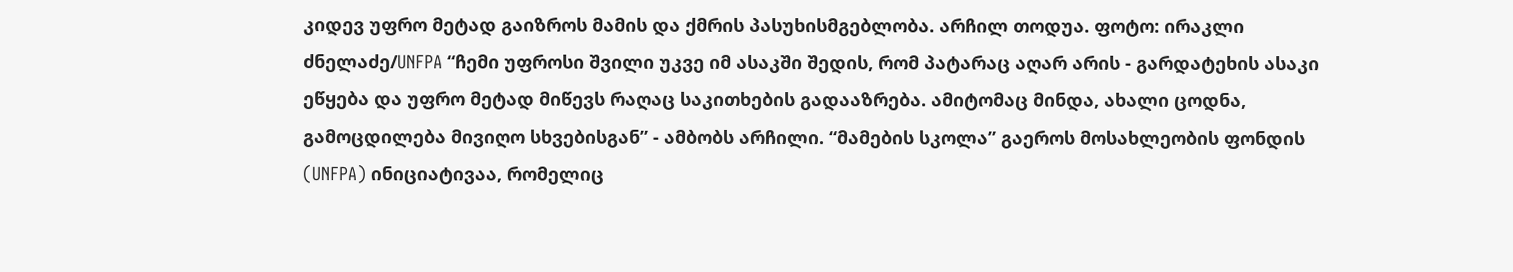კიდევ უფრო მეტად გაიზროს მამის და ქმრის პასუხისმგებლობა. არჩილ თოდუა. ფოტო: ირაკლი ძნელაძე/UNFPA “ჩემი უფროსი შვილი უკვე იმ ასაკში შედის, რომ პატარაც აღარ არის - გარდატეხის ასაკი ეწყება და უფრო მეტად მიწევს რაღაც საკითხების გადააზრება. ამიტომაც მინდა, ახალი ცოდნა, გამოცდილება მივიღო სხვებისგან” - ამბობს არჩილი. “მამების სკოლა” გაეროს მოსახლეობის ფონდის (UNFPA) ინიციატივაა, რომელიც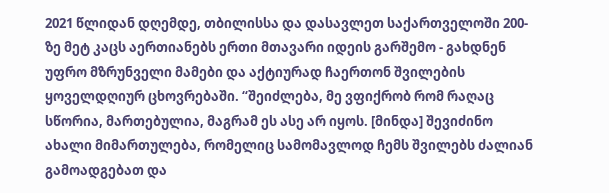2021 წლიდან დღემდე, თბილისსა და დასავლეთ საქართველოში 200-ზე მეტ კაცს აერთიანებს ერთი მთავარი იდეის გარშემო - გახდნენ უფრო მზრუნველი მამები და აქტიურად ჩაერთონ შვილების ყოველდღიურ ცხოვრებაში. “შეიძლება, მე ვფიქრობ რომ რაღაც სწორია, მართებულია, მაგრამ ეს ასე არ იყოს. [მინდა] შევიძინო ახალი მიმართულება, რომელიც სამომავლოდ ჩემს შვილებს ძალიან გამოადგებათ და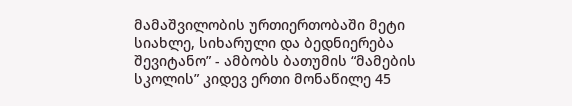მამაშვილობის ურთიერთობაში მეტი სიახლე, სიხარული და ბედნიერება შევიტანო” - ამბობს ბათუმის “მამების სკოლის” კიდევ ერთი მონაწილე 45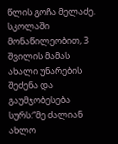წლის გოჩა მელაძე. სკოლაში მონაწილეობით, 3 შვილის მამას ახალი უნარების შეძენა და გაუმჯობესება სურს:“მე ძალიან ახლო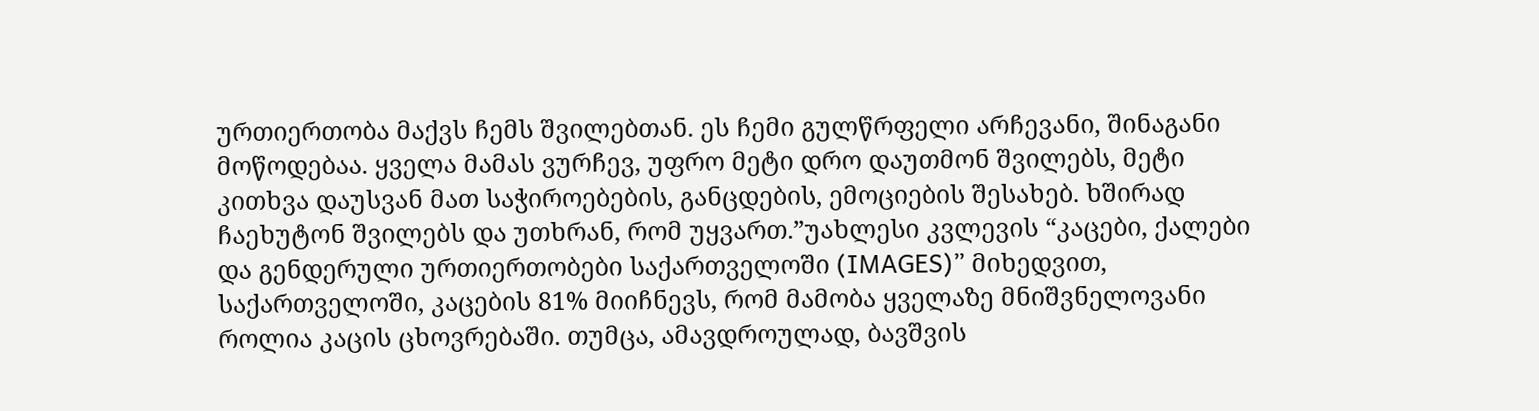ურთიერთობა მაქვს ჩემს შვილებთან. ეს ჩემი გულწრფელი არჩევანი, შინაგანი მოწოდებაა. ყველა მამას ვურჩევ, უფრო მეტი დრო დაუთმონ შვილებს, მეტი კითხვა დაუსვან მათ საჭიროებების, განცდების, ემოციების შესახებ. ხშირად ჩაეხუტონ შვილებს და უთხრან, რომ უყვართ.”უახლესი კვლევის “კაცები, ქალები და გენდერული ურთიერთობები საქართველოში (IMAGES)” მიხედვით, საქართველოში, კაცების 81% მიიჩნევს, რომ მამობა ყველაზე მნიშვნელოვანი როლია კაცის ცხოვრებაში. თუმცა, ამავდროულად, ბავშვის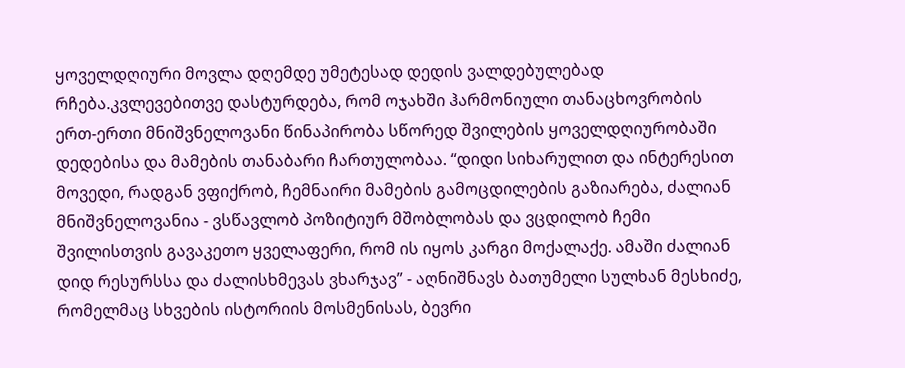ყოველდღიური მოვლა დღემდე უმეტესად დედის ვალდებულებად რჩება.კვლევებითვე დასტურდება, რომ ოჯახში ჰარმონიული თანაცხოვრობის ერთ-ერთი მნიშვნელოვანი წინაპირობა სწორედ შვილების ყოველდღიურობაში დედებისა და მამების თანაბარი ჩართულობაა. “დიდი სიხარულით და ინტერესით მოვედი, რადგან ვფიქრობ, ჩემნაირი მამების გამოცდილების გაზიარება, ძალიან მნიშვნელოვანია - ვსწავლობ პოზიტიურ მშობლობას და ვცდილობ ჩემი შვილისთვის გავაკეთო ყველაფერი, რომ ის იყოს კარგი მოქალაქე. ამაში ძალიან დიდ რესურსსა და ძალისხმევას ვხარჯავ” - აღნიშნავს ბათუმელი სულხან მესხიძე, რომელმაც სხვების ისტორიის მოსმენისას, ბევრი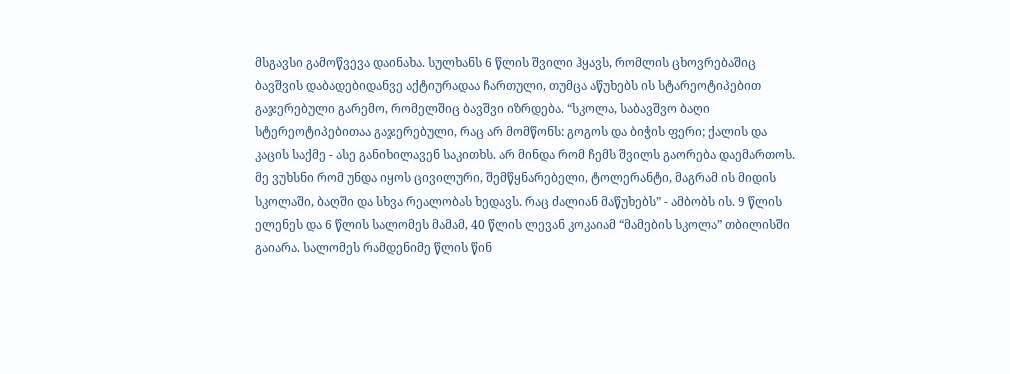მსგავსი გამოწვევა დაინახა. სულხანს 6 წლის შვილი ჰყავს, რომლის ცხოვრებაშიც ბავშვის დაბადებიდანვე აქტიურადაა ჩართული, თუმცა აწუხებს ის სტარეოტიპებით გაჯერებული გარემო, რომელშიც ბავშვი იზრდება. “სკოლა, საბავშვო ბაღი სტერეოტიპებითაა გაჯერებული, რაც არ მომწონს: გოგოს და ბიჭის ფერი; ქალის და კაცის საქმე - ასე განიხილავენ საკითხს. არ მინდა რომ ჩემს შვილს გაორება დაემართოს. მე ვუხსნი რომ უნდა იყოს ცივილური, შემწყნარებელი, ტოლერანტი, მაგრამ ის მიდის სკოლაში, ბაღში და სხვა რეალობას ხედავს. რაც ძალიან მაწუხებს” - ამბობს ის. 9 წლის ელენეს და 6 წლის სალომეს მამამ, 40 წლის ლევან კოკაიამ “მამების სკოლა” თბილისში გაიარა. სალომეს რამდენიმე წლის წინ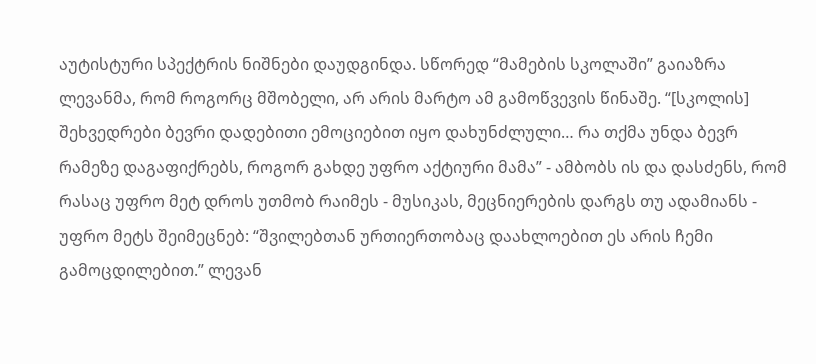აუტისტური სპექტრის ნიშნები დაუდგინდა. სწორედ “მამების სკოლაში” გაიაზრა ლევანმა, რომ როგორც მშობელი, არ არის მარტო ამ გამოწვევის წინაშე. “[სკოლის] შეხვედრები ბევრი დადებითი ემოციებით იყო დახუნძლული… რა თქმა უნდა ბევრ რამეზე დაგაფიქრებს, როგორ გახდე უფრო აქტიური მამა” - ამბობს ის და დასძენს, რომ რასაც უფრო მეტ დროს უთმობ რაიმეს - მუსიკას, მეცნიერების დარგს თუ ადამიანს - უფრო მეტს შეიმეცნებ: “შვილებთან ურთიერთობაც დაახლოებით ეს არის ჩემი გამოცდილებით.” ლევან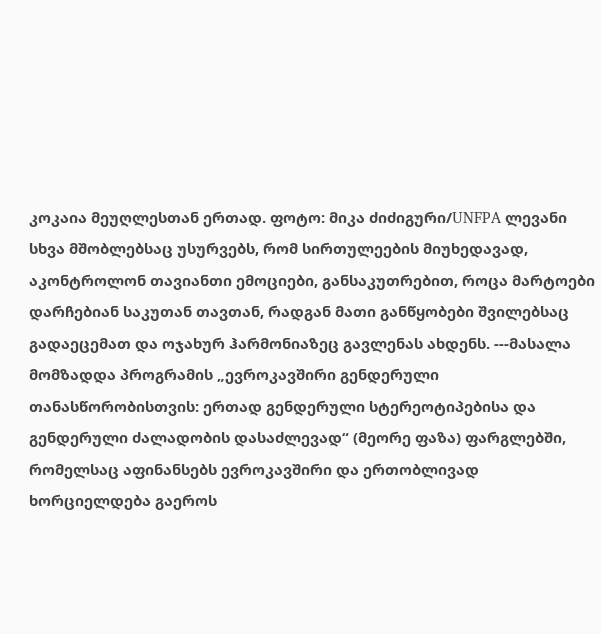კოკაია მეუღლესთან ერთად. ფოტო: მიკა ძიძიგური/UNFPA ლევანი სხვა მშობლებსაც უსურვებს, რომ სირთულეების მიუხედავად, აკონტროლონ თავიანთი ემოციები, განსაკუთრებით, როცა მარტოები დარჩებიან საკუთან თავთან, რადგან მათი განწყობები შვილებსაც გადაეცემათ და ოჯახურ ჰარმონიაზეც გავლენას ახდენს. ---მასალა მომზადდა პროგრამის „ევროკავშირი გენდერული თანასწორობისთვის: ერთად გენდერული სტერეოტიპებისა და გენდერული ძალადობის დასაძლევად“ (მეორე ფაზა) ფარგლებში, რომელსაც აფინანსებს ევროკავშირი და ერთობლივად ხორციელდება გაეროს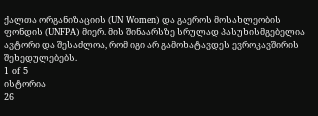ქალთა ორგანიზაციის (UN Women) და გაეროს მოსახლეობის ფონდის (UNFPA) მიერ. მის შინაარსზე სრულად პასუხისმგებელია ავტორი და შესაძლოა, რომ იგი არ გამოხატავდეს ევროკავშირის შეხედულებებს.
1 of 5
ისტორია
26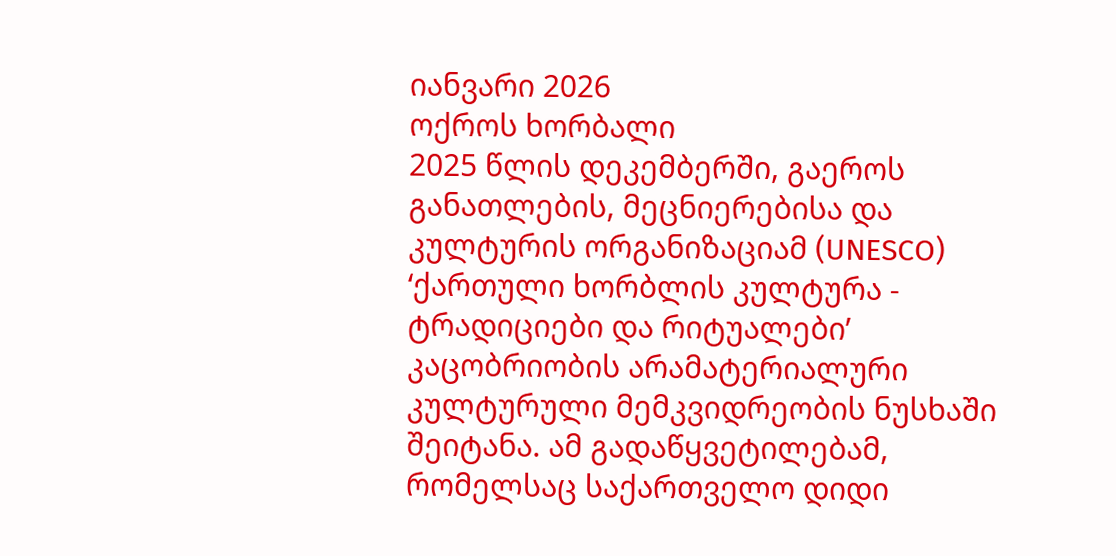იანვარი 2026
ოქროს ხორბალი
2025 წლის დეკემბერში, გაეროს განათლების, მეცნიერებისა და კულტურის ორგანიზაციამ (UNESCO) ‘ქართული ხორბლის კულტურა - ტრადიციები და რიტუალები’ კაცობრიობის არამატერიალური კულტურული მემკვიდრეობის ნუსხაში შეიტანა. ამ გადაწყვეტილებამ, რომელსაც საქართველო დიდი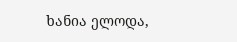ხანია ელოდა,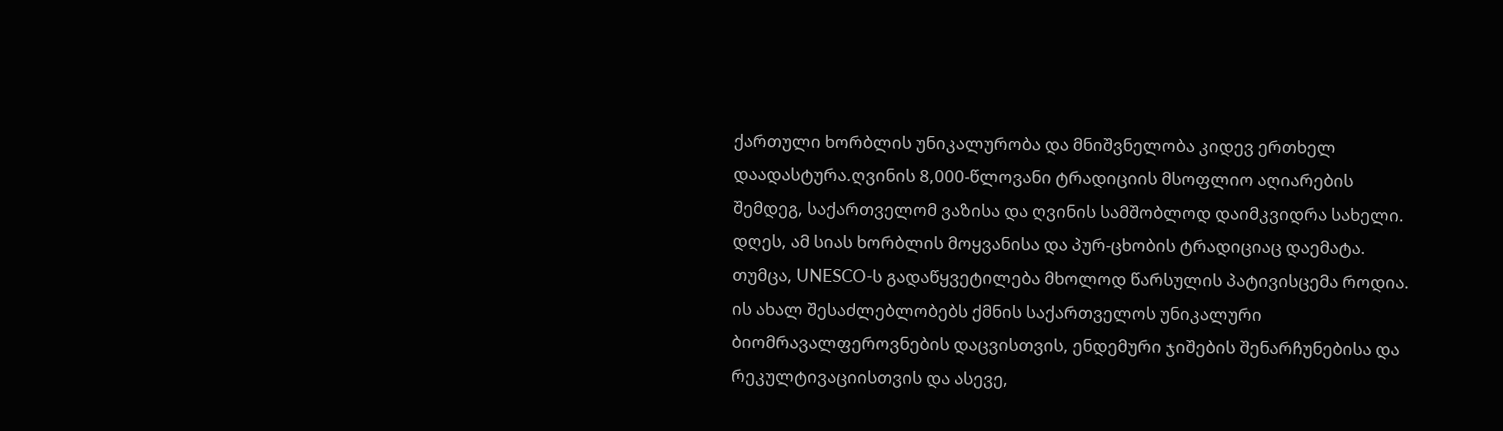ქართული ხორბლის უნიკალურობა და მნიშვნელობა კიდევ ერთხელ დაადასტურა.ღვინის 8,000-წლოვანი ტრადიციის მსოფლიო აღიარების შემდეგ, საქართველომ ვაზისა და ღვინის სამშობლოდ დაიმკვიდრა სახელი. დღეს, ამ სიას ხორბლის მოყვანისა და პურ-ცხობის ტრადიციაც დაემატა. თუმცა, UNESCO-ს გადაწყვეტილება მხოლოდ წარსულის პატივისცემა როდია. ის ახალ შესაძლებლობებს ქმნის საქართველოს უნიკალური ბიომრავალფეროვნების დაცვისთვის, ენდემური ჯიშების შენარჩუნებისა და რეკულტივაციისთვის და ასევე,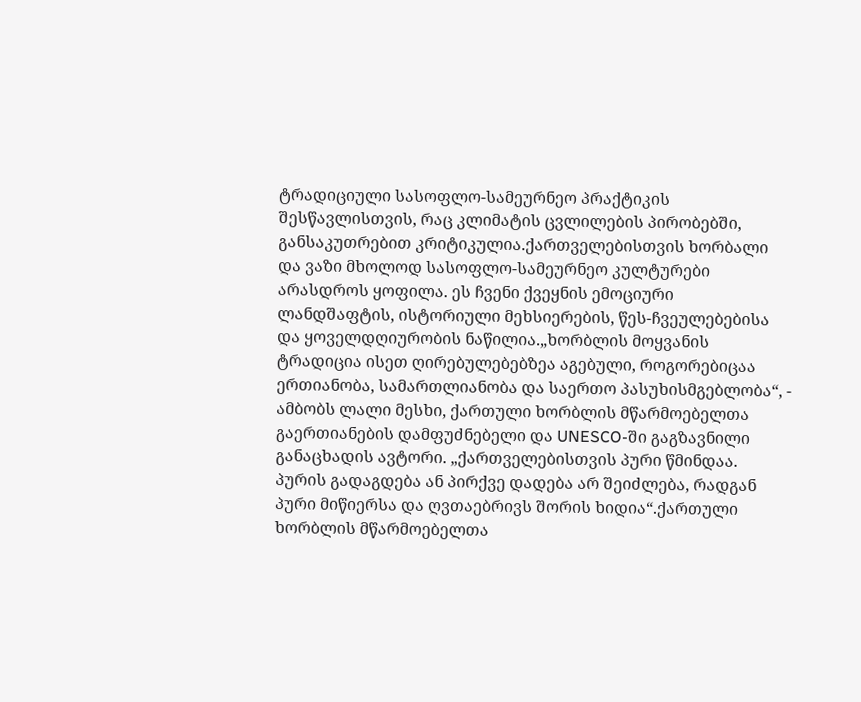ტრადიციული სასოფლო-სამეურნეო პრაქტიკის შესწავლისთვის, რაც კლიმატის ცვლილების პირობებში, განსაკუთრებით კრიტიკულია.ქართველებისთვის ხორბალი და ვაზი მხოლოდ სასოფლო-სამეურნეო კულტურები არასდროს ყოფილა. ეს ჩვენი ქვეყნის ემოციური ლანდშაფტის, ისტორიული მეხსიერების, წეს-ჩვეულებებისა და ყოველდღიურობის ნაწილია.„ხორბლის მოყვანის ტრადიცია ისეთ ღირებულებებზეა აგებული, როგორებიცაა ერთიანობა, სამართლიანობა და საერთო პასუხისმგებლობა“, - ამბობს ლალი მესხი, ქართული ხორბლის მწარმოებელთა გაერთიანების დამფუძნებელი და UNESCO-ში გაგზავნილი განაცხადის ავტორი. „ქართველებისთვის პური წმინდაა. პურის გადაგდება ან პირქვე დადება არ შეიძლება, რადგან პური მიწიერსა და ღვთაებრივს შორის ხიდია“.ქართული ხორბლის მწარმოებელთა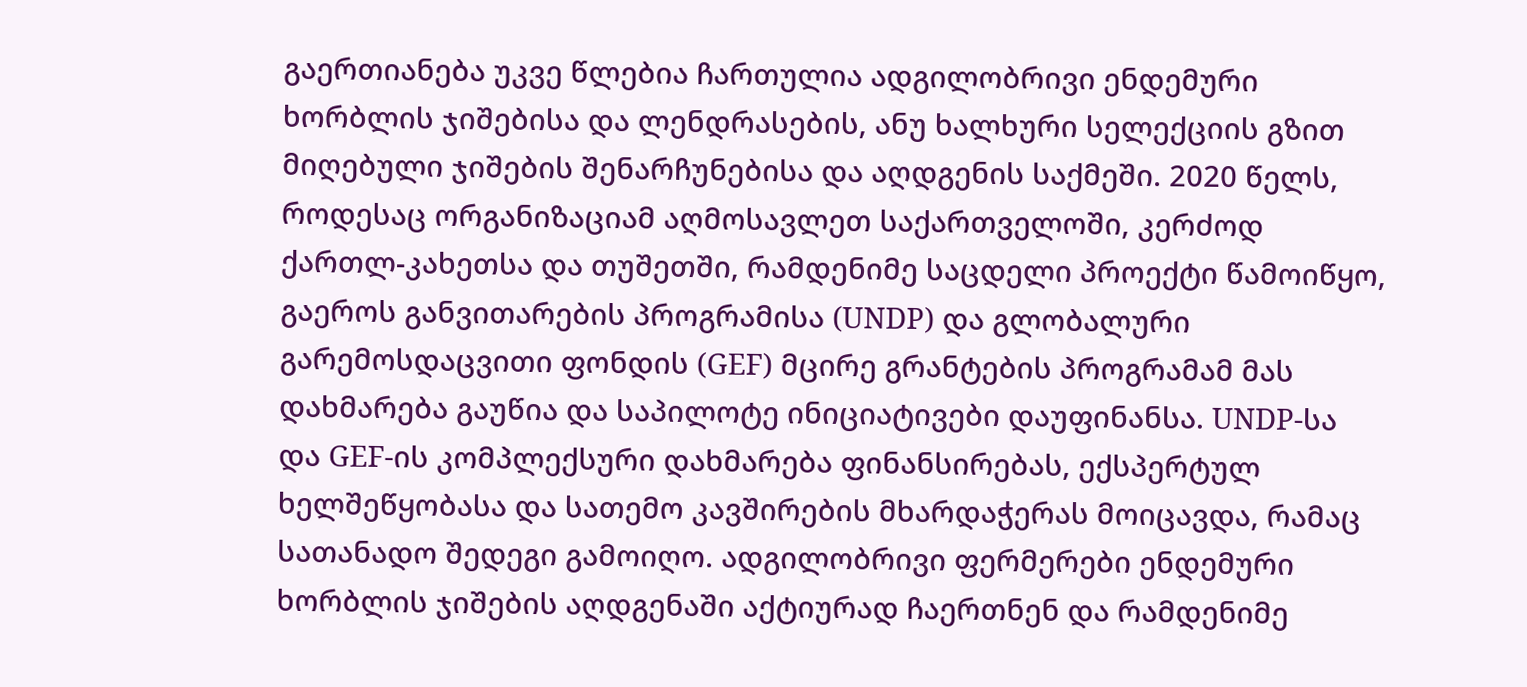გაერთიანება უკვე წლებია ჩართულია ადგილობრივი ენდემური ხორბლის ჯიშებისა და ლენდრასების, ანუ ხალხური სელექციის გზით მიღებული ჯიშების შენარჩუნებისა და აღდგენის საქმეში. 2020 წელს, როდესაც ორგანიზაციამ აღმოსავლეთ საქართველოში, კერძოდ ქართლ-კახეთსა და თუშეთში, რამდენიმე საცდელი პროექტი წამოიწყო, გაეროს განვითარების პროგრამისა (UNDP) და გლობალური გარემოსდაცვითი ფონდის (GEF) მცირე გრანტების პროგრამამ მას დახმარება გაუწია და საპილოტე ინიციატივები დაუფინანსა. UNDP-სა და GEF-ის კომპლექსური დახმარება ფინანსირებას, ექსპერტულ ხელშეწყობასა და სათემო კავშირების მხარდაჭერას მოიცავდა, რამაც სათანადო შედეგი გამოიღო. ადგილობრივი ფერმერები ენდემური ხორბლის ჯიშების აღდგენაში აქტიურად ჩაერთნენ და რამდენიმე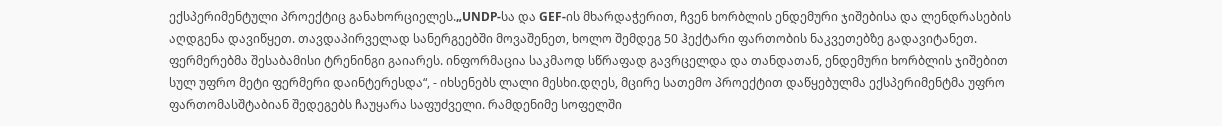ექსპერიმენტული პროექტიც განახორციელეს.„UNDP-სა და GEF-ის მხარდაჭერით, ჩვენ ხორბლის ენდემური ჯიშებისა და ლენდრასების აღდგენა დავიწყეთ. თავდაპირველად სანერგეებში მოვაშენეთ, ხოლო შემდეგ 50 ჰექტარი ფართობის ნაკვეთებზე გადავიტანეთ. ფერმერებმა შესაბამისი ტრენინგი გაიარეს. ინფორმაცია საკმაოდ სწრაფად გავრცელდა და თანდათან, ენდემური ხორბლის ჯიშებით სულ უფრო მეტი ფერმერი დაინტერესდა“, - იხსენებს ლალი მესხი.დღეს, მცირე სათემო პროექტით დაწყებულმა ექსპერიმენტმა უფრო ფართომასშტაბიან შედეგებს ჩაუყარა საფუძველი. რამდენიმე სოფელში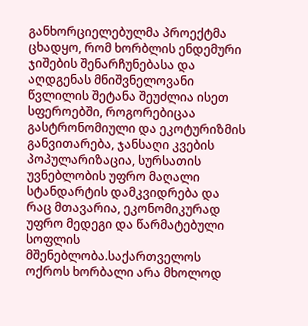განხორციელებულმა პროექტმა ცხადყო, რომ ხორბლის ენდემური ჯიშების შენარჩუნებასა და აღდგენას მნიშვნელოვანი წვლილის შეტანა შეუძლია ისეთ სფეროებში, როგორებიცაა გასტრონომიული და ეკოტურიზმის განვითარება, ჯანსაღი კვების პოპულარიზაცია, სურსათის უვნებლობის უფრო მაღალი სტანდარტის დამკვიდრება და რაც მთავარია, ეკონომიკურად უფრო მედეგი და წარმატებული სოფლის მშენებლობა.საქართველოს ოქროს ხორბალი არა მხოლოდ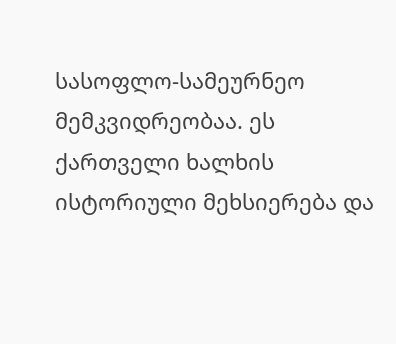სასოფლო-სამეურნეო მემკვიდრეობაა. ეს ქართველი ხალხის ისტორიული მეხსიერება და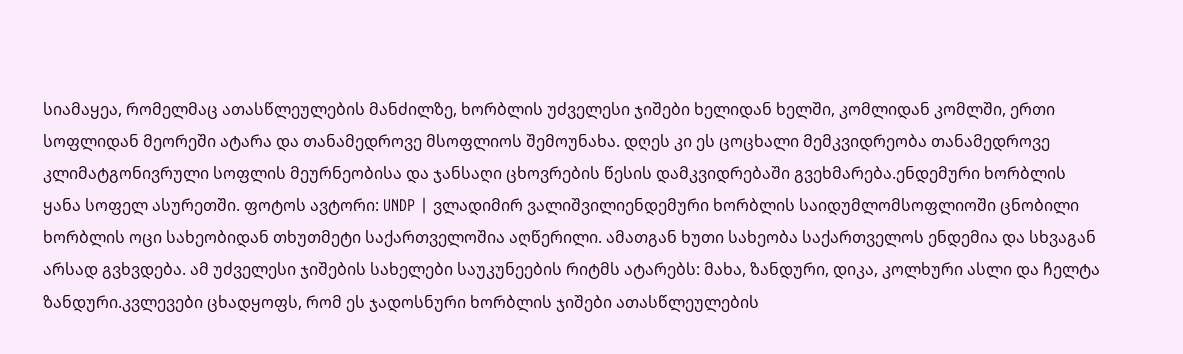სიამაყეა, რომელმაც ათასწლეულების მანძილზე, ხორბლის უძველესი ჯიშები ხელიდან ხელში, კომლიდან კომლში, ერთი სოფლიდან მეორეში ატარა და თანამედროვე მსოფლიოს შემოუნახა. დღეს კი ეს ცოცხალი მემკვიდრეობა თანამედროვე კლიმატგონივრული სოფლის მეურნეობისა და ჯანსაღი ცხოვრების წესის დამკვიდრებაში გვეხმარება.ენდემური ხორბლის ყანა სოფელ ასურეთში. ფოტოს ავტორი: UNDP | ვლადიმირ ვალიშვილიენდემური ხორბლის საიდუმლომსოფლიოში ცნობილი ხორბლის ოცი სახეობიდან თხუთმეტი საქართველოშია აღწერილი. ამათგან ხუთი სახეობა საქართველოს ენდემია და სხვაგან არსად გვხვდება. ამ უძველესი ჯიშების სახელები საუკუნეების რიტმს ატარებს: მახა, ზანდური, დიკა, კოლხური ასლი და ჩელტა ზანდური.კვლევები ცხადყოფს, რომ ეს ჯადოსნური ხორბლის ჯიშები ათასწლეულების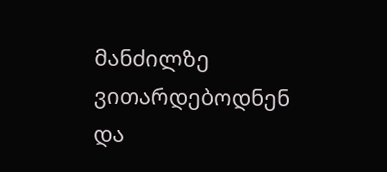მანძილზე ვითარდებოდნენ და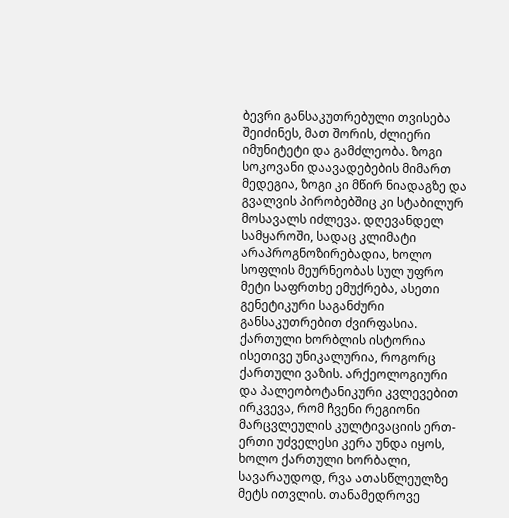ბევრი განსაკუთრებული თვისება შეიძინეს, მათ შორის, ძლიერი იმუნიტეტი და გამძლეობა. ზოგი სოკოვანი დაავადებების მიმართ მედეგია, ზოგი კი მწირ ნიადაგზე და გვალვის პირობებშიც კი სტაბილურ მოსავალს იძლევა. დღევანდელ სამყაროში, სადაც კლიმატი არაპროგნოზირებადია, ხოლო სოფლის მეურნეობას სულ უფრო მეტი საფრთხე ემუქრება, ასეთი გენეტიკური საგანძური განსაკუთრებით ძვირფასია. ქართული ხორბლის ისტორია ისეთივე უნიკალურია, როგორც ქართული ვაზის. არქეოლოგიური და პალეობოტანიკური კვლევებით ირკვევა, რომ ჩვენი რეგიონი მარცვლეულის კულტივაციის ერთ-ერთი უძველესი კერა უნდა იყოს, ხოლო ქართული ხორბალი, სავარაუდოდ, რვა ათასწლეულზე მეტს ითვლის. თანამედროვე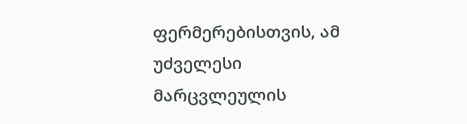ფერმერებისთვის, ამ უძველესი მარცვლეულის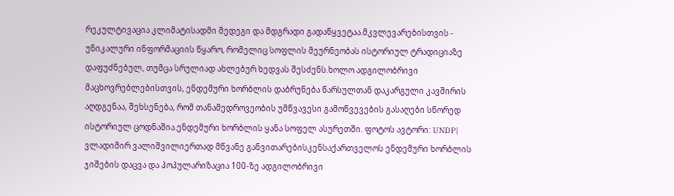რეკულტივაცია კლიმატისადმი მედეგი და მდგრადი გადაწყვეტაა.მკვლევარებისთვის - უნიკალური ინფორმაციის წყარო, რომელიც სოფლის მეურნეობას ისტორიულ ტრადიციაზე დაფუძნებულ, თუმცა სრულიად ახლებურ ხედვას შესძენს.ხოლო ადგილობრივი მაცხოვრებლებისთვის, ენდემური ხორბლის დაბრუნება წარსულთან დაკარგული კავშირის აღდგენაა, შეხსენება, რომ თანამედროვეობის უმწვავესი გამოწვევების გასაღები სწორედ ისტორიულ ცოდნაშია.ენდემური ხორბლის ყანა სოფელ ასურეთში. ფოტოს ავტორი: UNDP| ვლადიმირ ვალიშვილიერთად მწვანე განვითარებისკენსაქართველოს ენდემური ხორბლის ჯიშების დაცვა და პოპულარიზაცია 100-ზე ადგილობრივი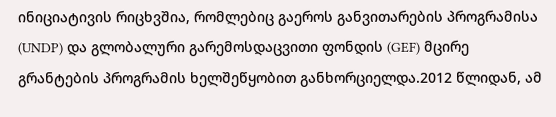ინიციატივის რიცხვშია, რომლებიც გაეროს განვითარების პროგრამისა (UNDP) და გლობალური გარემოსდაცვითი ფონდის (GEF) მცირე გრანტების პროგრამის ხელშეწყობით განხორციელდა.2012 წლიდან, ამ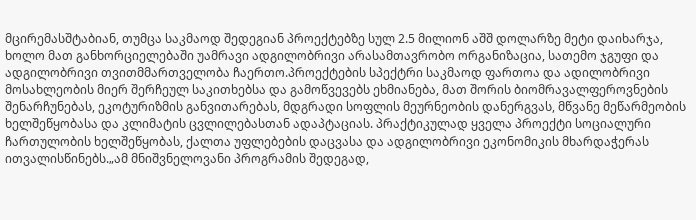მცირემასშტაბიან, თუმცა საკმაოდ შედეგიან პროექტებზე სულ 2.5 მილიონ აშშ დოლარზე მეტი დაიხარჯა, ხოლო მათ განხორციელებაში უამრავი ადგილობრივი არასამთავრობო ორგანიზაცია, სათემო ჯგუფი და ადგილობრივი თვითმმართველობა ჩაერთო.პროექტების სპექტრი საკმაოდ ფართოა და ადილობრივი მოსახლეობის მიერ შერჩეულ საკითხებსა და გამოწვევებს ეხმიანება, მათ შორის ბიომრავალფეროვნების შენარჩუნებას, ეკოტურიზმის განვითარებას, მდგრადი სოფლის მეურნეობის დანერგვას, მწვანე მეწარმეობის ხელშეწყობასა და კლიმატის ცვლილებასთან ადაპტაციას. პრაქტიკულად ყველა პროექტი სოციალური ჩართულობის ხელშეწყობას, ქალთა უფლებების დაცვასა და ადგილობრივი ეკონომიკის მხარდაჭერას ითვალისწინებს.„ამ მნიშვნელოვანი პროგრამის შედეგად,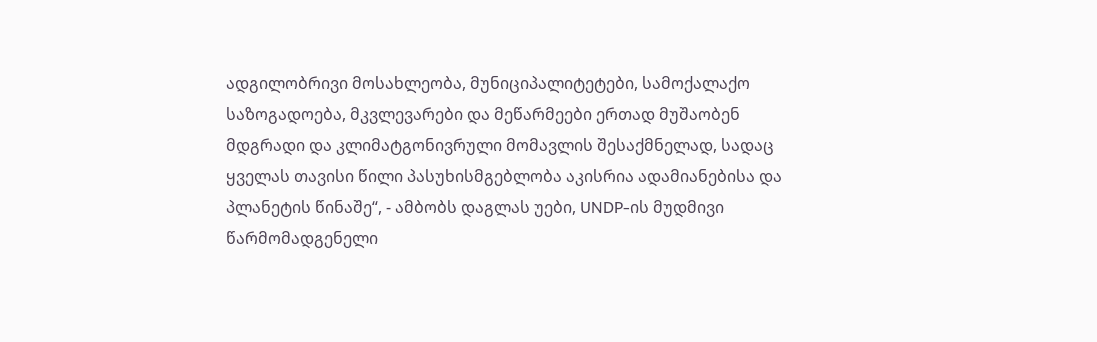ადგილობრივი მოსახლეობა, მუნიციპალიტეტები, სამოქალაქო საზოგადოება, მკვლევარები და მეწარმეები ერთად მუშაობენ მდგრადი და კლიმატგონივრული მომავლის შესაქმნელად, სადაც ყველას თავისი წილი პასუხისმგებლობა აკისრია ადამიანებისა და პლანეტის წინაშე“, - ამბობს დაგლას უები, UNDP-ის მუდმივი წარმომადგენელი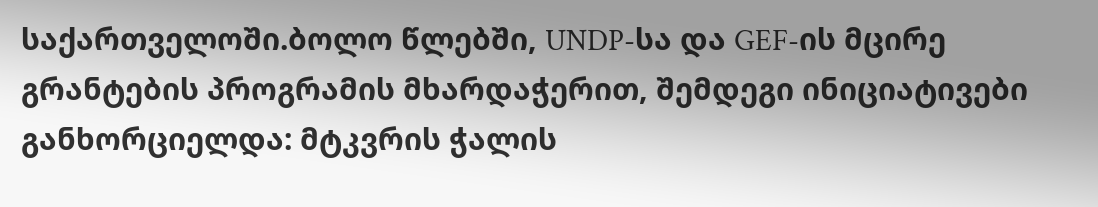საქართველოში.ბოლო წლებში, UNDP-სა და GEF-ის მცირე გრანტების პროგრამის მხარდაჭერით, შემდეგი ინიციატივები განხორციელდა: მტკვრის ჭალის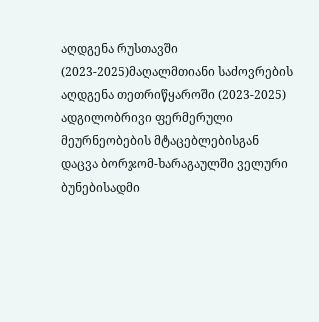აღდგენა რუსთავში (2023-2025)მაღალმთიანი საძოვრების აღდგენა თეთრიწყაროში (2023-2025) ადგილობრივი ფერმერული მეურნეობების მტაცებლებისგან დაცვა ბორჯომ-ხარაგაულში ველური ბუნებისადმი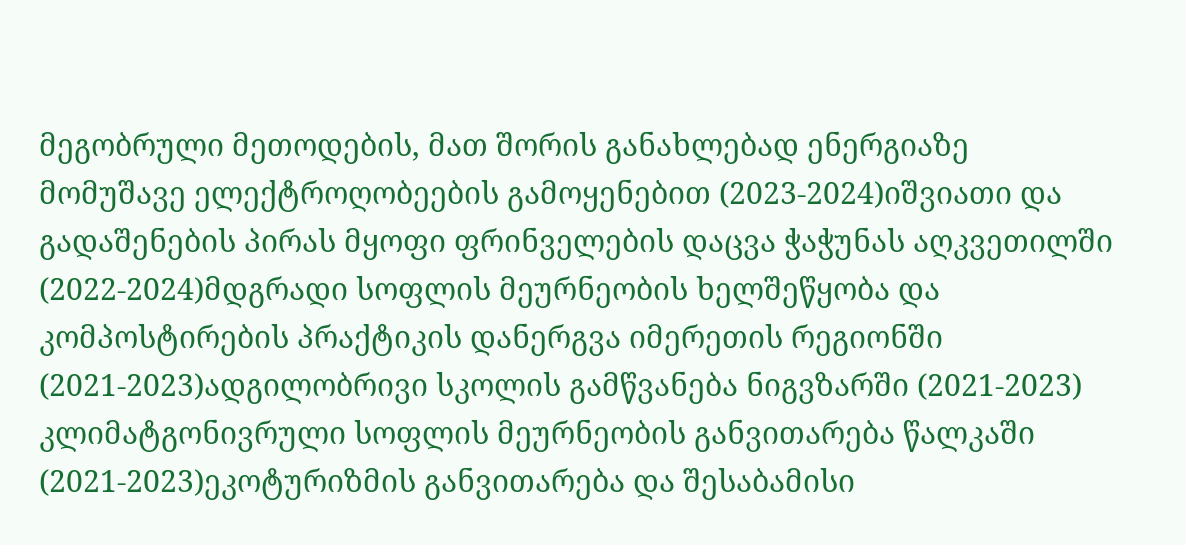მეგობრული მეთოდების, მათ შორის განახლებად ენერგიაზე მომუშავე ელექტროღობეების გამოყენებით (2023-2024)იშვიათი და გადაშენების პირას მყოფი ფრინველების დაცვა ჭაჭუნას აღკვეთილში (2022-2024)მდგრადი სოფლის მეურნეობის ხელშეწყობა და კომპოსტირების პრაქტიკის დანერგვა იმერეთის რეგიონში (2021-2023)ადგილობრივი სკოლის გამწვანება ნიგვზარში (2021-2023) კლიმატგონივრული სოფლის მეურნეობის განვითარება წალკაში (2021-2023)ეკოტურიზმის განვითარება და შესაბამისი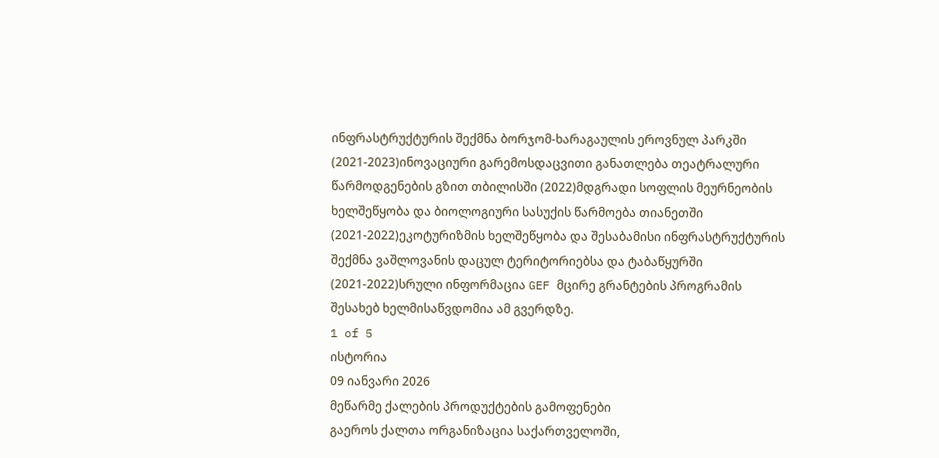ინფრასტრუქტურის შექმნა ბორჯომ-ხარაგაულის ეროვნულ პარკში (2021-2023)ინოვაციური გარემოსდაცვითი განათლება თეატრალური წარმოდგენების გზით თბილისში (2022)მდგრადი სოფლის მეურნეობის ხელშეწყობა და ბიოლოგიური სასუქის წარმოება თიანეთში (2021-2022)ეკოტურიზმის ხელშეწყობა და შესაბამისი ინფრასტრუქტურის შექმნა ვაშლოვანის დაცულ ტერიტორიებსა და ტაბაწყურში (2021-2022)სრული ინფორმაცია GEF მცირე გრანტების პროგრამის შესახებ ხელმისაწვდომია ამ გვერდზე.
1 of 5
ისტორია
09 იანვარი 2026
მეწარმე ქალების პროდუქტების გამოფენები
გაეროს ქალთა ორგანიზაცია საქართველოში,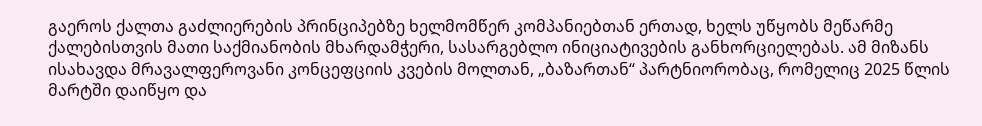გაეროს ქალთა გაძლიერების პრინციპებზე ხელმომწერ კომპანიებთან ერთად, ხელს უწყობს მეწარმე ქალებისთვის მათი საქმიანობის მხარდამჭერი, სასარგებლო ინიციატივების განხორციელებას. ამ მიზანს ისახავდა მრავალფეროვანი კონცეფციის კვების მოლთან, „ბაზართან“ პარტნიორობაც, რომელიც 2025 წლის მარტში დაიწყო და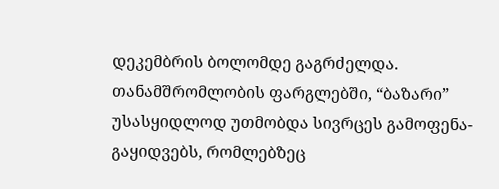დეკემბრის ბოლომდე გაგრძელდა. თანამშრომლობის ფარგლებში, “ბაზარი” უსასყიდლოდ უთმობდა სივრცეს გამოფენა-გაყიდვებს, რომლებზეც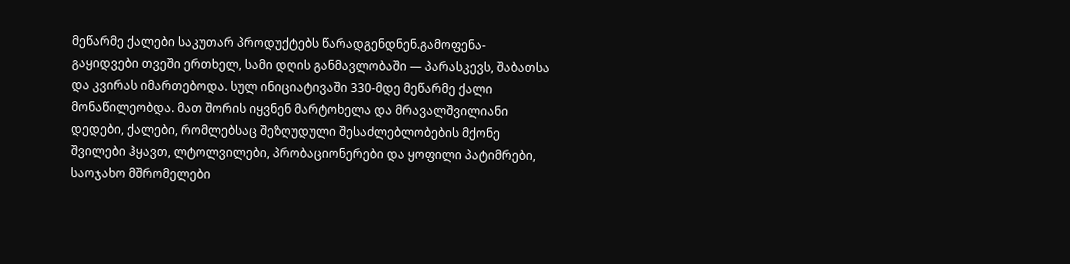მეწარმე ქალები საკუთარ პროდუქტებს წარადგენდნენ.გამოფენა-გაყიდვები თვეში ერთხელ, სამი დღის განმავლობაში — პარასკევს, შაბათსა და კვირას იმართებოდა. სულ ინიციატივაში 330-მდე მეწარმე ქალი მონაწილეობდა. მათ შორის იყვნენ მარტოხელა და მრავალშვილიანი დედები, ქალები, რომლებსაც შეზღუდული შესაძლებლობების მქონე შვილები ჰყავთ, ლტოლვილები, პრობაციონერები და ყოფილი პატიმრები, საოჯახო მშრომელები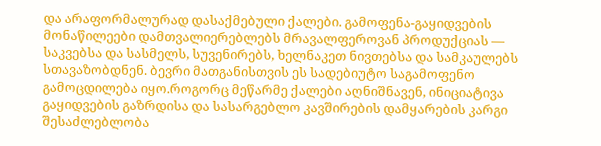და არაფორმალურად დასაქმებული ქალები. გამოფენა-გაყიდვების მონაწილეები დამთვალიერებლებს მრავალფეროვან პროდუქციას — საკვებსა და სასმელს, სუვენირებს, ხელნაკეთ ნივთებსა და სამკაულებს სთავაზობდნენ. ბევრი მათგანისთვის ეს სადებიუტო საგამოფენო გამოცდილება იყო.როგორც მეწარმე ქალები აღნიშნავენ, ინიციატივა გაყიდვების გაზრდისა და სასარგებლო კავშირების დამყარების კარგი შესაძლებლობა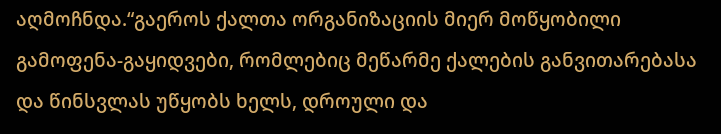აღმოჩნდა.“გაეროს ქალთა ორგანიზაციის მიერ მოწყობილი გამოფენა-გაყიდვები, რომლებიც მეწარმე ქალების განვითარებასა და წინსვლას უწყობს ხელს, დროული და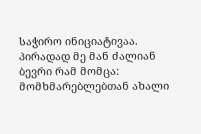საჭირო ინიციატივაა. პირადად მე მან ძალიან ბევრი რამ მომცა: მომხმარებლებთან ახალი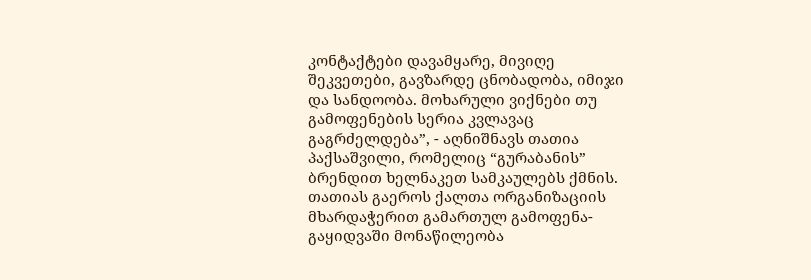კონტაქტები დავამყარე, მივიღე შეკვეთები, გავზარდე ცნობადობა, იმიჯი და სანდოობა. მოხარული ვიქნები თუ გამოფენების სერია კვლავაც გაგრძელდება”, - აღნიშნავს თათია პაქსაშვილი, რომელიც “გურაბანის” ბრენდით ხელნაკეთ სამკაულებს ქმნის. თათიას გაეროს ქალთა ორგანიზაციის მხარდაჭერით გამართულ გამოფენა-გაყიდვაში მონაწილეობა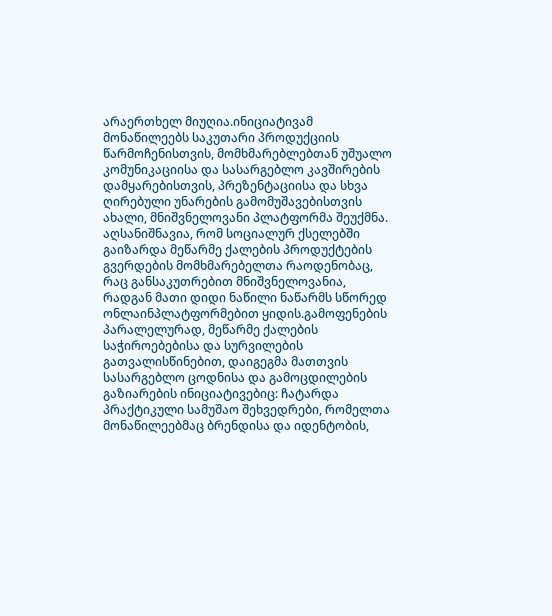არაერთხელ მიუღია.ინიციატივამ მონაწილეებს საკუთარი პროდუქციის წარმოჩენისთვის, მომხმარებლებთან უშუალო კომუნიკაციისა და სასარგებლო კავშირების დამყარებისთვის, პრეზენტაციისა და სხვა ღირებული უნარების გამომუშავებისთვის ახალი, მნიშვნელოვანი პლატფორმა შეუქმნა. აღსანიშნავია, რომ სოციალურ ქსელებში გაიზარდა მეწარმე ქალების პროდუქტების გვერდების მომხმარებელთა რაოდენობაც, რაც განსაკუთრებით მნიშვნელოვანია, რადგან მათი დიდი ნაწილი ნაწარმს სწორედ ონლაინპლატფორმებით ყიდის.გამოფენების პარალელურად, მეწარმე ქალების საჭიროებებისა და სურვილების გათვალისწინებით, დაიგეგმა მათთვის სასარგებლო ცოდნისა და გამოცდილების გაზიარების ინიციატივებიც: ჩატარდა პრაქტიკული სამუშაო შეხვედრები, რომელთა მონაწილეებმაც ბრენდისა და იდენტობის,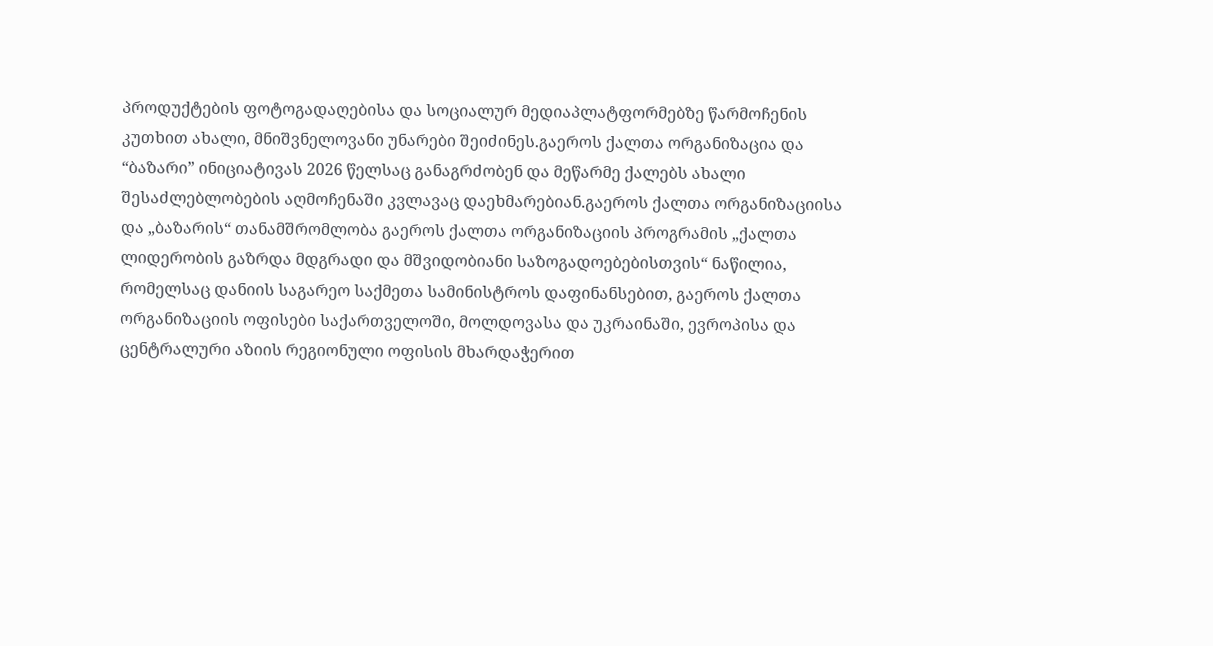პროდუქტების ფოტოგადაღებისა და სოციალურ მედიაპლატფორმებზე წარმოჩენის კუთხით ახალი, მნიშვნელოვანი უნარები შეიძინეს.გაეროს ქალთა ორგანიზაცია და “ბაზარი” ინიციატივას 2026 წელსაც განაგრძობენ და მეწარმე ქალებს ახალი შესაძლებლობების აღმოჩენაში კვლავაც დაეხმარებიან.გაეროს ქალთა ორგანიზაციისა და „ბაზარის“ თანამშრომლობა გაეროს ქალთა ორგანიზაციის პროგრამის „ქალთა ლიდერობის გაზრდა მდგრადი და მშვიდობიანი საზოგადოებებისთვის“ ნაწილია, რომელსაც დანიის საგარეო საქმეთა სამინისტროს დაფინანსებით, გაეროს ქალთა ორგანიზაციის ოფისები საქართველოში, მოლდოვასა და უკრაინაში, ევროპისა და ცენტრალური აზიის რეგიონული ოფისის მხარდაჭერით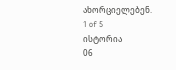ახორციელებენ.
1 of 5
ისტორია
06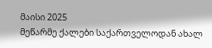მაისი 2025
მეწარმე ქალები საქართველოდან ახალ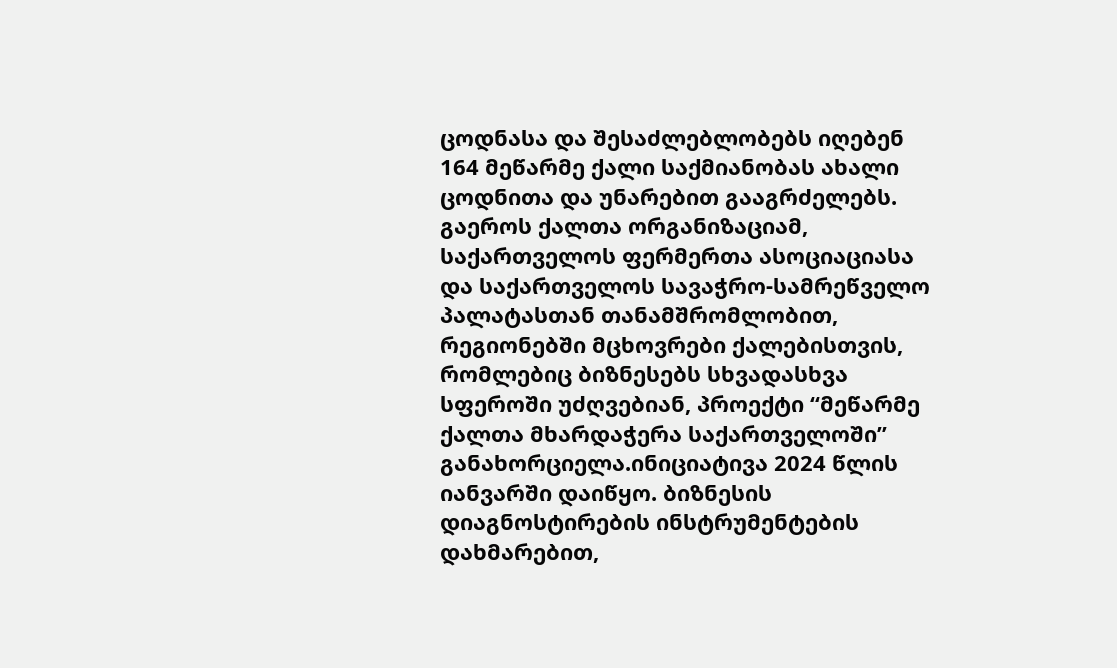ცოდნასა და შესაძლებლობებს იღებენ
164 მეწარმე ქალი საქმიანობას ახალი ცოდნითა და უნარებით გააგრძელებს. გაეროს ქალთა ორგანიზაციამ, საქართველოს ფერმერთა ასოციაციასა და საქართველოს სავაჭრო-სამრეწველო პალატასთან თანამშრომლობით, რეგიონებში მცხოვრები ქალებისთვის, რომლებიც ბიზნესებს სხვადასხვა სფეროში უძღვებიან, პროექტი “მეწარმე ქალთა მხარდაჭერა საქართველოში” განახორციელა.ინიციატივა 2024 წლის იანვარში დაიწყო. ბიზნესის დიაგნოსტირების ინსტრუმენტების დახმარებით,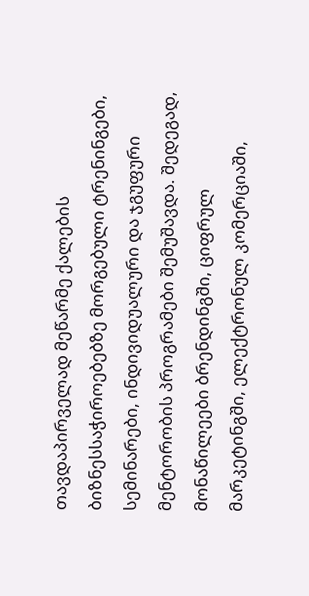თავდაპირველად მეწარმე ქალების ბიზნესსაჭიროებებზე მორგებული ტრენინგები, სემინარები, ინდივიდუალური და ჯგუფური მენტორობის პროგრამები შემუშავდა. შედეგად, მონაწილეები ბრენდინგში, ციფრულ მარკეტინგში, ელექტრონულ კომერციაში,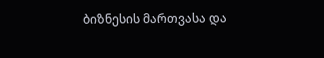ბიზნესის მართვასა და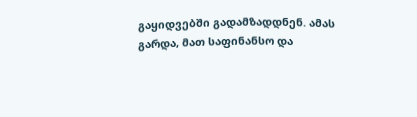გაყიდვებში გადამზადდნენ. ამას გარდა, მათ საფინანსო და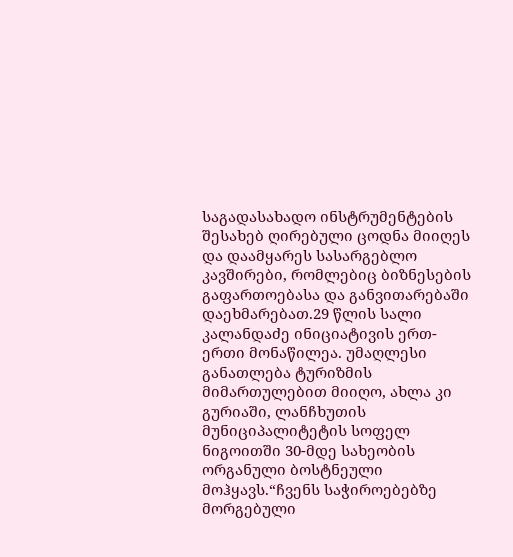საგადასახადო ინსტრუმენტების შესახებ ღირებული ცოდნა მიიღეს და დაამყარეს სასარგებლო კავშირები, რომლებიც ბიზნესების გაფართოებასა და განვითარებაში დაეხმარებათ.29 წლის სალი კალანდაძე ინიციატივის ერთ-ერთი მონაწილეა. უმაღლესი განათლება ტურიზმის მიმართულებით მიიღო, ახლა კი გურიაში, ლანჩხუთის მუნიციპალიტეტის სოფელ ნიგოითში 30-მდე სახეობის ორგანული ბოსტნეული მოჰყავს.“ჩვენს საჭიროებებზე მორგებული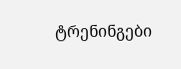ტრენინგები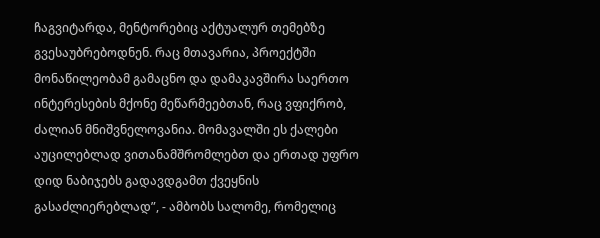ჩაგვიტარდა, მენტორებიც აქტუალურ თემებზე გვესაუბრებოდნენ. რაც მთავარია, პროექტში მონაწილეობამ გამაცნო და დამაკავშირა საერთო ინტერესების მქონე მეწარმეებთან, რაც ვფიქრობ, ძალიან მნიშვნელოვანია. მომავალში ეს ქალები აუცილებლად ვითანამშრომლებთ და ერთად უფრო დიდ ნაბიჯებს გადავდგამთ ქვეყნის გასაძლიერებლად”, - ამბობს სალომე, რომელიც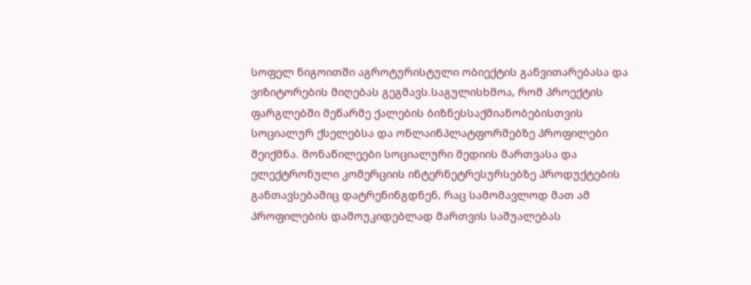სოფელ ნიგოითში აგროტურისტული ობიექტის განვითარებასა და ვიზიტორების მიღებას გეგმავს.საგულისხმოა, რომ პროექტის ფარგლებში მეწარმე ქალების ბიზნესსაქმიანობებისთვის სოციალურ ქსელებსა და ონლაინპლატფორმებზე პროფილები შეიქმნა. მონაწილეები სოციალური მედიის მართვასა და ელექტრონული კომერციის ინტერნეტრესურსებზე პროდუქტების განთავსებაშიც დატრენინგდნენ, რაც სამომავლოდ მათ ამ პროფილების დამოუკიდებლად მართვის საშუალებას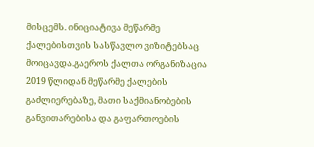მისცემს. ინიციატივა მეწარმე ქალებისთვის სასწავლო ვიზიტებსაც მოიცავდა.გაეროს ქალთა ორგანიზაცია 2019 წლიდან მეწარმე ქალების გაძლიერებაზე, მათი საქმიანობების განვითარებისა და გაფართოების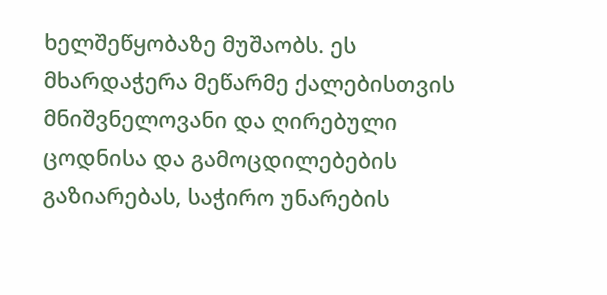ხელშეწყობაზე მუშაობს. ეს მხარდაჭერა მეწარმე ქალებისთვის მნიშვნელოვანი და ღირებული ცოდნისა და გამოცდილებების გაზიარებას, საჭირო უნარების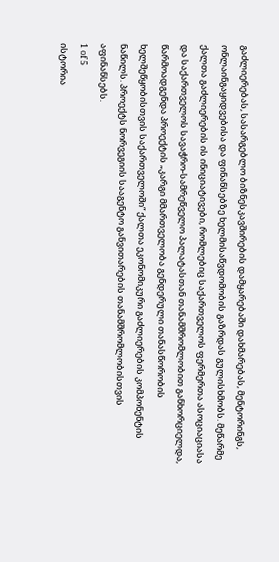გაძლიერებას, სასარგებლო ბიზნესკავშირების დამყარებაში დახმარებას, მენტორინგს, ონლაინგაყიდვებისა და ფინანსებზე ხელმისაწვდომობის გაზრდას გულისხმობს. მეწარმე ქალთა გაძლიერების ის ინიციატივები, რომლებიც საქართველოს ფერმერთა ასოციაციასა და საქართველოს სავაჭრო-სამრეწველო პალატასთან თანამშრომლობით განხორციელდა, წარმოადგენდა პროექტის „კარგი მმართველობა გენდერული თანასწორობის ხელშეწყობისთვის საქართველოში“ ქალთა ეკონომიკური გაძლიერების კომპონენტის ნაწილს. პროექტს ნორვეგიის სააგენტო განვითარების თანამშრომლობისთვის აფინანსებს.
1 of 5
ისტორია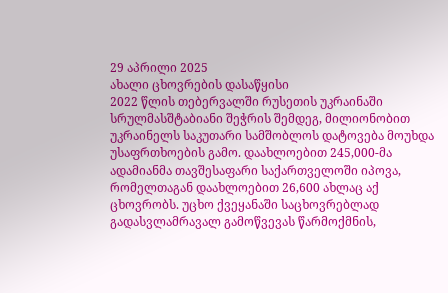29 აპრილი 2025
ახალი ცხოვრების დასაწყისი
2022 წლის თებერვალში რუსეთის უკრაინაში სრულმასშტაბიანი შეჭრის შემდეგ, მილიონობით უკრაინელს საკუთარი სამშობლოს დატოვება მოუხდა უსაფრთხოების გამო. დაახლოებით 245,000-მა ადამიანმა თავშესაფარი საქართველოში იპოვა, რომელთაგან დაახლოებით 26,600 ახლაც აქ ცხოვრობს. უცხო ქვეყანაში საცხოვრებლად გადასვლამრავალ გამოწვევას წარმოქმნის,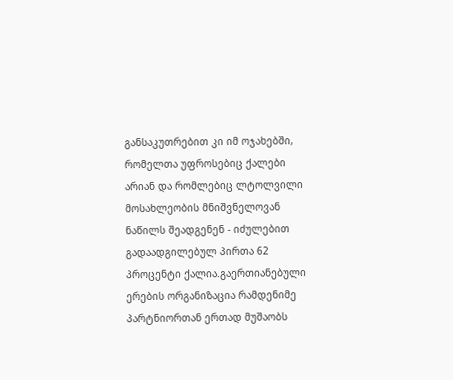განსაკუთრებით კი იმ ოჯახებში, რომელთა უფროსებიც ქალები არიან და რომლებიც ლტოლვილი მოსახლეობის მნიშვნელოვან ნაწილს შეადგენენ - იძულებით გადაადგილებულ პირთა 62 პროცენტი ქალია.გაერთიანებული ერების ორგანიზაცია რამდენიმე პარტნიორთან ერთად მუშაობს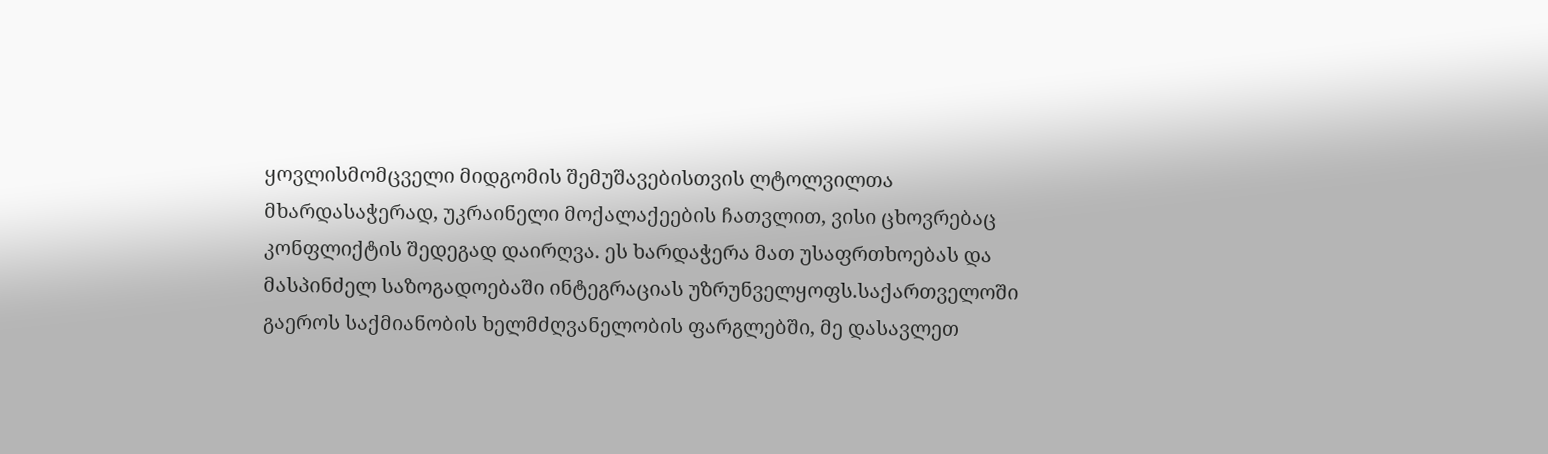ყოვლისმომცველი მიდგომის შემუშავებისთვის ლტოლვილთა მხარდასაჭერად, უკრაინელი მოქალაქეების ჩათვლით, ვისი ცხოვრებაც კონფლიქტის შედეგად დაირღვა. ეს ხარდაჭერა მათ უსაფრთხოებას და მასპინძელ საზოგადოებაში ინტეგრაციას უზრუნველყოფს.საქართველოში გაეროს საქმიანობის ხელმძღვანელობის ფარგლებში, მე დასავლეთ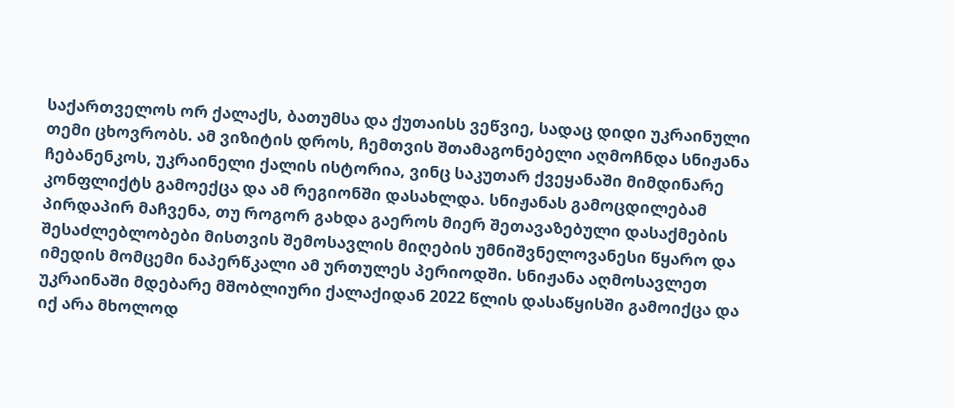საქართველოს ორ ქალაქს, ბათუმსა და ქუთაისს ვეწვიე, სადაც დიდი უკრაინული თემი ცხოვრობს. ამ ვიზიტის დროს, ჩემთვის შთამაგონებელი აღმოჩნდა სნიჟანა ჩებანენკოს, უკრაინელი ქალის ისტორია, ვინც საკუთარ ქვეყანაში მიმდინარე კონფლიქტს გამოექცა და ამ რეგიონში დასახლდა. სნიჟანას გამოცდილებამ პირდაპირ მაჩვენა, თუ როგორ გახდა გაეროს მიერ შეთავაზებული დასაქმების შესაძლებლობები მისთვის შემოსავლის მიღების უმნიშვნელოვანესი წყარო და იმედის მომცემი ნაპერწკალი ამ ურთულეს პერიოდში. სნიჟანა აღმოსავლეთ უკრაინაში მდებარე მშობლიური ქალაქიდან 2022 წლის დასაწყისში გამოიქცა და იქ არა მხოლოდ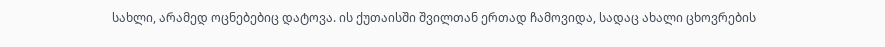სახლი, არამედ ოცნებებიც დატოვა. ის ქუთაისში შვილთან ერთად ჩამოვიდა, სადაც ახალი ცხოვრების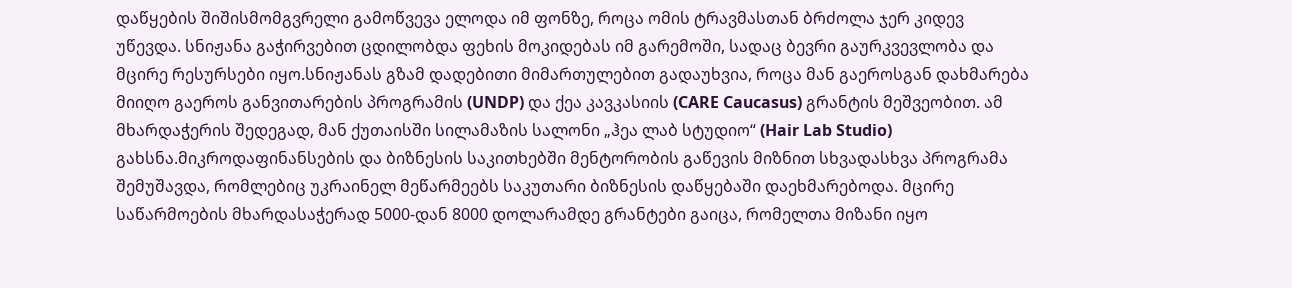დაწყების შიშისმომგვრელი გამოწვევა ელოდა იმ ფონზე, როცა ომის ტრავმასთან ბრძოლა ჯერ კიდევ უწევდა. სნიჟანა გაჭირვებით ცდილობდა ფეხის მოკიდებას იმ გარემოში, სადაც ბევრი გაურკვევლობა და მცირე რესურსები იყო.სნიჟანას გზამ დადებითი მიმართულებით გადაუხვია, როცა მან გაეროსგან დახმარება მიიღო გაეროს განვითარების პროგრამის (UNDP) და ქეა კავკასიის (CARE Caucasus) გრანტის მეშვეობით. ამ მხარდაჭერის შედეგად, მან ქუთაისში სილამაზის სალონი „ჰეა ლაბ სტუდიო“ (Hair Lab Studio) გახსნა.მიკროდაფინანსების და ბიზნესის საკითხებში მენტორობის გაწევის მიზნით სხვადასხვა პროგრამა შემუშავდა, რომლებიც უკრაინელ მეწარმეებს საკუთარი ბიზნესის დაწყებაში დაეხმარებოდა. მცირე საწარმოების მხარდასაჭერად 5000-დან 8000 დოლარამდე გრანტები გაიცა, რომელთა მიზანი იყო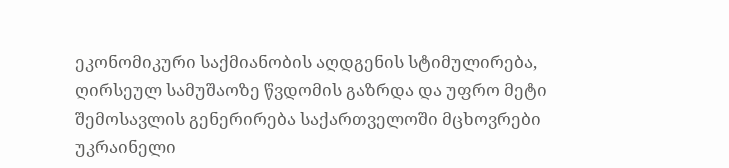ეკონომიკური საქმიანობის აღდგენის სტიმულირება, ღირსეულ სამუშაოზე წვდომის გაზრდა და უფრო მეტი შემოსავლის გენერირება საქართველოში მცხოვრები უკრაინელი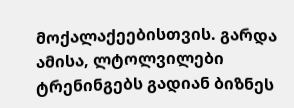მოქალაქეებისთვის. გარდა ამისა, ლტოლვილები ტრენინგებს გადიან ბიზნეს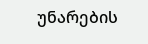უნარების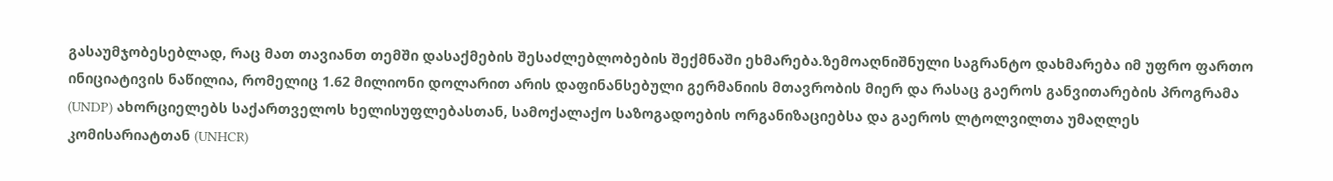გასაუმჯობესებლად, რაც მათ თავიანთ თემში დასაქმების შესაძლებლობების შექმნაში ეხმარება.ზემოაღნიშნული საგრანტო დახმარება იმ უფრო ფართო ინიციატივის ნაწილია, რომელიც 1.62 მილიონი დოლარით არის დაფინანსებული გერმანიის მთავრობის მიერ და რასაც გაეროს განვითარების პროგრამა (UNDP) ახორციელებს საქართველოს ხელისუფლებასთან, სამოქალაქო საზოგადოების ორგანიზაციებსა და გაეროს ლტოლვილთა უმაღლეს კომისარიატთან (UNHCR)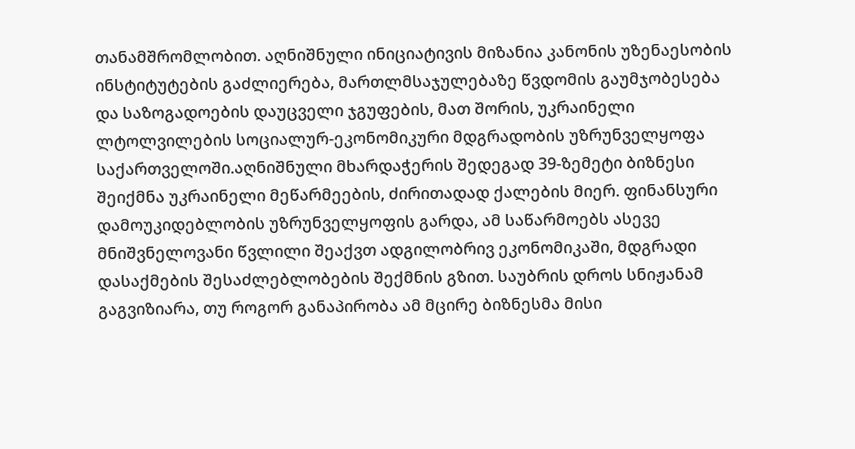თანამშრომლობით. აღნიშნული ინიციატივის მიზანია კანონის უზენაესობის ინსტიტუტების გაძლიერება, მართლმსაჯულებაზე წვდომის გაუმჯობესება და საზოგადოების დაუცველი ჯგუფების, მათ შორის, უკრაინელი ლტოლვილების სოციალურ-ეკონომიკური მდგრადობის უზრუნველყოფა საქართველოში.აღნიშნული მხარდაჭერის შედეგად 39-ზემეტი ბიზნესი შეიქმნა უკრაინელი მეწარმეების, ძირითადად ქალების მიერ. ფინანსური დამოუკიდებლობის უზრუნველყოფის გარდა, ამ საწარმოებს ასევე მნიშვნელოვანი წვლილი შეაქვთ ადგილობრივ ეკონომიკაში, მდგრადი დასაქმების შესაძლებლობების შექმნის გზით. საუბრის დროს სნიჟანამ გაგვიზიარა, თუ როგორ განაპირობა ამ მცირე ბიზნესმა მისი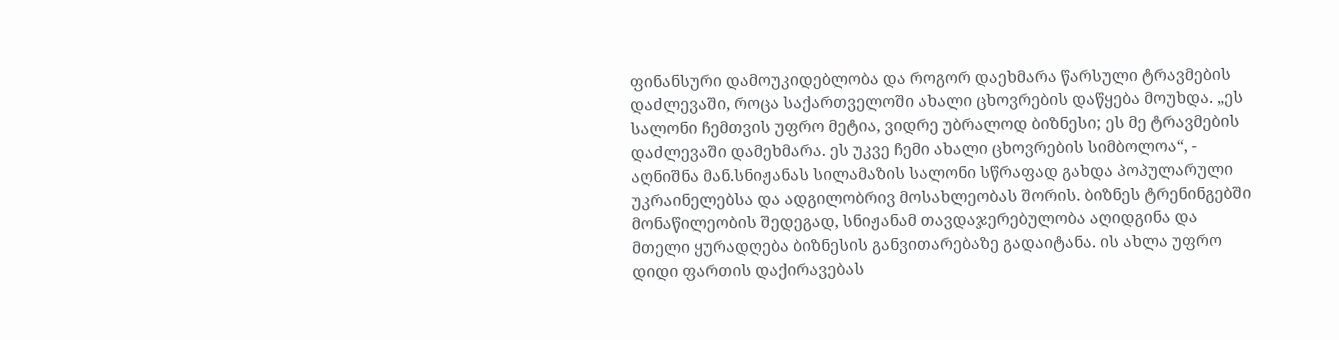ფინანსური დამოუკიდებლობა და როგორ დაეხმარა წარსული ტრავმების დაძლევაში, როცა საქართველოში ახალი ცხოვრების დაწყება მოუხდა. „ეს სალონი ჩემთვის უფრო მეტია, ვიდრე უბრალოდ ბიზნესი; ეს მე ტრავმების დაძლევაში დამეხმარა. ეს უკვე ჩემი ახალი ცხოვრების სიმბოლოა“, - აღნიშნა მან.სნიჟანას სილამაზის სალონი სწრაფად გახდა პოპულარული უკრაინელებსა და ადგილობრივ მოსახლეობას შორის. ბიზნეს ტრენინგებში მონაწილეობის შედეგად, სნიჟანამ თავდაჯერებულობა აღიდგინა და მთელი ყურადღება ბიზნესის განვითარებაზე გადაიტანა. ის ახლა უფრო დიდი ფართის დაქირავებას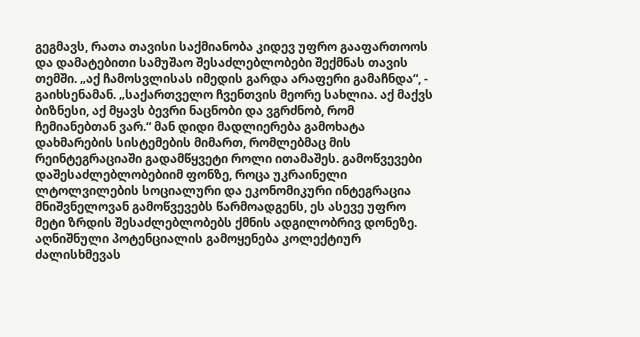გეგმავს, რათა თავისი საქმიანობა კიდევ უფრო გააფართოოს და დამატებითი სამუშაო შესაძლებლობები შექმნას თავის თემში. „აქ ჩამოსვლისას იმედის გარდა არაფერი გამაჩნდა“, - გაიხსენამან. „საქართველო ჩვენთვის მეორე სახლია. აქ მაქვს ბიზნესი, აქ მყავს ბევრი ნაცნობი და ვგრძნობ, რომ ჩემიანებთან ვარ.“ მან დიდი მადლიერება გამოხატა დახმარების სისტემების მიმართ, რომლებმაც მის რეინტეგრაციაში გადამწყვეტი როლი ითამაშეს. გამოწვევები დაშესაძლებლობებიიმ ფონზე, როცა უკრაინელი ლტოლვილების სოციალური და ეკონომიკური ინტეგრაცია მნიშვნელოვან გამოწვევებს წარმოადგენს, ეს ასევე უფრო მეტი ზრდის შესაძლებლობებს ქმნის ადგილობრივ დონეზე. აღნიშნული პოტენციალის გამოყენება კოლექტიურ ძალისხმევას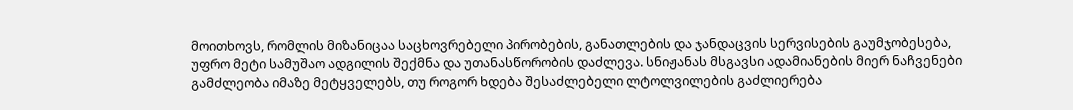მოითხოვს, რომლის მიზანიცაა საცხოვრებელი პირობების, განათლების და ჯანდაცვის სერვისების გაუმჯობესება, უფრო მეტი სამუშაო ადგილის შექმნა და უთანასწორობის დაძლევა. სნიჟანას მსგავსი ადამიანების მიერ ნაჩვენები გამძლეობა იმაზე მეტყველებს, თუ როგორ ხდება შესაძლებელი ლტოლვილების გაძლიერება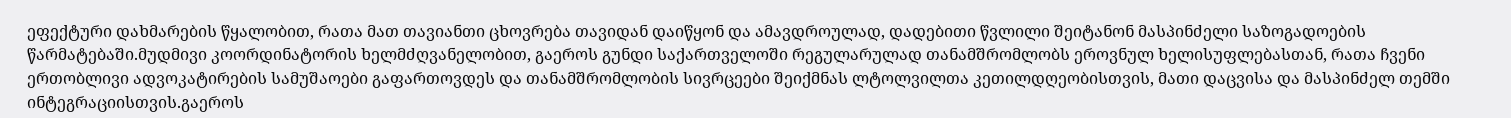ეფექტური დახმარების წყალობით, რათა მათ თავიანთი ცხოვრება თავიდან დაიწყონ და ამავდროულად, დადებითი წვლილი შეიტანონ მასპინძელი საზოგადოების წარმატებაში.მუდმივი კოორდინატორის ხელმძღვანელობით, გაეროს გუნდი საქართველოში რეგულარულად თანამშრომლობს ეროვნულ ხელისუფლებასთან, რათა ჩვენი ერთობლივი ადვოკატირების სამუშაოები გაფართოვდეს და თანამშრომლობის სივრცეები შეიქმნას ლტოლვილთა კეთილდღეობისთვის, მათი დაცვისა და მასპინძელ თემში ინტეგრაციისთვის.გაეროს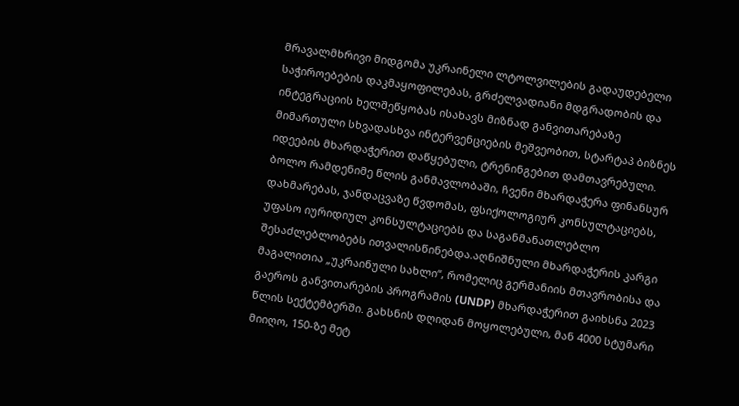მრავალმხრივი მიდგომა უკრაინელი ლტოლვილების გადაუდებელი საჭიროებების დაკმაყოფილებას, გრძელვადიანი მდგრადობის და ინტეგრაციის ხელშეწყობას ისახავს მიზნად განვითარებაზე მიმართული სხვადასხვა ინტერვენციების მეშვეობით, სტარტაპ ბიზნეს იდეების მხარდაჭერით დაწყებული, ტრენინგებით დამთავრებული. ბოლო რამდენიმე წლის განმავლობაში, ჩვენი მხარდაჭერა ფინანსურ დახმარებას, ჯანდაცვაზე წვდომას, ფსიქოლოგიურ კონსულტაციებს, უფასო იურიდიულ კონსულტაციებს და საგანმანათლებლო შესაძლებლობებს ითვალისწინებდა.აღნიშნული მხარდაჭერის კარგი მაგალითია „უკრაინული სახლი“, რომელიც გერმანიის მთავრობისა და გაეროს განვითარების პროგრამის (UNDP) მხარდაჭერით გაიხსნა 2023 წლის სექტემბერში. გახსნის დღიდან მოყოლებული, მან 4000 სტუმარი მიიღო, 150-ზე მეტ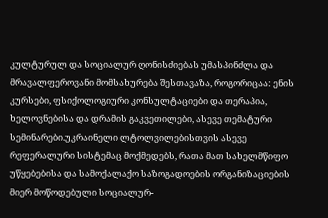კულტურულ და სოციალურ ღონისძიებას უმასპინძლა და მრავალფეროვანი მომსახურება შესთავაზა, როგორიცაა: ენის კურსები, ფსიქოლოგიური კონსულტაციები და თერაპია, ხელოვნებისა და დრამის გაკვეთილები, ასევე თემატური სემინარები.უკრაინელი ლტოლვილებისთვის ასევე რეფერალური სისტემაც მოქმედებს, რათა მათ სახელმწიფო უწყებებისა და სამოქალაქო საზოგადოების ორგანიზაციების მიერ მოწოდებული სოციალურ-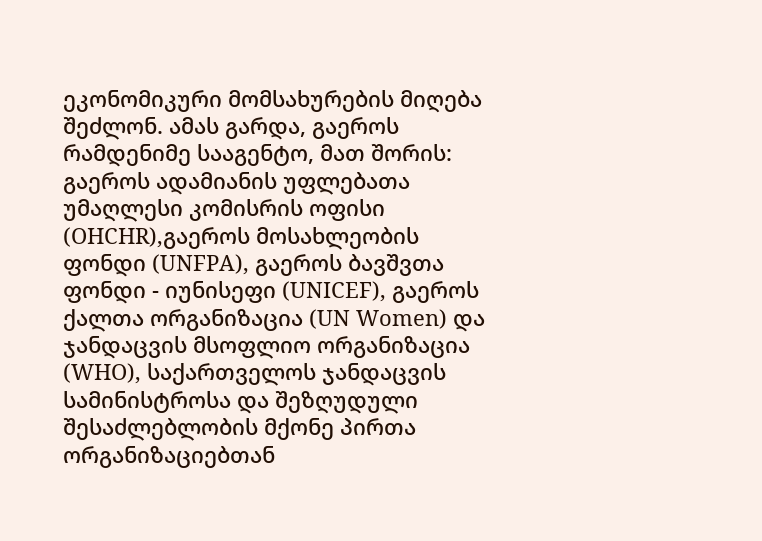ეკონომიკური მომსახურების მიღება შეძლონ. ამას გარდა, გაეროს რამდენიმე სააგენტო, მათ შორის: გაეროს ადამიანის უფლებათა უმაღლესი კომისრის ოფისი (OHCHR),გაეროს მოსახლეობის ფონდი (UNFPA), გაეროს ბავშვთა ფონდი - იუნისეფი (UNICEF), გაეროს ქალთა ორგანიზაცია (UN Women) და ჯანდაცვის მსოფლიო ორგანიზაცია (WHO), საქართველოს ჯანდაცვის სამინისტროსა და შეზღუდული შესაძლებლობის მქონე პირთა ორგანიზაციებთან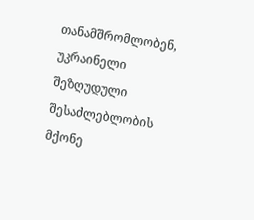თანამშრომლობენ, უკრაინელი შეზღუდული შესაძლებლობის მქონე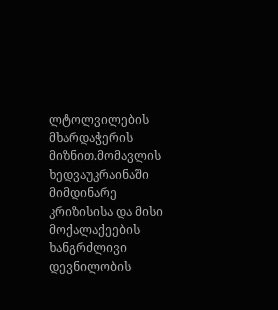ლტოლვილების მხარდაჭერის მიზნით.მომავლის ხედვაუკრაინაში მიმდინარე კრიზისისა და მისი მოქალაქეების ხანგრძლივი დევნილობის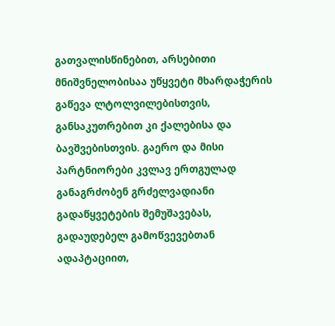გათვალისწინებით, არსებითი მნიშვნელობისაა უწყვეტი მხარდაჭერის გაწევა ლტოლვილებისთვის, განსაკუთრებით კი ქალებისა და ბავშვებისთვის. გაერო და მისი პარტნიორები კვლავ ერთგულად განაგრძობენ გრძელვადიანი გადაწყვეტების შემუშავებას, გადაუდებელ გამოწვევებთან ადაპტაციით,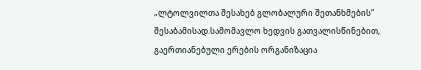„ლტოლვილთა შესახებ გლობალური შეთანხმების“ შესაბამისად.სამომავლო ხედვის გათვალისწინებით, გაერთიანებული ერების ორგანიზაცია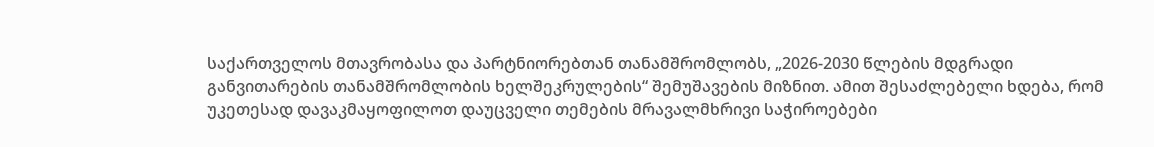საქართველოს მთავრობასა და პარტნიორებთან თანამშრომლობს, „2026-2030 წლების მდგრადი განვითარების თანამშრომლობის ხელშეკრულების“ შემუშავების მიზნით. ამით შესაძლებელი ხდება, რომ უკეთესად დავაკმაყოფილოთ დაუცველი თემების მრავალმხრივი საჭიროებები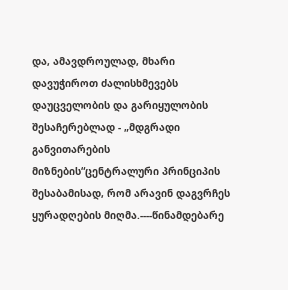და, ამავდროულად, მხარი დავუჭიროთ ძალისხმევებს დაუცველობის და გარიყულობის შესაჩერებლად - „მდგრადი განვითარების მიზნების“ცენტრალური პრინციპის შესაბამისად, რომ არავინ დაგვრჩეს ყურადღების მიღმა.----წინამდებარე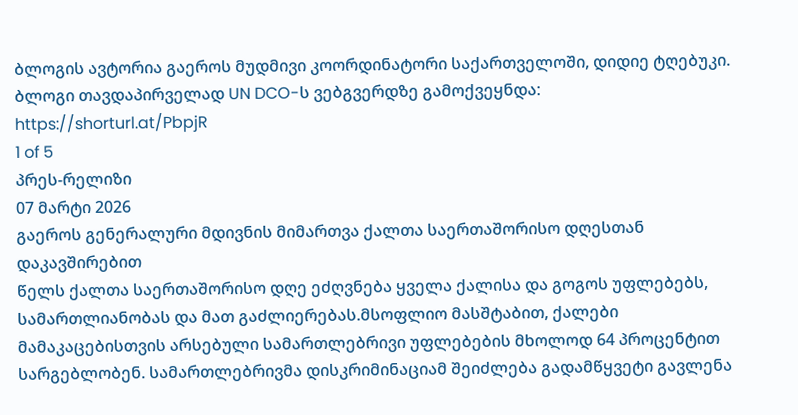ბლოგის ავტორია გაეროს მუდმივი კოორდინატორი საქართველოში, დიდიე ტღებუკი. ბლოგი თავდაპირველად UN DCO-ს ვებგვერდზე გამოქვეყნდა: https://shorturl.at/PbpjR
1 of 5
პრეს-რელიზი
07 მარტი 2026
გაეროს გენერალური მდივნის მიმართვა ქალთა საერთაშორისო დღესთან დაკავშირებით
წელს ქალთა საერთაშორისო დღე ეძღვნება ყველა ქალისა და გოგოს უფლებებს, სამართლიანობას და მათ გაძლიერებას.მსოფლიო მასშტაბით, ქალები მამაკაცებისთვის არსებული სამართლებრივი უფლებების მხოლოდ 64 პროცენტით სარგებლობენ. სამართლებრივმა დისკრიმინაციამ შეიძლება გადამწყვეტი გავლენა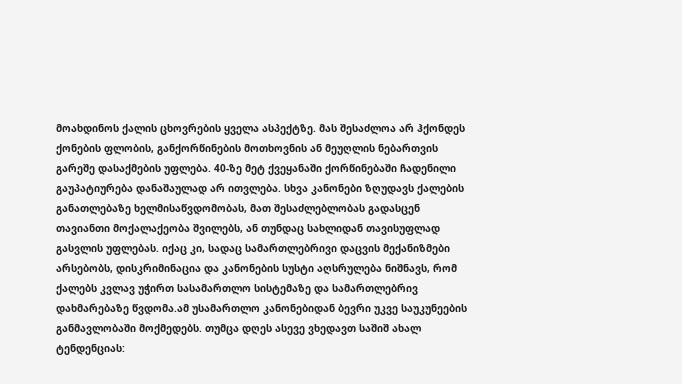მოახდინოს ქალის ცხოვრების ყველა ასპექტზე. მას შესაძლოა არ ჰქონდეს ქონების ფლობის, განქორწინების მოთხოვნის ან მეუღლის ნებართვის გარეშე დასაქმების უფლება. 40-ზე მეტ ქვეყანაში ქორწინებაში ჩადენილი გაუპატიურება დანაშაულად არ ითვლება. სხვა კანონები ზღუდავს ქალების განათლებაზე ხელმისაწვდომობას, მათ შესაძლებლობას გადასცენ თავიანთი მოქალაქეობა შვილებს, ან თუნდაც სახლიდან თავისუფლად გასვლის უფლებას. იქაც კი, სადაც სამართლებრივი დაცვის მექანიზმები არსებობს, დისკრიმინაცია და კანონების სუსტი აღსრულება ნიშნავს, რომ ქალებს კვლავ უჭირთ სასამართლო სისტემაზე და სამართლებრივ დახმარებაზე წვდომა.ამ უსამართლო კანონებიდან ბევრი უკვე საუკუნეების განმავლობაში მოქმედებს. თუმცა დღეს ასევე ვხედავთ საშიშ ახალ ტენდენციას: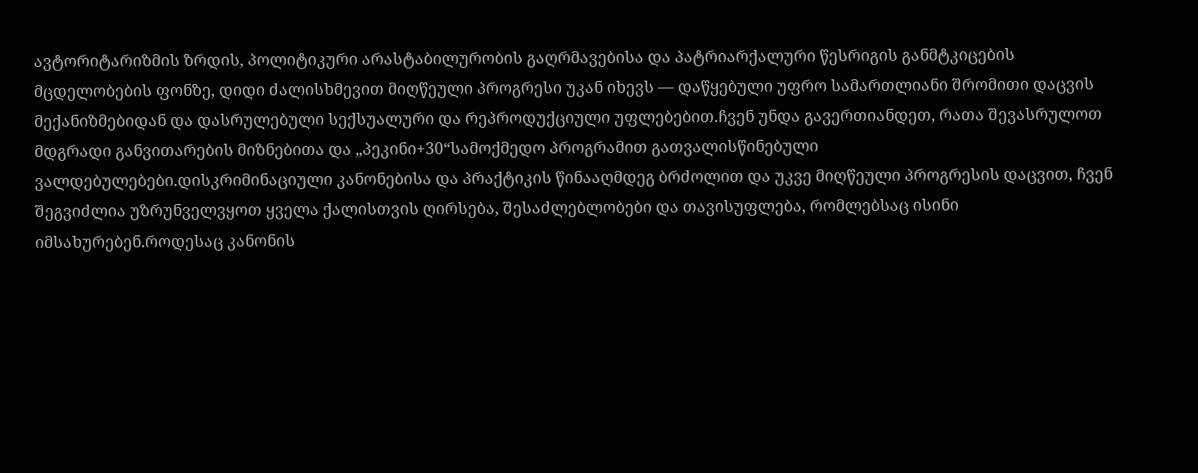ავტორიტარიზმის ზრდის, პოლიტიკური არასტაბილურობის გაღრმავებისა და პატრიარქალური წესრიგის განმტკიცების მცდელობების ფონზე, დიდი ძალისხმევით მიღწეული პროგრესი უკან იხევს — დაწყებული უფრო სამართლიანი შრომითი დაცვის მექანიზმებიდან და დასრულებული სექსუალური და რეპროდუქციული უფლებებით.ჩვენ უნდა გავერთიანდეთ, რათა შევასრულოთ მდგრადი განვითარების მიზნებითა და „პეკინი+30“სამოქმედო პროგრამით გათვალისწინებული ვალდებულებები.დისკრიმინაციული კანონებისა და პრაქტიკის წინააღმდეგ ბრძოლით და უკვე მიღწეული პროგრესის დაცვით, ჩვენ შეგვიძლია უზრუნველვყოთ ყველა ქალისთვის ღირსება, შესაძლებლობები და თავისუფლება, რომლებსაც ისინი იმსახურებენ.როდესაც კანონის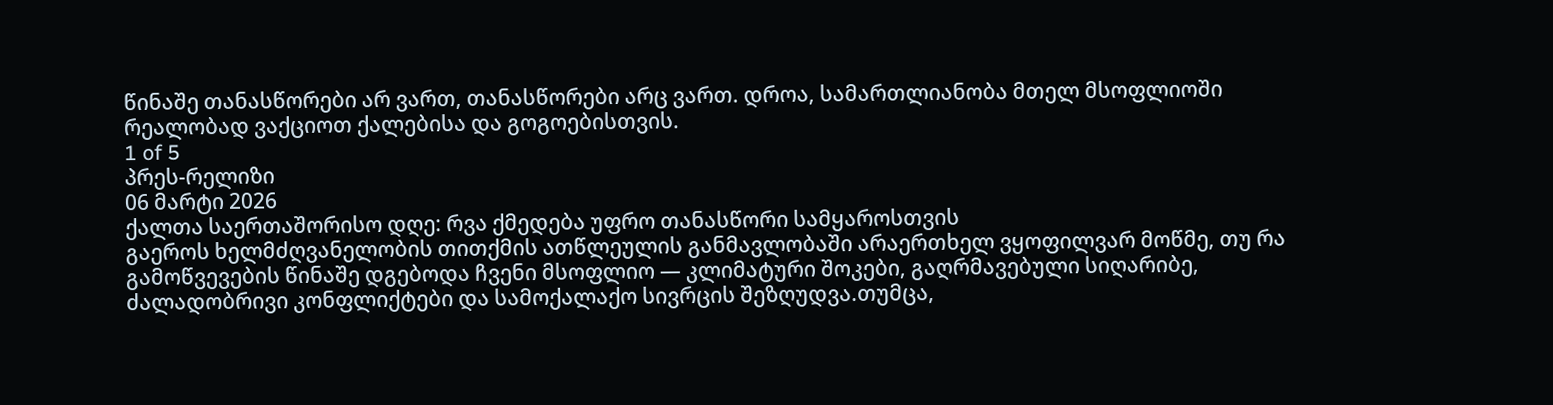წინაშე თანასწორები არ ვართ, თანასწორები არც ვართ. დროა, სამართლიანობა მთელ მსოფლიოში რეალობად ვაქციოთ ქალებისა და გოგოებისთვის.
1 of 5
პრეს-რელიზი
06 მარტი 2026
ქალთა საერთაშორისო დღე: რვა ქმედება უფრო თანასწორი სამყაროსთვის
გაეროს ხელმძღვანელობის თითქმის ათწლეულის განმავლობაში არაერთხელ ვყოფილვარ მოწმე, თუ რა გამოწვევების წინაშე დგებოდა ჩვენი მსოფლიო — კლიმატური შოკები, გაღრმავებული სიღარიბე, ძალადობრივი კონფლიქტები და სამოქალაქო სივრცის შეზღუდვა.თუმცა,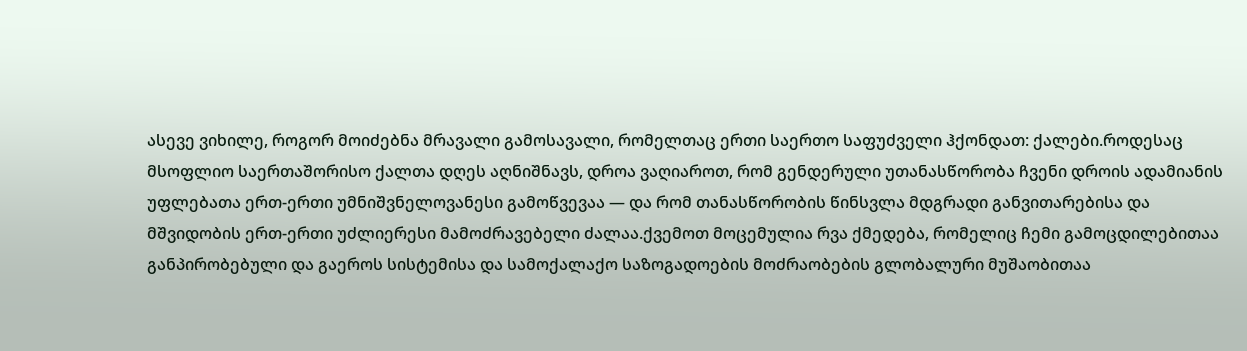ასევე ვიხილე, როგორ მოიძებნა მრავალი გამოსავალი, რომელთაც ერთი საერთო საფუძველი ჰქონდათ: ქალები.როდესაც მსოფლიო საერთაშორისო ქალთა დღეს აღნიშნავს, დროა ვაღიაროთ, რომ გენდერული უთანასწორობა ჩვენი დროის ადამიანის უფლებათა ერთ-ერთი უმნიშვნელოვანესი გამოწვევაა — და რომ თანასწორობის წინსვლა მდგრადი განვითარებისა და მშვიდობის ერთ-ერთი უძლიერესი მამოძრავებელი ძალაა.ქვემოთ მოცემულია რვა ქმედება, რომელიც ჩემი გამოცდილებითაა განპირობებული და გაეროს სისტემისა და სამოქალაქო საზოგადოების მოძრაობების გლობალური მუშაობითაა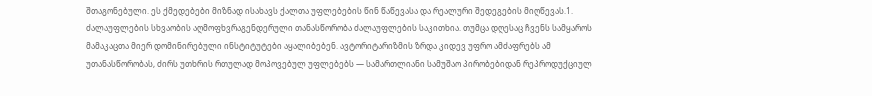შთაგონებული. ეს ქმედებები მიზნად ისახავს ქალთა უფლებების წინ წაწევასა და რეალური შედეგების მიღწევას.1. ძალაუფლების სხვაობის აღმოფხვრაგენდერული თანასწორობა ძალაუფლების საკითხია. თუმცა დღესაც ჩვენს სამყაროს მამაკაცთა მიერ დომინირებული ინსტიტუტები აყალიბებენ. ავტორიტარიზმის ზრდა კიდევ უფრო ამძაფრებს ამ უთანასწორობას, ძირს უთხრის რთულად მოპოვებულ უფლებებს — სამართლიანი სამუშაო პირობებიდან რეპროდუქციულ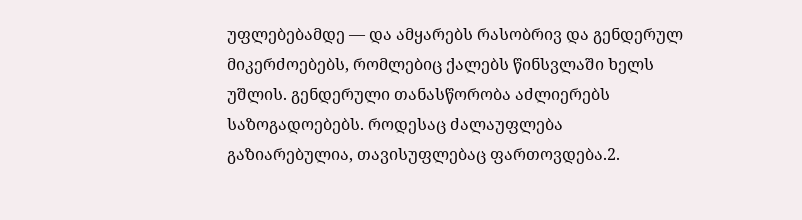უფლებებამდე — და ამყარებს რასობრივ და გენდერულ მიკერძოებებს, რომლებიც ქალებს წინსვლაში ხელს უშლის. გენდერული თანასწორობა აძლიერებს საზოგადოებებს. როდესაც ძალაუფლება გაზიარებულია, თავისუფლებაც ფართოვდება.2.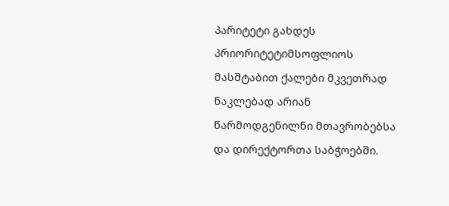პარიტეტი გახდეს პრიორიტეტიმსოფლიოს მასშტაბით ქალები მკვეთრად ნაკლებად არიან წარმოდგენილნი მთავრობებსა და დირექტორთა საბჭოებში.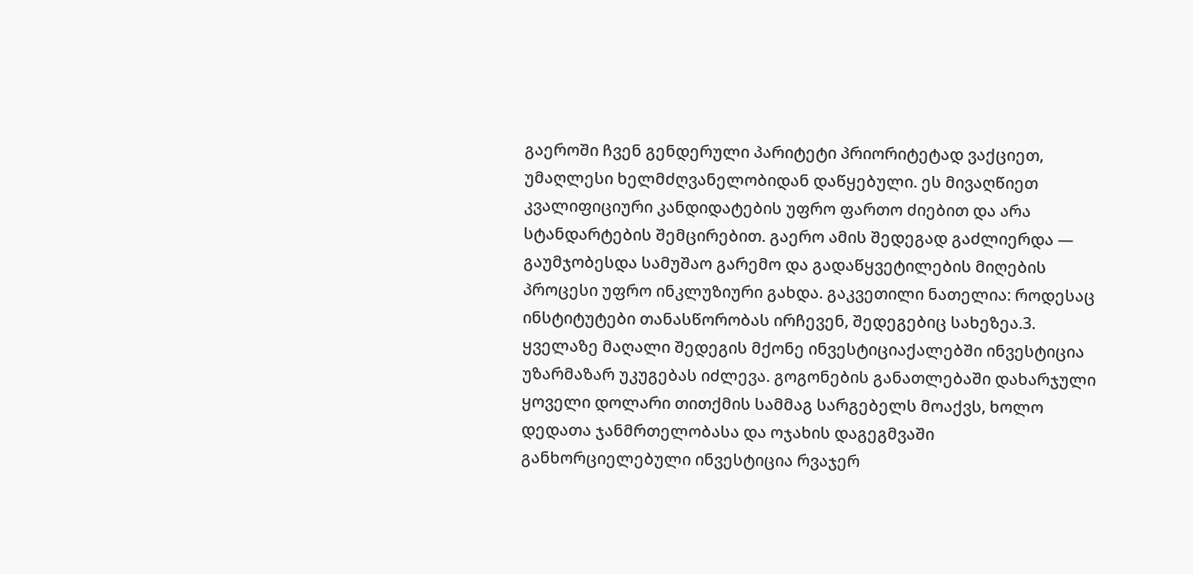გაეროში ჩვენ გენდერული პარიტეტი პრიორიტეტად ვაქციეთ, უმაღლესი ხელმძღვანელობიდან დაწყებული. ეს მივაღწიეთ კვალიფიციური კანდიდატების უფრო ფართო ძიებით და არა სტანდარტების შემცირებით. გაერო ამის შედეგად გაძლიერდა — გაუმჯობესდა სამუშაო გარემო და გადაწყვეტილების მიღების პროცესი უფრო ინკლუზიური გახდა. გაკვეთილი ნათელია: როდესაც ინსტიტუტები თანასწორობას ირჩევენ, შედეგებიც სახეზეა.3. ყველაზე მაღალი შედეგის მქონე ინვესტიციაქალებში ინვესტიცია უზარმაზარ უკუგებას იძლევა. გოგონების განათლებაში დახარჯული ყოველი დოლარი თითქმის სამმაგ სარგებელს მოაქვს, ხოლო დედათა ჯანმრთელობასა და ოჯახის დაგეგმვაში განხორციელებული ინვესტიცია რვაჯერ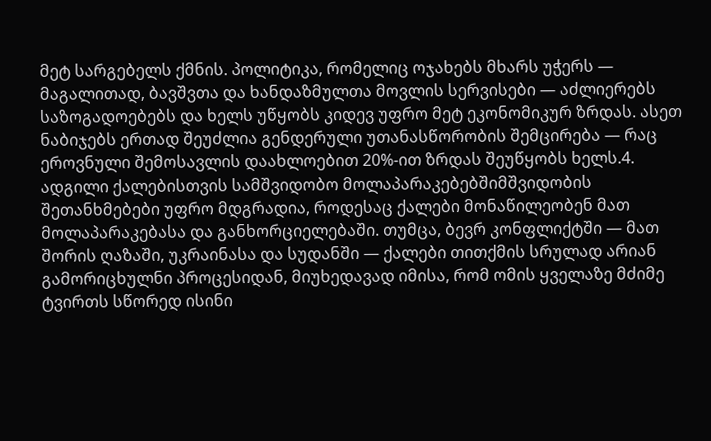მეტ სარგებელს ქმნის. პოლიტიკა, რომელიც ოჯახებს მხარს უჭერს — მაგალითად, ბავშვთა და ხანდაზმულთა მოვლის სერვისები — აძლიერებს საზოგადოებებს და ხელს უწყობს კიდევ უფრო მეტ ეკონომიკურ ზრდას. ასეთ ნაბიჯებს ერთად შეუძლია გენდერული უთანასწორობის შემცირება — რაც ეროვნული შემოსავლის დაახლოებით 20%-ით ზრდას შეუწყობს ხელს.4. ადგილი ქალებისთვის სამშვიდობო მოლაპარაკებებშიმშვიდობის შეთანხმებები უფრო მდგრადია, როდესაც ქალები მონაწილეობენ მათ მოლაპარაკებასა და განხორციელებაში. თუმცა, ბევრ კონფლიქტში — მათ შორის ღაზაში, უკრაინასა და სუდანში — ქალები თითქმის სრულად არიან გამორიცხულნი პროცესიდან, მიუხედავად იმისა, რომ ომის ყველაზე მძიმე ტვირთს სწორედ ისინი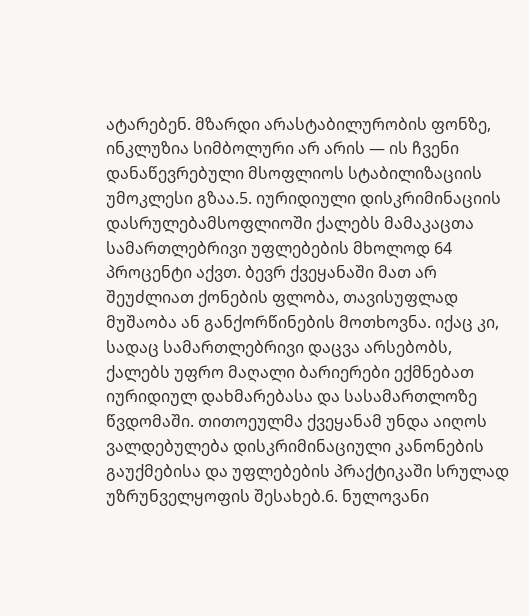ატარებენ. მზარდი არასტაბილურობის ფონზე, ინკლუზია სიმბოლური არ არის — ის ჩვენი დანაწევრებული მსოფლიოს სტაბილიზაციის უმოკლესი გზაა.5. იურიდიული დისკრიმინაციის დასრულებამსოფლიოში ქალებს მამაკაცთა სამართლებრივი უფლებების მხოლოდ 64 პროცენტი აქვთ. ბევრ ქვეყანაში მათ არ შეუძლიათ ქონების ფლობა, თავისუფლად მუშაობა ან განქორწინების მოთხოვნა. იქაც კი, სადაც სამართლებრივი დაცვა არსებობს, ქალებს უფრო მაღალი ბარიერები ექმნებათ იურიდიულ დახმარებასა და სასამართლოზე წვდომაში. თითოეულმა ქვეყანამ უნდა აიღოს ვალდებულება დისკრიმინაციული კანონების გაუქმებისა და უფლებების პრაქტიკაში სრულად უზრუნველყოფის შესახებ.6. ნულოვანი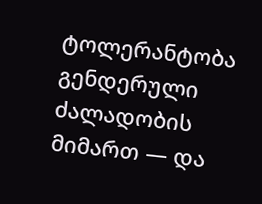ტოლერანტობა გენდერული ძალადობის მიმართ — და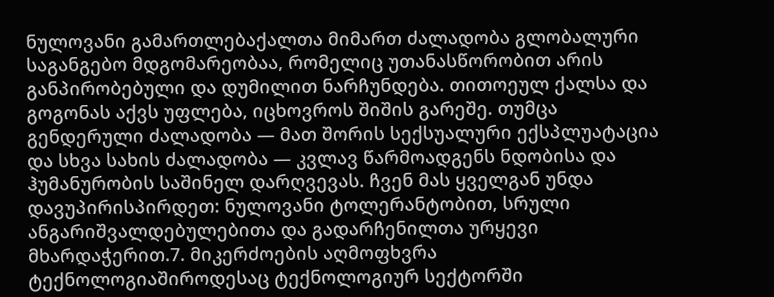ნულოვანი გამართლებაქალთა მიმართ ძალადობა გლობალური საგანგებო მდგომარეობაა, რომელიც უთანასწორობით არის განპირობებული და დუმილით ნარჩუნდება. თითოეულ ქალსა და გოგონას აქვს უფლება, იცხოვროს შიშის გარეშე. თუმცა გენდერული ძალადობა — მათ შორის სექსუალური ექსპლუატაცია და სხვა სახის ძალადობა — კვლავ წარმოადგენს ნდობისა და ჰუმანურობის საშინელ დარღვევას. ჩვენ მას ყველგან უნდა დავუპირისპირდეთ: ნულოვანი ტოლერანტობით, სრული ანგარიშვალდებულებითა და გადარჩენილთა ურყევი მხარდაჭერით.7. მიკერძოების აღმოფხვრა ტექნოლოგიაშიროდესაც ტექნოლოგიურ სექტორში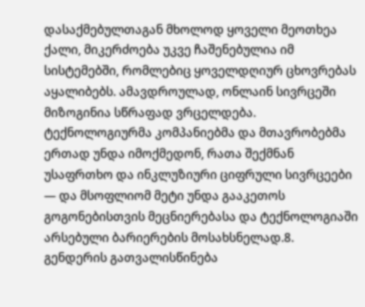დასაქმებულთაგან მხოლოდ ყოველი მეოთხეა ქალი, მიკერძოება უკვე ჩაშენებულია იმ სისტემებში, რომლებიც ყოველდღიურ ცხოვრებას აყალიბებს. ამავდროულად, ონლაინ სივრცეში მიზოგინია სწრაფად ვრცელდება. ტექნოლოგიურმა კომპანიებმა და მთავრობებმა ერთად უნდა იმოქმედონ, რათა შექმნან უსაფრთხო და ინკლუზიური ციფრული სივრცეები — და მსოფლიომ მეტი უნდა გააკეთოს გოგონებისთვის მეცნიერებასა და ტექნოლოგიაში არსებული ბარიერების მოსახსნელად.8. გენდერის გათვალისწინება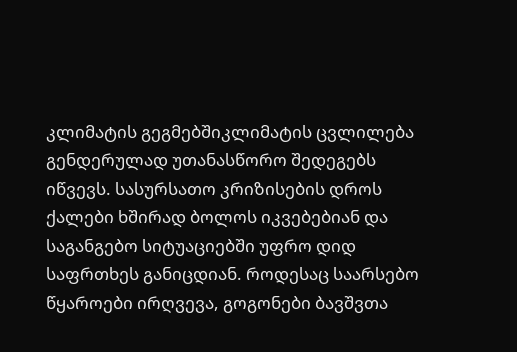კლიმატის გეგმებშიკლიმატის ცვლილება გენდერულად უთანასწორო შედეგებს იწვევს. სასურსათო კრიზისების დროს ქალები ხშირად ბოლოს იკვებებიან და საგანგებო სიტუაციებში უფრო დიდ საფრთხეს განიცდიან. როდესაც საარსებო წყაროები ირღვევა, გოგონები ბავშვთა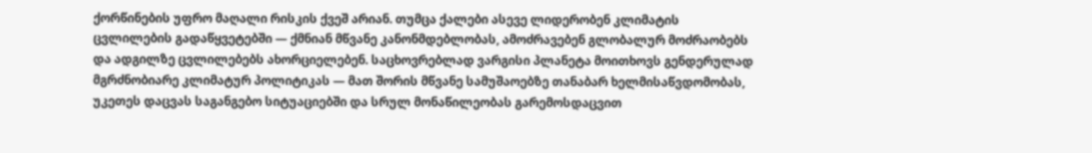ქორწინების უფრო მაღალი რისკის ქვეშ არიან. თუმცა ქალები ასევე ლიდერობენ კლიმატის ცვლილების გადაწყვეტებში — ქმნიან მწვანე კანონმდებლობას, ამოძრავებენ გლობალურ მოძრაობებს და ადგილზე ცვლილებებს ახორციელებენ. საცხოვრებლად ვარგისი პლანეტა მოითხოვს გენდერულად მგრძნობიარე კლიმატურ პოლიტიკას — მათ შორის მწვანე სამუშაოებზე თანაბარ ხელმისაწვდომობას, უკეთეს დაცვას საგანგებო სიტუაციებში და სრულ მონაწილეობას გარემოსდაცვით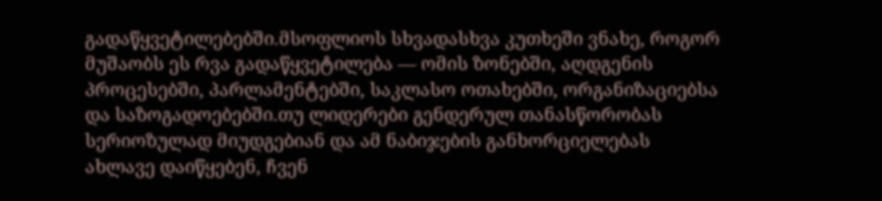გადაწყვეტილებებში.მსოფლიოს სხვადასხვა კუთხეში ვნახე, როგორ მუშაობს ეს რვა გადაწყვეტილება — ომის ზონებში, აღდგენის პროცესებში, პარლამენტებში, საკლასო ოთახებში, ორგანიზაციებსა და საზოგადოებებში.თუ ლიდერები გენდერულ თანასწორობას სერიოზულად მიუდგებიან და ამ ნაბიჯების განხორციელებას ახლავე დაიწყებენ, ჩვენ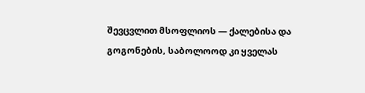შევცვლით მსოფლიოს — ქალებისა და გოგონების, საბოლოოდ კი ყველას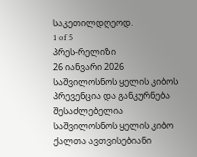საკეთილდღეოდ.
1 of 5
პრეს-რელიზი
26 იანვარი 2026
საშვილოსნოს ყელის კიბოს პრევენცია და განკურნება შესაძლებელია
საშვილოსნოს ყელის კიბო ქალთა ავთვისებიანი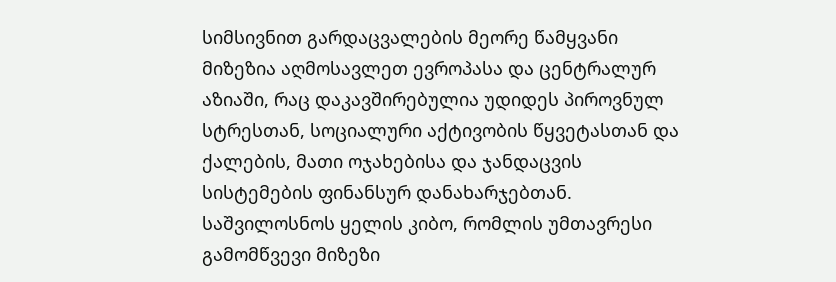სიმსივნით გარდაცვალების მეორე წამყვანი მიზეზია აღმოსავლეთ ევროპასა და ცენტრალურ აზიაში, რაც დაკავშირებულია უდიდეს პიროვნულ სტრესთან, სოციალური აქტივობის წყვეტასთან და ქალების, მათი ოჯახებისა და ჯანდაცვის სისტემების ფინანსურ დანახარჯებთან. საშვილოსნოს ყელის კიბო, რომლის უმთავრესი გამომწვევი მიზეზი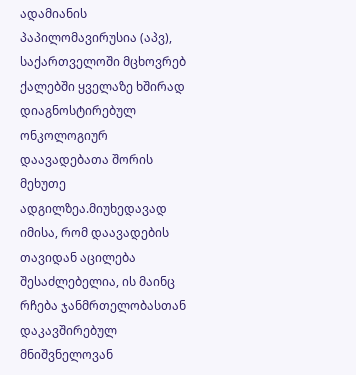ადამიანის პაპილომავირუსია (აპვ), საქართველოში მცხოვრებ ქალებში ყველაზე ხშირად დიაგნოსტირებულ ონკოლოგიურ დაავადებათა შორის მეხუთე ადგილზეა.მიუხედავად იმისა, რომ დაავადების თავიდან აცილება შესაძლებელია, ის მაინც რჩება ჯანმრთელობასთან დაკავშირებულ მნიშვნელოვან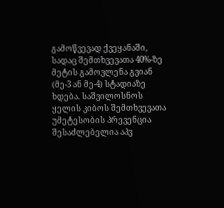გამოწვევად ქვეყანაში, სადაც შემთხვევათა 40%-ზე მეტის გამოვლენა გვიან (მე-3 ან მე-4) სტადიაზე ხდება. საშვილოსნოს ყელის კიბოს შემთხვევათა უმეტესობის პრევენცია შესაძლებელია აპვ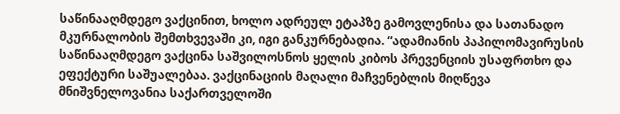საწინააღმდეგო ვაქცინით, ხოლო ადრეულ ეტაპზე გამოვლენისა და სათანადო მკურნალობის შემთხვევაში კი, იგი განკურნებადია. “ადამიანის პაპილომავირუსის საწინააღმდეგო ვაქცინა საშვილოსნოს ყელის კიბოს პრევენციის უსაფრთხო და ეფექტური საშუალებაა. ვაქცინაციის მაღალი მაჩვენებლის მიღწევა მნიშვნელოვანია საქართველოში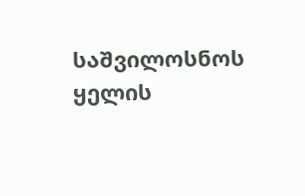საშვილოსნოს ყელის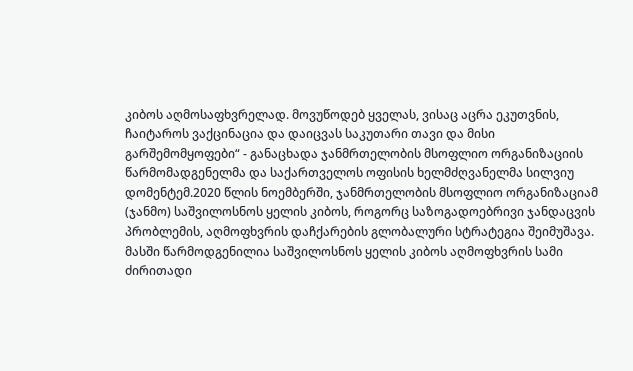კიბოს აღმოსაფხვრელად. მოვუწოდებ ყველას, ვისაც აცრა ეკუთვნის, ჩაიტაროს ვაქცინაცია და დაიცვას საკუთარი თავი და მისი გარშემომყოფები“ - განაცხადა ჯანმრთელობის მსოფლიო ორგანიზაციის წარმომადგენელმა და საქართველოს ოფისის ხელმძღვანელმა სილვიუ დომენტემ.2020 წლის ნოემბერში, ჯანმრთელობის მსოფლიო ორგანიზაციამ (ჯანმო) საშვილოსნოს ყელის კიბოს, როგორც საზოგადოებრივი ჯანდაცვის პრობლემის, აღმოფხვრის დაჩქარების გლობალური სტრატეგია შეიმუშავა. მასში წარმოდგენილია საშვილოსნოს ყელის კიბოს აღმოფხვრის სამი ძირითადი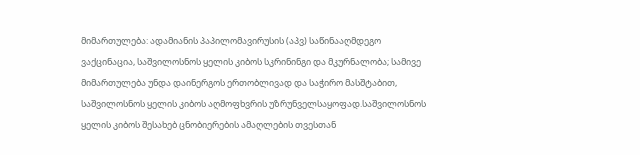მიმართულება: ადამიანის პაპილომავირუსის (აპვ) საწინააღმდეგო ვაქცინაცია, საშვილოსნოს ყელის კიბოს სკრინინგი და მკურნალობა; სამივე მიმართულება უნდა დაინერგოს ერთობლივად და საჭირო მასშტაბით, საშვილოსნოს ყელის კიბოს აღმოფხვრის უზრუნველსაყოფად.საშვილოსნოს ყელის კიბოს შესახებ ცნობიერების ამაღლების თვესთან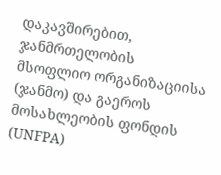დაკავშირებით, ჯანმრთელობის მსოფლიო ორგანიზაციისა (ჯანმო) და გაეროს მოსახლეობის ფონდის (UNFPA)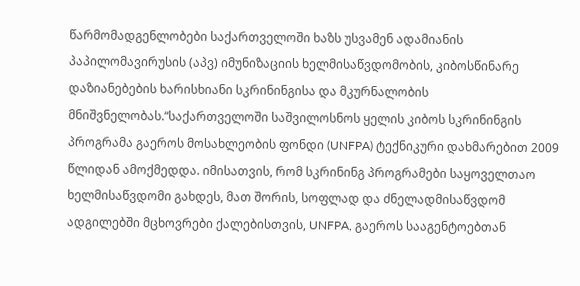წარმომადგენლობები საქართველოში ხაზს უსვამენ ადამიანის პაპილომავირუსის (აპვ) იმუნიზაციის ხელმისაწვდომობის, კიბოსწინარე დაზიანებების ხარისხიანი სკრინინგისა და მკურნალობის მნიშვნელობას.“საქართველოში საშვილოსნოს ყელის კიბოს სკრინინგის პროგრამა გაეროს მოსახლეობის ფონდი (UNFPA) ტექნიკური დახმარებით 2009 წლიდან ამოქმედდა. იმისათვის, რომ სკრინინგ პროგრამები საყოველთაო ხელმისაწვდომი გახდეს, მათ შორის, სოფლად და ძნელადმისაწვდომ ადგილებში მცხოვრები ქალებისთვის, UNFPA, გაეროს სააგენტოებთან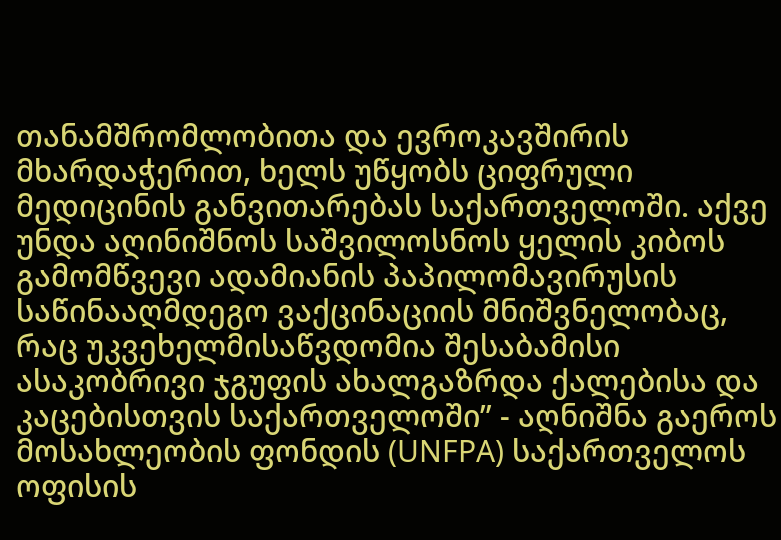თანამშრომლობითა და ევროკავშირის მხარდაჭერით, ხელს უწყობს ციფრული მედიცინის განვითარებას საქართველოში. აქვე უნდა აღინიშნოს საშვილოსნოს ყელის კიბოს გამომწვევი ადამიანის პაპილომავირუსის საწინააღმდეგო ვაქცინაციის მნიშვნელობაც, რაც უკვეხელმისაწვდომია შესაბამისი ასაკობრივი ჯგუფის ახალგაზრდა ქალებისა და კაცებისთვის საქართველოში” - აღნიშნა გაეროს მოსახლეობის ფონდის (UNFPA) საქართველოს ოფისის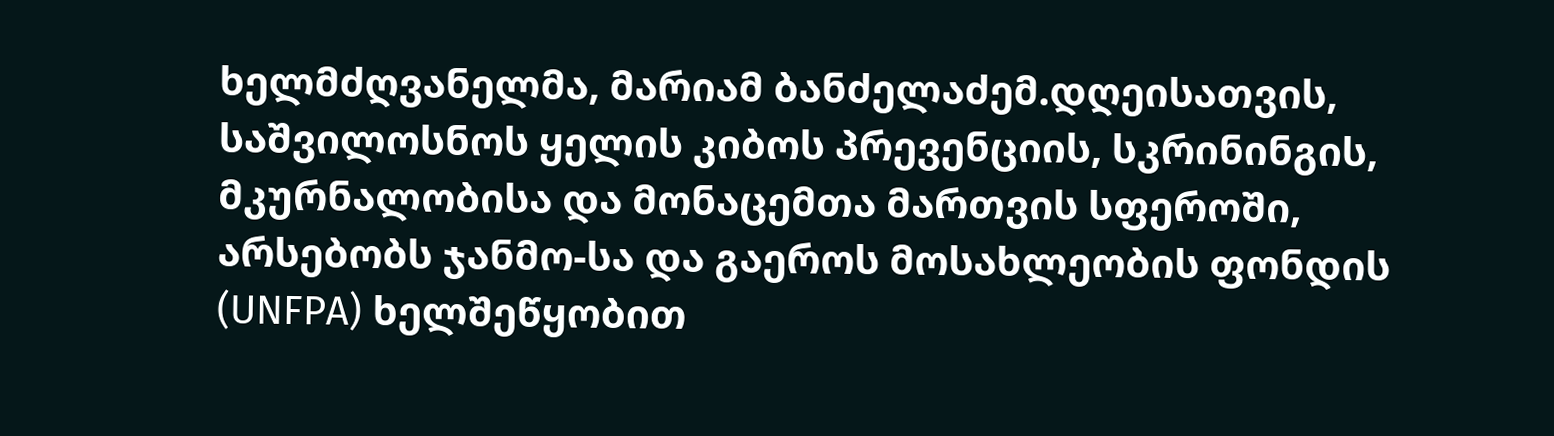ხელმძღვანელმა, მარიამ ბანძელაძემ.დღეისათვის, საშვილოსნოს ყელის კიბოს პრევენციის, სკრინინგის, მკურნალობისა და მონაცემთა მართვის სფეროში, არსებობს ჯანმო-სა და გაეროს მოსახლეობის ფონდის (UNFPA) ხელშეწყობით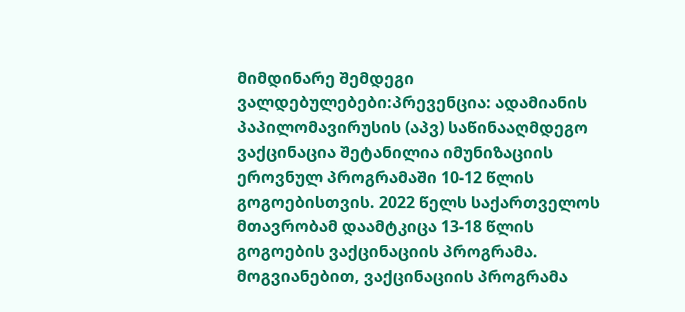მიმდინარე შემდეგი ვალდებულებები:პრევენცია: ადამიანის პაპილომავირუსის (აპვ) საწინააღმდეგო ვაქცინაცია შეტანილია იმუნიზაციის ეროვნულ პროგრამაში 10-12 წლის გოგოებისთვის. 2022 წელს საქართველოს მთავრობამ დაამტკიცა 13-18 წლის გოგოების ვაქცინაციის პროგრამა. მოგვიანებით, ვაქცინაციის პროგრამა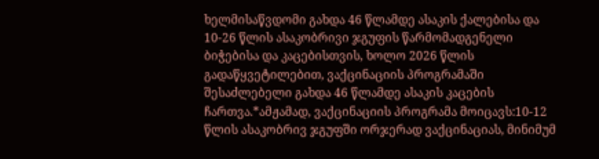ხელმისაწვდომი გახდა 46 წლამდე ასაკის ქალებისა და 10-26 წლის ასაკობრივი ჯგუფის წარმომადგენელი ბიჭებისა და კაცებისთვის, ხოლო 2026 წლის გადაწყვეტილებით, ვაქცინაციის პროგრამაში შესაძლებელი გახდა 46 წლამდე ასაკის კაცების ჩართვა.*ამჟამად, ვაქცინაციის პროგრამა მოიცავს:10-12 წლის ასაკობრივ ჯგუფში ორჯერად ვაქცინაციას, მინიმუმ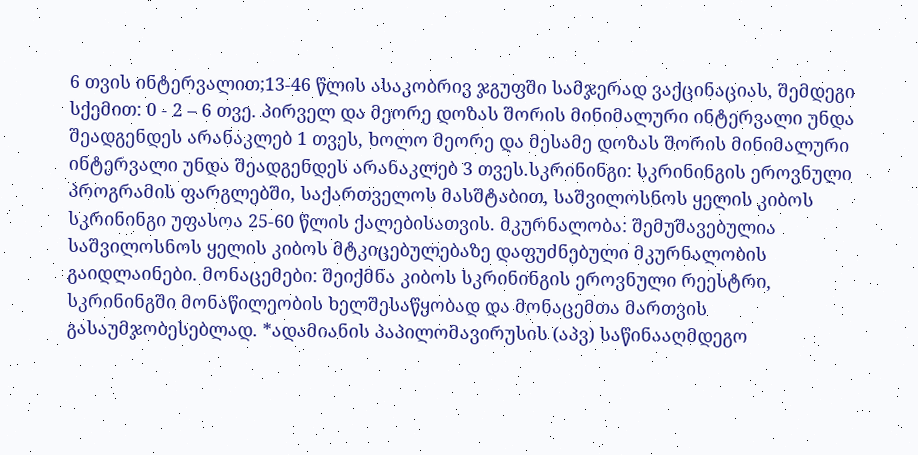6 თვის ინტერვალით;13-46 წლის ასაკობრივ ჯგუფში სამჯერად ვაქცინაციას, შემდეგი სქემით: 0 - 2 – 6 თვე. პირველ და მეორე დოზას შორის მინიმალური ინტერვალი უნდა შეადგენდეს არანაკლებ 1 თვეს, ხოლო მეორე და მესამე დოზას შორის მინიმალური ინტერვალი უნდა შეადგენდეს არანაკლებ 3 თვეს.სკრინინგი: სკრინინგის ეროვნული პროგრამის ფარგლებში, საქართველოს მასშტაბით, საშვილოსნოს ყელის კიბოს სკრინინგი უფასოა 25-60 წლის ქალებისათვის. მკურნალობა: შემუშავებულია საშვილოსნოს ყელის კიბოს მტკიცებულებაზე დაფუძნებული მკურნალობის გაიდლაინები. მონაცემები: შეიქმნა კიბოს სკრინინგის ეროვნული რეესტრი, სკრინინგში მონაწილეობის ხელშესაწყობად და მონაცემთა მართვის გასაუმჯობესებლად. *ადამიანის პაპილომავირუსის (აპვ) საწინააღმდეგო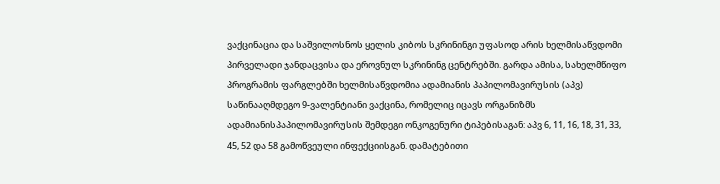ვაქცინაცია და საშვილოსნოს ყელის კიბოს სკრინინგი უფასოდ არის ხელმისაწვდომი პირველადი ჯანდაცვისა და ეროვნულ სკრინინგ ცენტრებში. გარდა ამისა, სახელმწიფო პროგრამის ფარგლებში ხელმისაწვდომია ადამიანის პაპილომავირუსის (აპვ) საწინააღმდეგო 9-ვალენტიანი ვაქცინა, რომელიც იცავს ორგანიზმს ადამიანისპაპილომავირუსის შემდეგი ონკოგენური ტიპებისაგან: აპვ 6, 11, 16, 18, 31, 33, 45, 52 და 58 გამოწვეული ინფექციისგან. დამატებითი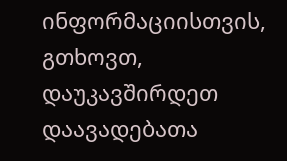ინფორმაციისთვის, გთხოვთ, დაუკავშირდეთ დაავადებათა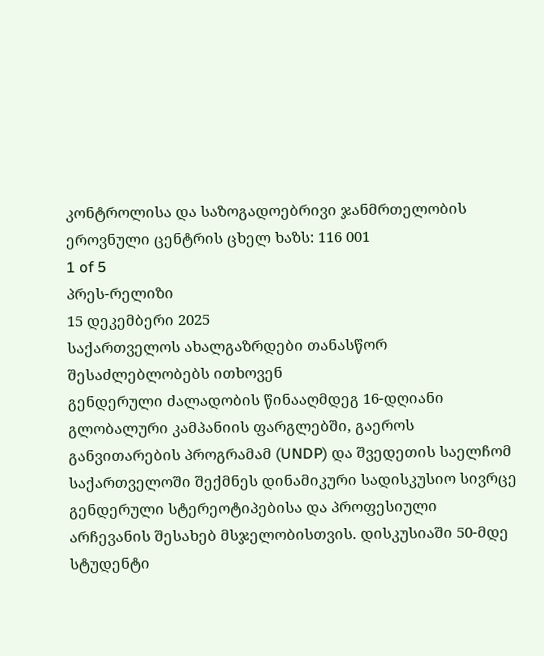კონტროლისა და საზოგადოებრივი ჯანმრთელობის ეროვნული ცენტრის ცხელ ხაზს: 116 001
1 of 5
პრეს-რელიზი
15 დეკემბერი 2025
საქართველოს ახალგაზრდები თანასწორ შესაძლებლობებს ითხოვენ
გენდერული ძალადობის წინააღმდეგ 16-დღიანი გლობალური კამპანიის ფარგლებში, გაეროს განვითარების პროგრამამ (UNDP) და შვედეთის საელჩომ საქართველოში შექმნეს დინამიკური სადისკუსიო სივრცე გენდერული სტერეოტიპებისა და პროფესიული არჩევანის შესახებ მსჯელობისთვის. დისკუსიაში 50-მდე სტუდენტი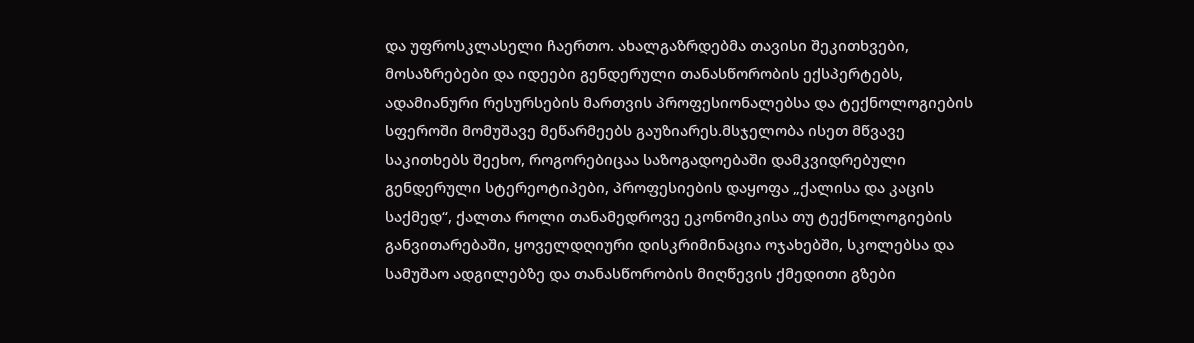და უფროსკლასელი ჩაერთო. ახალგაზრდებმა თავისი შეკითხვები, მოსაზრებები და იდეები გენდერული თანასწორობის ექსპერტებს, ადამიანური რესურსების მართვის პროფესიონალებსა და ტექნოლოგიების სფეროში მომუშავე მეწარმეებს გაუზიარეს.მსჯელობა ისეთ მწვავე საკითხებს შეეხო, როგორებიცაა საზოგადოებაში დამკვიდრებული გენდერული სტერეოტიპები, პროფესიების დაყოფა „ქალისა და კაცის საქმედ“, ქალთა როლი თანამედროვე ეკონომიკისა თუ ტექნოლოგიების განვითარებაში, ყოველდღიური დისკრიმინაცია ოჯახებში, სკოლებსა და სამუშაო ადგილებზე და თანასწორობის მიღწევის ქმედითი გზები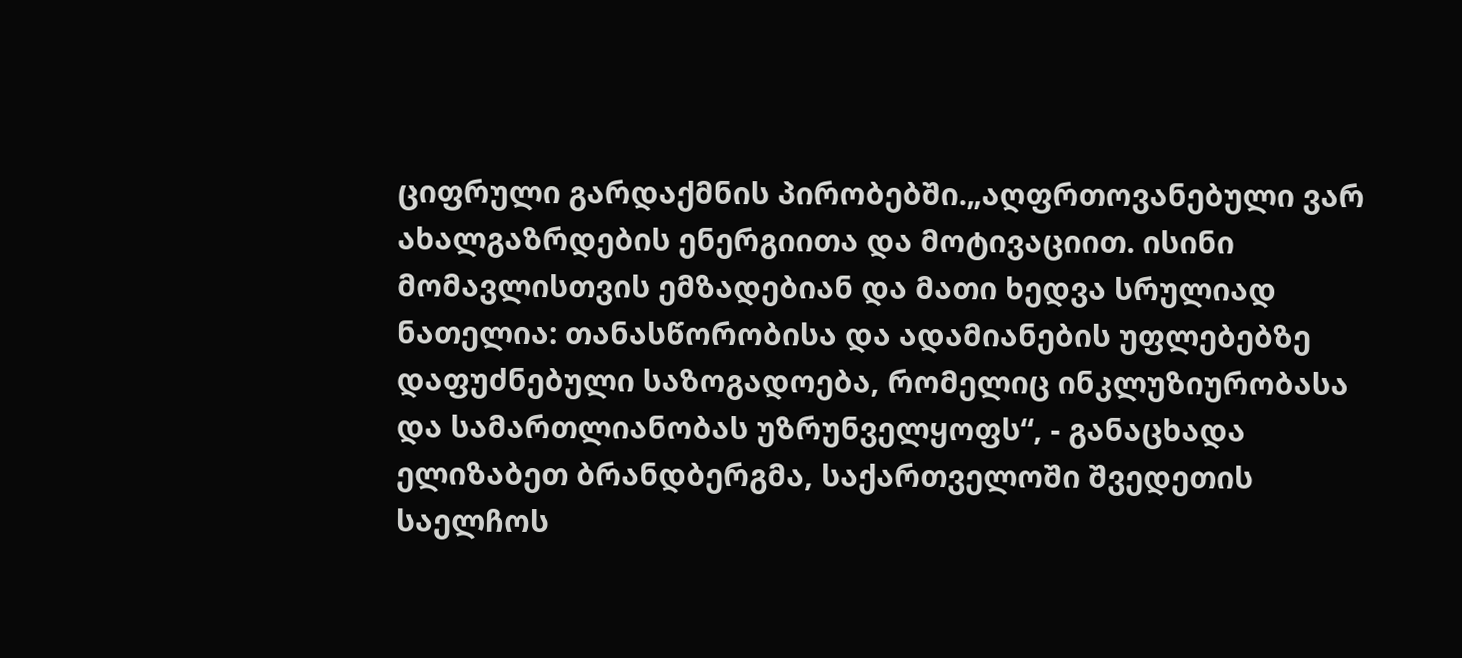ციფრული გარდაქმნის პირობებში.„აღფრთოვანებული ვარ ახალგაზრდების ენერგიითა და მოტივაციით. ისინი მომავლისთვის ემზადებიან და მათი ხედვა სრულიად ნათელია: თანასწორობისა და ადამიანების უფლებებზე დაფუძნებული საზოგადოება, რომელიც ინკლუზიურობასა და სამართლიანობას უზრუნველყოფს“, - განაცხადა ელიზაბეთ ბრანდბერგმა, საქართველოში შვედეთის საელჩოს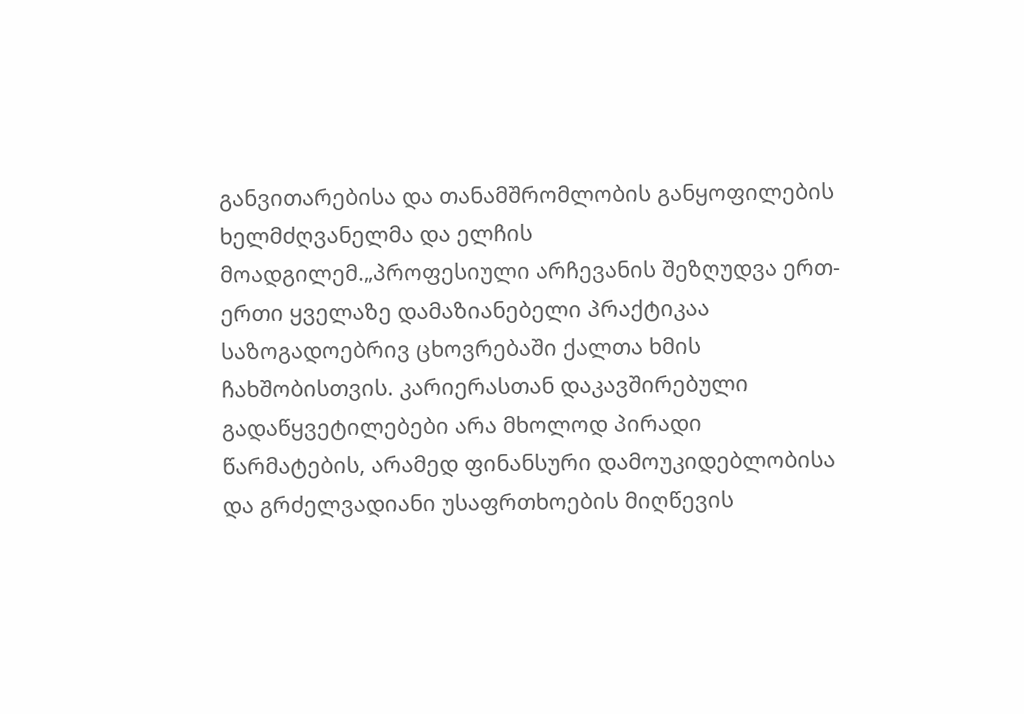განვითარებისა და თანამშრომლობის განყოფილების ხელმძღვანელმა და ელჩის მოადგილემ.„პროფესიული არჩევანის შეზღუდვა ერთ-ერთი ყველაზე დამაზიანებელი პრაქტიკაა საზოგადოებრივ ცხოვრებაში ქალთა ხმის ჩახშობისთვის. კარიერასთან დაკავშირებული გადაწყვეტილებები არა მხოლოდ პირადი წარმატების, არამედ ფინანსური დამოუკიდებლობისა და გრძელვადიანი უსაფრთხოების მიღწევის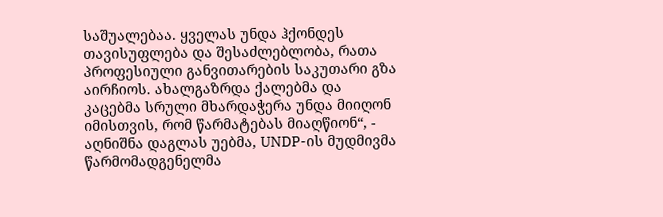საშუალებაა. ყველას უნდა ჰქონდეს თავისუფლება და შესაძლებლობა, რათა პროფესიული განვითარების საკუთარი გზა აირჩიოს. ახალგაზრდა ქალებმა და კაცებმა სრული მხარდაჭერა უნდა მიიღონ იმისთვის, რომ წარმატებას მიაღწიონ“, - აღნიშნა დაგლას უებმა, UNDP-ის მუდმივმა წარმომადგენელმა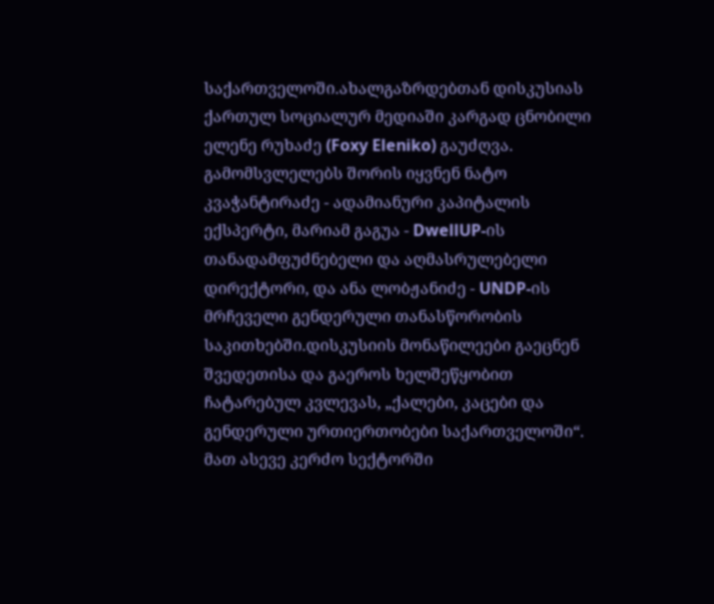საქართველოში.ახალგაზრდებთან დისკუსიას ქართულ სოციალურ მედიაში კარგად ცნობილი ელენე რუხაძე (Foxy Eleniko) გაუძღვა. გამომსვლელებს შორის იყვნენ ნატო კვაჭანტირაძე - ადამიანური კაპიტალის ექსპერტი, მარიამ გაგუა - DwellUP-ის თანადამფუძნებელი და აღმასრულებელი დირექტორი, და ანა ლობჟანიძე - UNDP-ის მრჩეველი გენდერული თანასწორობის საკითხებში.დისკუსიის მონაწილეები გაეცნენ შვედეთისა და გაეროს ხელშეწყობით ჩატარებულ კვლევას, „ქალები, კაცები და გენდერული ურთიერთობები საქართველოში“. მათ ასევე კერძო სექტორში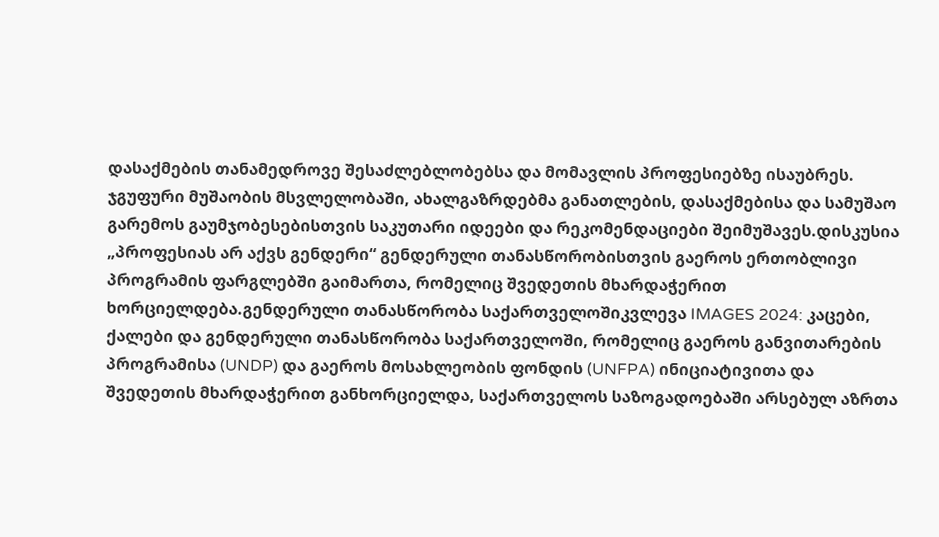დასაქმების თანამედროვე შესაძლებლობებსა და მომავლის პროფესიებზე ისაუბრეს. ჯგუფური მუშაობის მსვლელობაში, ახალგაზრდებმა განათლების, დასაქმებისა და სამუშაო გარემოს გაუმჯობესებისთვის საკუთარი იდეები და რეკომენდაციები შეიმუშავეს.დისკუსია „პროფესიას არ აქვს გენდერი“ გენდერული თანასწორობისთვის გაეროს ერთობლივი პროგრამის ფარგლებში გაიმართა, რომელიც შვედეთის მხარდაჭერით ხორციელდება.გენდერული თანასწორობა საქართველოშიკვლევა IMAGES 2024: კაცები, ქალები და გენდერული თანასწორობა საქართველოში, რომელიც გაეროს განვითარების პროგრამისა (UNDP) და გაეროს მოსახლეობის ფონდის (UNFPA) ინიციატივითა და შვედეთის მხარდაჭერით განხორციელდა, საქართველოს საზოგადოებაში არსებულ აზრთა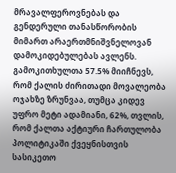მრავალფეროვნებას და გენდერული თანასწორობის მიმართ არაერთმნიშვნელოვან დამოკიდებულებას ავლენს. გამოკითხულთა 57.5% მიიჩნევს, რომ ქალის ძირითადი მოვალეობა ოჯახზე ზრუნვაა, თუმცა კიდევ უფრო მეტი ადამიანი, 62%, თვლის, რომ ქალთა აქტიური ჩართულობა პოლიტიკაში ქვეყნისთვის სასიკეთო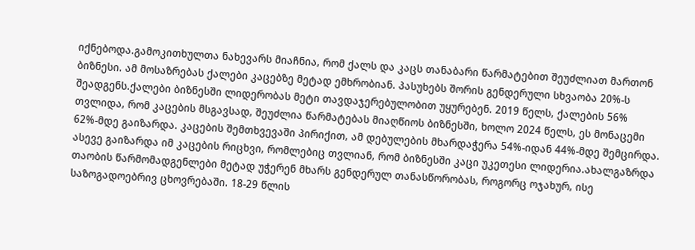იქნებოდა.გამოკითხულთა ნახევარს მიაჩნია, რომ ქალს და კაცს თანაბარი წარმატებით შეუძლიათ მართონ ბიზნესი. ამ მოსაზრებას ქალები კაცებზე მეტად ემხრობიან. პასუხებს შორის გენდერული სხვაობა 20%-ს შეადგენს.ქალები ბიზნესში ლიდერობას მეტი თავდაჯერებულობით უყურებენ. 2019 წელს, ქალების 56% თვლიდა, რომ კაცების მსგავსად, შეუძლია წარმატებას მიაღწიოს ბიზნესში, ხოლო 2024 წელს, ეს მონაცემი 62%-მდე გაიზარდა. კაცების შემთხვევაში პირიქით, ამ დებულების მხარდაჭერა 54%-იდან 44%-მდე შემცირდა. ასევე გაიზარდა იმ კაცების რიცხვი, რომლებიც თვლიან, რომ ბიზნესში კაცი უკეთესი ლიდერია.ახალგაზრდა თაობის წარმომადგენლები მეტად უჭერენ მხარს გენდერულ თანასწორობას, როგორც ოჯახურ, ისე საზოგადოებრივ ცხოვრებაში. 18-29 წლის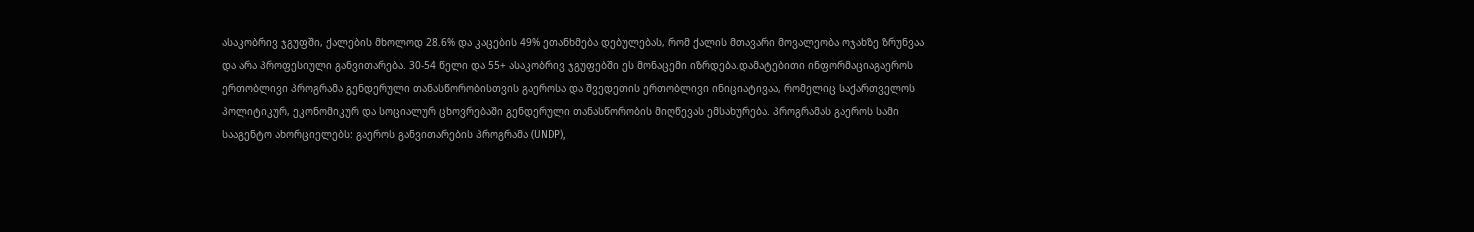ასაკობრივ ჯგუფში, ქალების მხოლოდ 28.6% და კაცების 49% ეთანხმება დებულებას, რომ ქალის მთავარი მოვალეობა ოჯახზე ზრუნვაა და არა პროფესიული განვითარება. 30-54 წელი და 55+ ასაკობრივ ჯგუფებში ეს მონაცემი იზრდება.დამატებითი ინფორმაციაგაეროს ერთობლივი პროგრამა გენდერული თანასწორობისთვის გაეროსა და შვედეთის ერთობლივი ინიციატივაა, რომელიც საქართველოს პოლიტიკურ, ეკონომიკურ და სოციალურ ცხოვრებაში გენდერული თანასწორობის მიღწევას ემსახურება. პროგრამას გაეროს სამი სააგენტო ახორციელებს: გაეროს განვითარების პროგრამა (UNDP),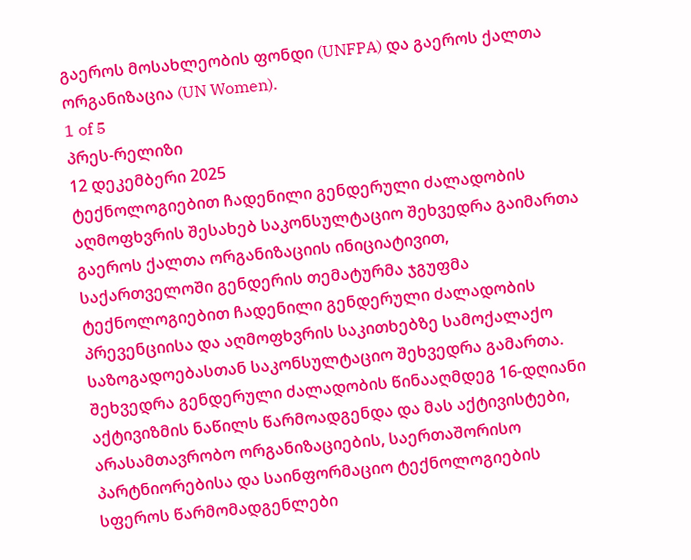გაეროს მოსახლეობის ფონდი (UNFPA) და გაეროს ქალთა ორგანიზაცია (UN Women).
1 of 5
პრეს-რელიზი
12 დეკემბერი 2025
ტექნოლოგიებით ჩადენილი გენდერული ძალადობის აღმოფხვრის შესახებ საკონსულტაციო შეხვედრა გაიმართა
გაეროს ქალთა ორგანიზაციის ინიციატივით, საქართველოში გენდერის თემატურმა ჯგუფმა ტექნოლოგიებით ჩადენილი გენდერული ძალადობის პრევენციისა და აღმოფხვრის საკითხებზე სამოქალაქო საზოგადოებასთან საკონსულტაციო შეხვედრა გამართა. შეხვედრა გენდერული ძალადობის წინააღმდეგ 16-დღიანი აქტივიზმის ნაწილს წარმოადგენდა და მას აქტივისტები, არასამთავრობო ორგანიზაციების, საერთაშორისო პარტნიორებისა და საინფორმაციო ტექნოლოგიების სფეროს წარმომადგენლები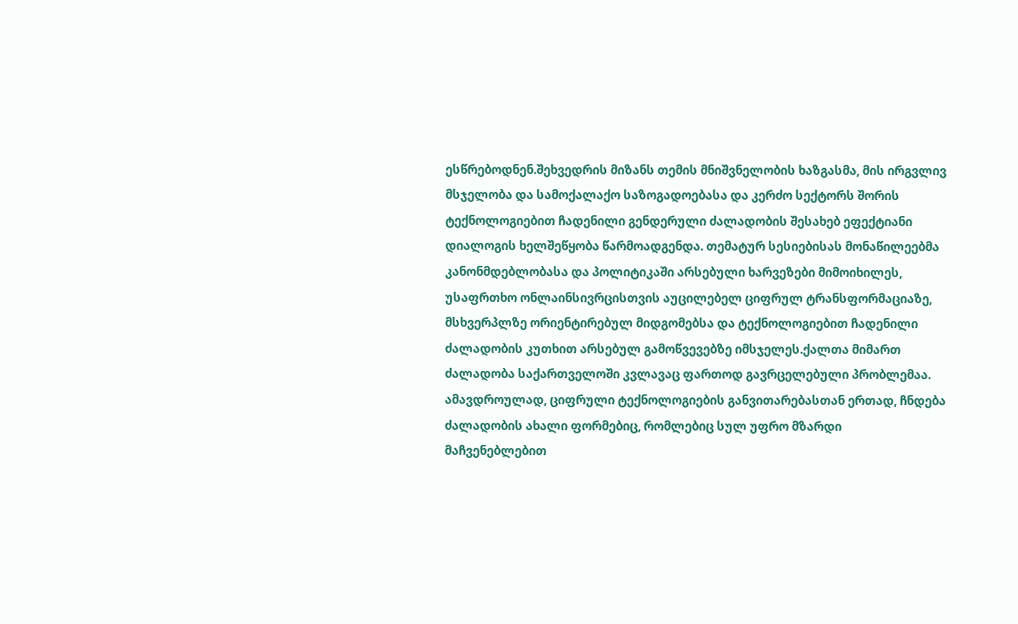ესწრებოდნენ.შეხვედრის მიზანს თემის მნიშვნელობის ხაზგასმა, მის ირგვლივ მსჯელობა და სამოქალაქო საზოგადოებასა და კერძო სექტორს შორის ტექნოლოგიებით ჩადენილი გენდერული ძალადობის შესახებ ეფექტიანი დიალოგის ხელშეწყობა წარმოადგენდა. თემატურ სესიებისას მონაწილეებმა კანონმდებლობასა და პოლიტიკაში არსებული ხარვეზები მიმოიხილეს, უსაფრთხო ონლაინსივრცისთვის აუცილებელ ციფრულ ტრანსფორმაციაზე, მსხვერპლზე ორიენტირებულ მიდგომებსა და ტექნოლოგიებით ჩადენილი ძალადობის კუთხით არსებულ გამოწვევებზე იმსჯელეს.ქალთა მიმართ ძალადობა საქართველოში კვლავაც ფართოდ გავრცელებული პრობლემაა. ამავდროულად, ციფრული ტექნოლოგიების განვითარებასთან ერთად, ჩნდება ძალადობის ახალი ფორმებიც, რომლებიც სულ უფრო მზარდი მაჩვენებლებით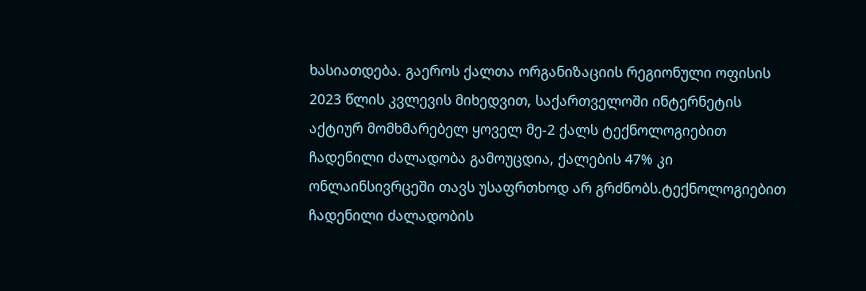ხასიათდება. გაეროს ქალთა ორგანიზაციის რეგიონული ოფისის 2023 წლის კვლევის მიხედვით, საქართველოში ინტერნეტის აქტიურ მომხმარებელ ყოველ მე-2 ქალს ტექნოლოგიებით ჩადენილი ძალადობა გამოუცდია, ქალების 47% კი ონლაინსივრცეში თავს უსაფრთხოდ არ გრძნობს.ტექნოლოგიებით ჩადენილი ძალადობის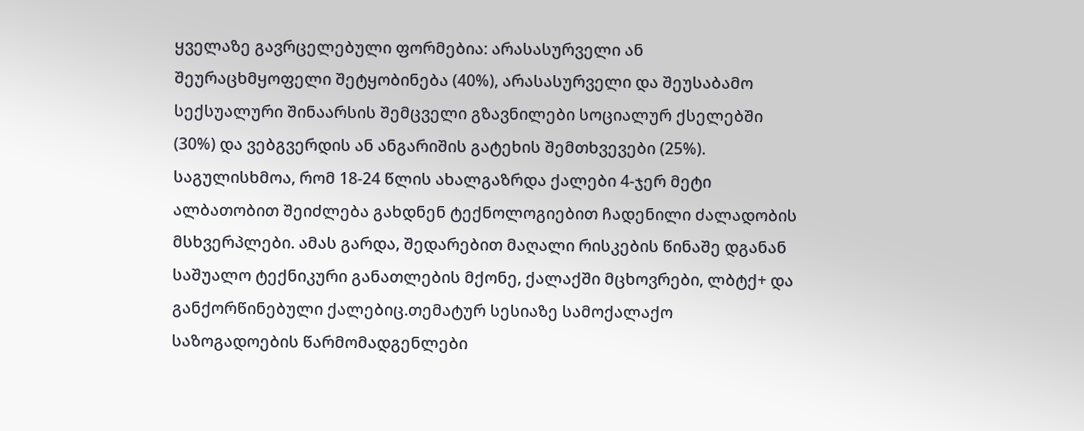ყველაზე გავრცელებული ფორმებია: არასასურველი ან შეურაცხმყოფელი შეტყობინება (40%), არასასურველი და შეუსაბამო სექსუალური შინაარსის შემცველი გზავნილები სოციალურ ქსელებში (30%) და ვებგვერდის ან ანგარიშის გატეხის შემთხვევები (25%). საგულისხმოა, რომ 18-24 წლის ახალგაზრდა ქალები 4-ჯერ მეტი ალბათობით შეიძლება გახდნენ ტექნოლოგიებით ჩადენილი ძალადობის მსხვერპლები. ამას გარდა, შედარებით მაღალი რისკების წინაშე დგანან საშუალო ტექნიკური განათლების მქონე, ქალაქში მცხოვრები, ლბტქ+ და განქორწინებული ქალებიც.თემატურ სესიაზე სამოქალაქო საზოგადოების წარმომადგენლები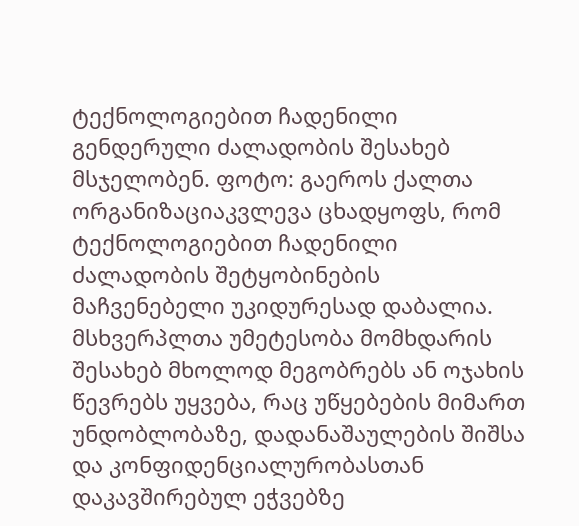ტექნოლოგიებით ჩადენილი გენდერული ძალადობის შესახებ მსჯელობენ. ფოტო: გაეროს ქალთა ორგანიზაციაკვლევა ცხადყოფს, რომ ტექნოლოგიებით ჩადენილი ძალადობის შეტყობინების მაჩვენებელი უკიდურესად დაბალია. მსხვერპლთა უმეტესობა მომხდარის შესახებ მხოლოდ მეგობრებს ან ოჯახის წევრებს უყვება, რაც უწყებების მიმართ უნდობლობაზე, დადანაშაულების შიშსა და კონფიდენციალურობასთან დაკავშირებულ ეჭვებზე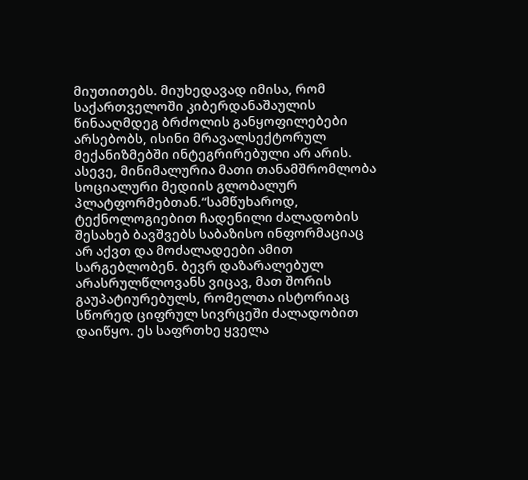მიუთითებს. მიუხედავად იმისა, რომ საქართველოში კიბერდანაშაულის წინააღმდეგ ბრძოლის განყოფილებები არსებობს, ისინი მრავალსექტორულ მექანიზმებში ინტეგრირებული არ არის. ასევე, მინიმალურია მათი თანამშრომლობა სოციალური მედიის გლობალურ პლატფორმებთან.“სამწუხაროდ, ტექნოლოგიებით ჩადენილი ძალადობის შესახებ ბავშვებს საბაზისო ინფორმაციაც არ აქვთ და მოძალადეები ამით სარგებლობენ. ბევრ დაზარალებულ არასრულწლოვანს ვიცავ, მათ შორის გაუპატიურებულს, რომელთა ისტორიაც სწორედ ციფრულ სივრცეში ძალადობით დაიწყო. ეს საფრთხე ყველა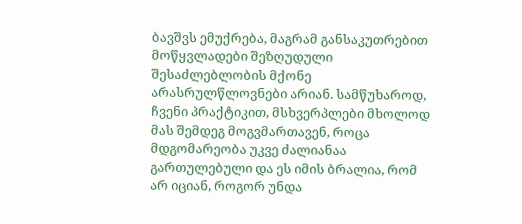ბავშვს ემუქრება, მაგრამ განსაკუთრებით მოწყვლადები შეზღუდული შესაძლებლობის მქონე არასრულწლოვნები არიან. სამწუხაროდ, ჩვენი პრაქტიკით, მსხვერპლები მხოლოდ მას შემდეგ მოგვმართავენ, როცა მდგომარეობა უკვე ძალიანაა გართულებული და ეს იმის ბრალია, რომ არ იციან, როგორ უნდა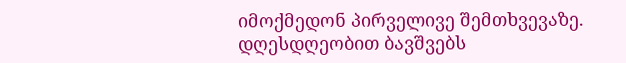იმოქმედონ პირველივე შემთხვევაზე. დღესდღეობით ბავშვებს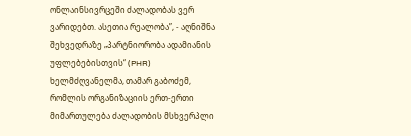ონლაინსივრცეში ძალადობას ვერ ვარიდებთ. ასეთია რეალობა”, - აღნიშნა შეხვედრაზე „პარტნიორობა ადამიანის უფლებებისთვის“ (PHR) ხელმძღვანელმა, თამარ გაბოძემ, რომლის ორგანიზაციის ერთ-ერთი მიმართულება ძალადობის მსხვერპლი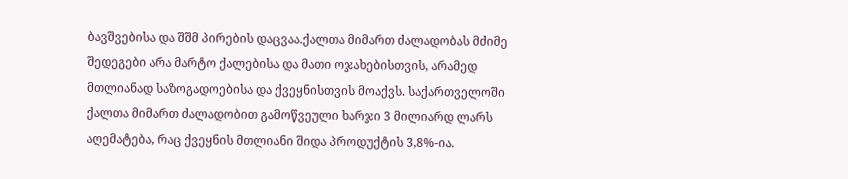ბავშვებისა და შშმ პირების დაცვაა.ქალთა მიმართ ძალადობას მძიმე შედეგები არა მარტო ქალებისა და მათი ოჯახებისთვის, არამედ მთლიანად საზოგადოებისა და ქვეყნისთვის მოაქვს. საქართველოში ქალთა მიმართ ძალადობით გამოწვეული ხარჯი 3 მილიარდ ლარს აღემატება, რაც ქვეყნის მთლიანი შიდა პროდუქტის 3,8%-ია.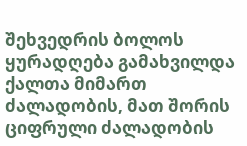შეხვედრის ბოლოს ყურადღება გამახვილდა ქალთა მიმართ ძალადობის, მათ შორის ციფრული ძალადობის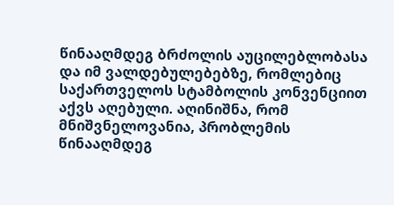წინააღმდეგ ბრძოლის აუცილებლობასა და იმ ვალდებულებებზე, რომლებიც საქართველოს სტამბოლის კონვენციით აქვს აღებული. აღინიშნა, რომ მნიშვნელოვანია, პრობლემის წინააღმდეგ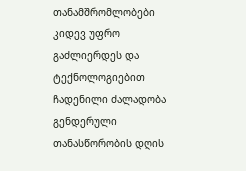თანამშრომლობები კიდევ უფრო გაძლიერდეს და ტექნოლოგიებით ჩადენილი ძალადობა გენდერული თანასწორობის დღის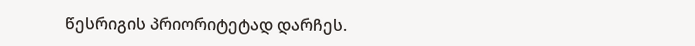წესრიგის პრიორიტეტად დარჩეს.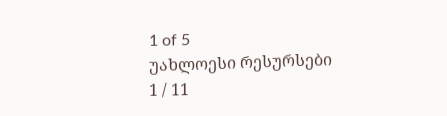1 of 5
უახლოესი რესურსები
1 / 11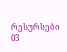რესურსები
03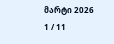მარტი 2026
1 / 11